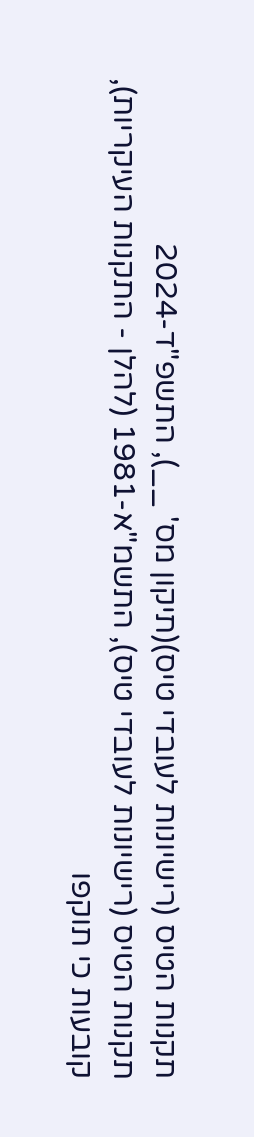תקנות הטיס (רישיונות לעובדי טיס)(תיקון מס' __), התשפ"ד-2024
תקנות הטיס (רישיונות לעובדי טיס), התשמ"א-1981 (להלן - התקנות העיקריות), קובעות כי תוקפו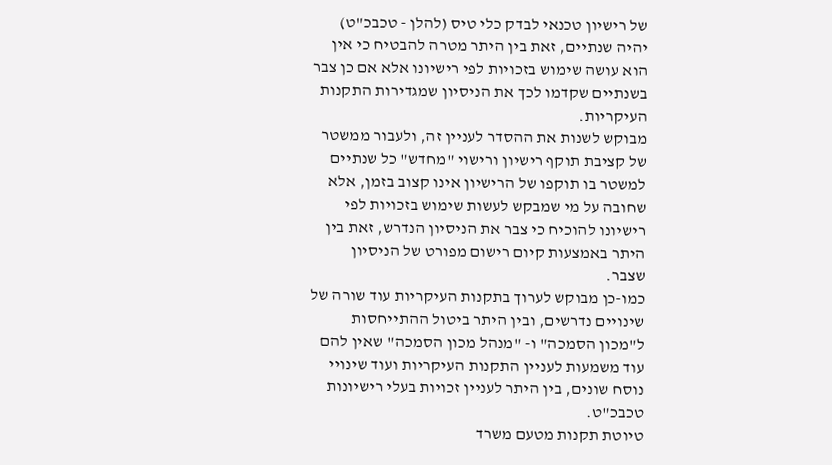של רישיון טכנאי לבדק כלי טיס (להלן - טכבכ"ט) יהיה שנתיים, זאת בין היתר מטרה להבטיח כי אין הוא עושה שימוש בזכויות לפי רישיונו אלא אם כן צבר בשנתיים שקדמו לכך את הניסיון שמגדירות התקנות העיקריות.
מבוקש לשנות את ההסדר לעניין זה, ולעבור ממשטר של קציבת תוקף רישיון ורישוי "מחדש" כל שנתיים למשטר בו תוקפו של הרישיון אינו קצוב בזמן, אלא שחובה על מי שמבקש לעשות שימוש בזכויות לפי רישיונו להוכיח כי צבר את הניסיון הנדרש, זאת בין היתר באמצעות קיום רישום מפורט של הניסיון שצבר.
כמו-כן מבוקש לערוך בתקנות העיקריות עוד שורה של שינויים נדרשים, ובין היתר ביטול ההתייחסות ל"מכון הסמכה" ו- "מנהל מכון הסמכה" שאין להם עוד משמעות לעניין התקנות העיקריות ועוד שינויי נוסח שונים, בין היתר לעניין זכויות בעלי רישיונות טכבכ"ט.
טיוטת תקנות מטעם משרד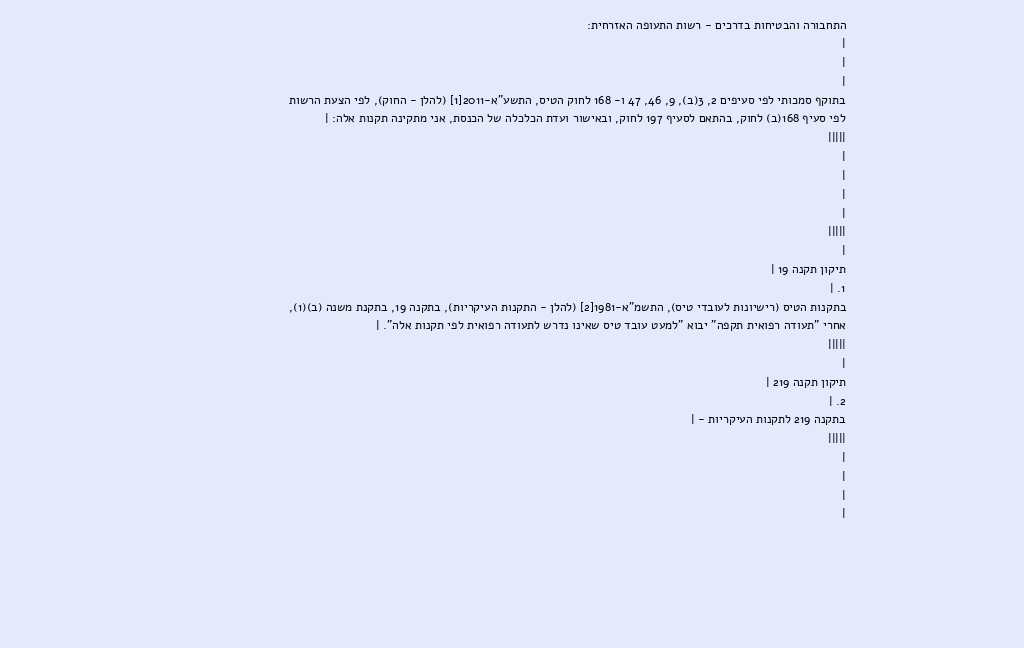התחבורה והבטיחות בדרכים - רשות התעופה האזרחית:
|
|
|
בתוקף סמכותי לפי סעיפים 2, 3(ב), 9, 46, 47 ו- 168 לחוק הטיס, התשע"א-2011[1] (להלן - החוק), לפי הצעת הרשות לפי סעיף 168(ב) לחוק, בהתאם לסעיף 197 לחוק, ובאישור ועדת הכלכלה של הכנסת, אני מתקינה תקנות אלה: |
|||||
|
|
|
|
|||||
|
תיקון תקנה 19 |
1. |
בתקנות הטיס (רישיונות לעובדי טיס), התשמ"א-1981[2] (להלן - התקנות העיקריות), בתקנה 19, בתקנת משנה (ב)(1), אחרי "תעודה רפואית תקפה" יבוא "למעט עובד טיס שאינו נדרש לתעודה רפואית לפי תקנות אלה". |
|||||
|
תיקון תקנה 219 |
2. |
בתקנה 219 לתקנות העיקריות - |
|||||
|
|
|
|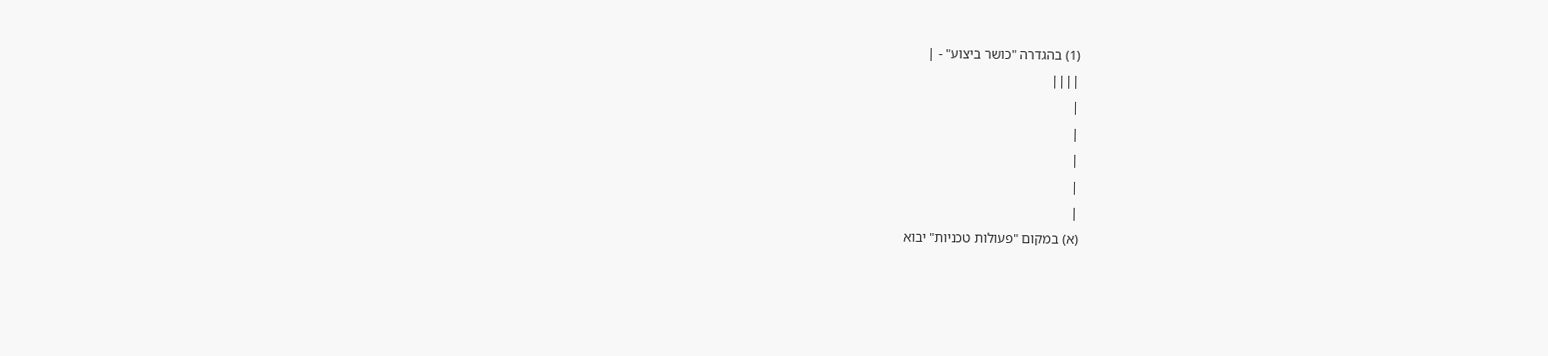(1) בהגדרה "כושר ביצוע" - |
||||
|
|
|
|
|
(א) במקום "פעולות טכניות" יבוא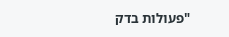"פעולות בדק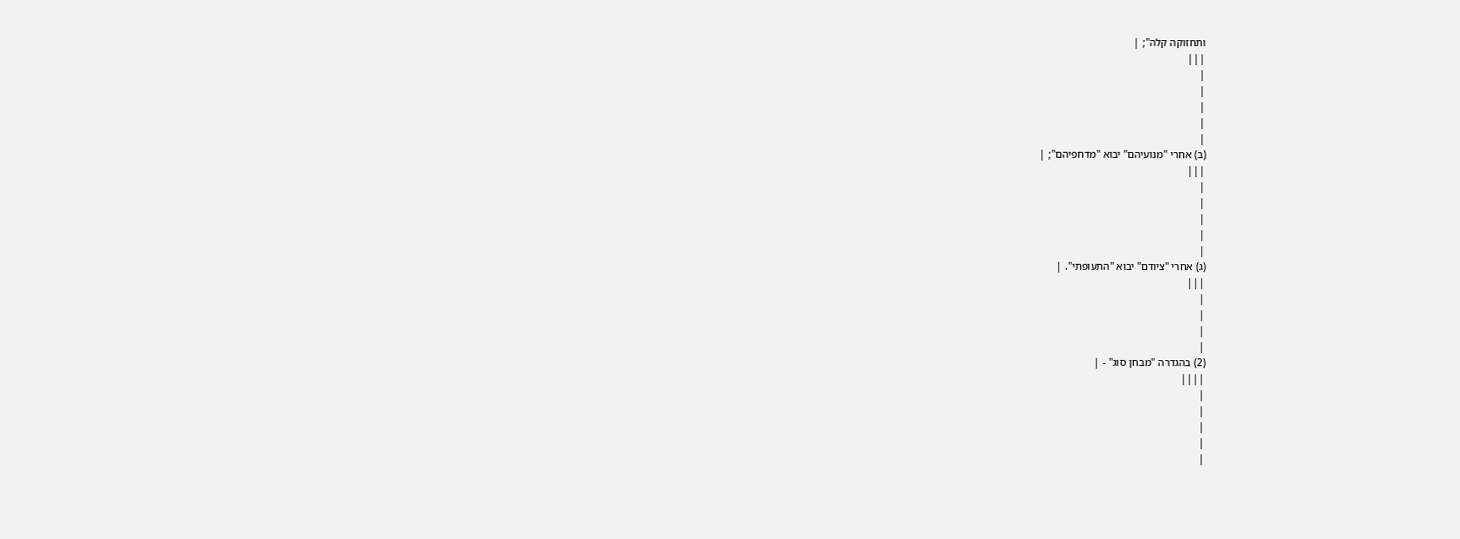ותחזוקה קלה"; |
|||
|
|
|
|
|
(ב) אחרי "מנועיהם" יבוא "מדחפיהם"; |
|||
|
|
|
|
|
(ג) אחרי "ציודם" יבוא "התעופתי". |
|||
|
|
|
|
(2) בהגדרה "מבחן סוג" - |
||||
|
|
|
|
|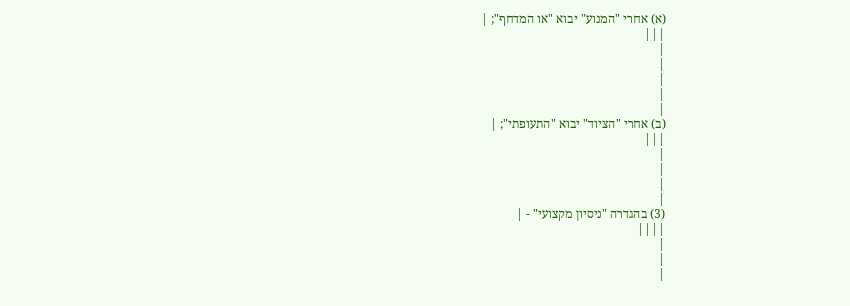(א) אחרי "המנוע" יבוא "או המדחף"; |
|||
|
|
|
|
|
(ב) אחרי "הציוד" יבוא "התעופתי"; |
|||
|
|
|
|
(3) בהגדרה "ניסיון מקצועי" - |
||||
|
|
|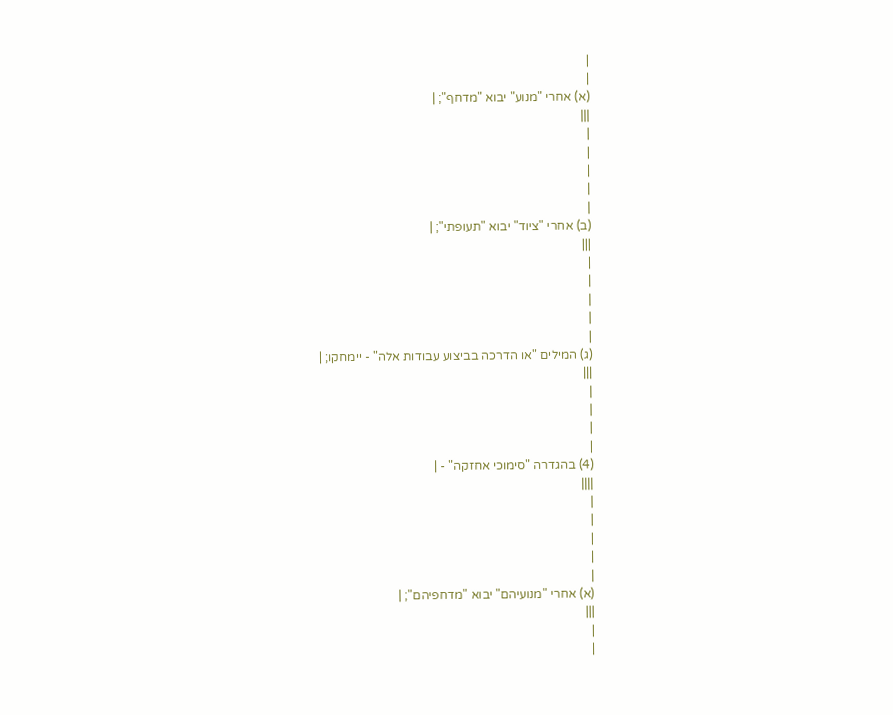|
|
(א) אחרי "מנוע" יבוא "מדחף"; |
|||
|
|
|
|
|
(ב) אחרי "ציוד" יבוא "תעופתי"; |
|||
|
|
|
|
|
(ג) המילים "או הדרכה בביצוע עבודות אלה" - יימחקו; |
|||
|
|
|
|
(4) בהגדרה "סימוכי אחזקה" - |
||||
|
|
|
|
|
(א) אחרי "מנועיהם" יבוא "מדחפיהם"; |
|||
|
|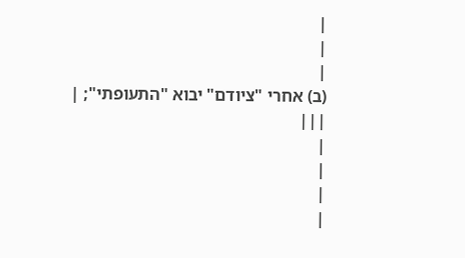|
|
|
(ב) אחרי "ציודם" יבוא "התעופתי"; |
|||
|
|
|
|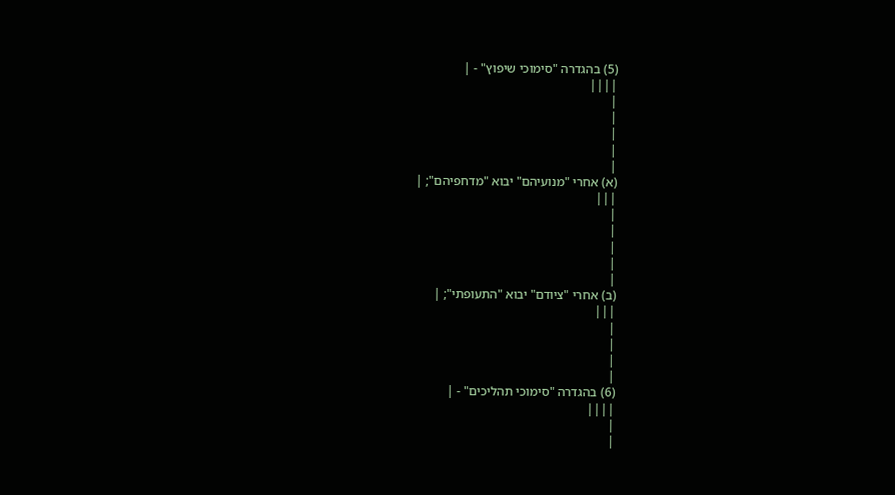(5) בהגדרה "סימוכי שיפוץ" - |
||||
|
|
|
|
|
(א) אחרי "מנועיהם" יבוא "מדחפיהם"; |
|||
|
|
|
|
|
(ב) אחרי "ציודם" יבוא "התעופתי"; |
|||
|
|
|
|
(6) בהגדרה "סימוכי תהליכים" - |
||||
|
|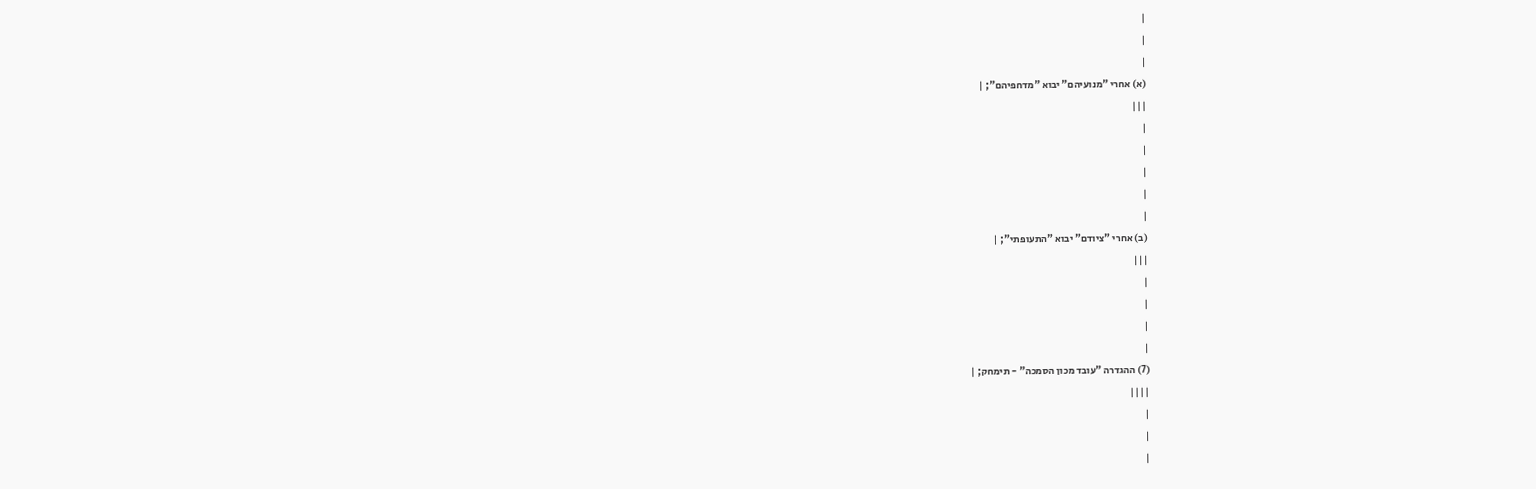|
|
|
(א) אחרי "מנועיהם" יבוא "מדחפיהם"; |
|||
|
|
|
|
|
(ב) אחרי "ציודם" יבוא "התעופתי"; |
|||
|
|
|
|
(7) ההגדרה "עובד מכון הסמכה" - תימחק; |
||||
|
|
|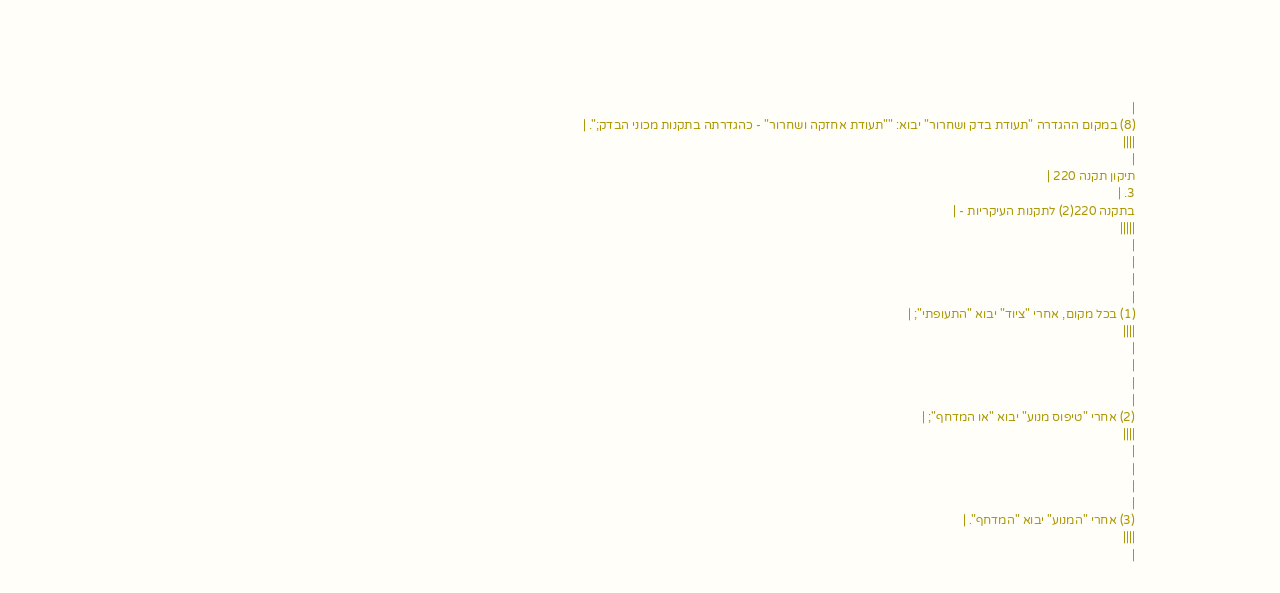|
(8) במקום ההגדרה "תעודת בדק ושחרור" יבוא: ""תעודת אחזקה ושחרור" - כהגדרתה בתקנות מכוני הבדק;". |
||||
|
תיקון תקנה 220 |
3. |
בתקנה 220(2) לתקנות העיקריות - |
|||||
|
|
|
|
(1) בכל מקום, אחרי "ציוד" יבוא "התעופתי"; |
||||
|
|
|
|
(2) אחרי "טיפוס מנוע" יבוא "או המדחף"; |
||||
|
|
|
|
(3) אחרי "המנוע" יבוא "המדחף". |
||||
|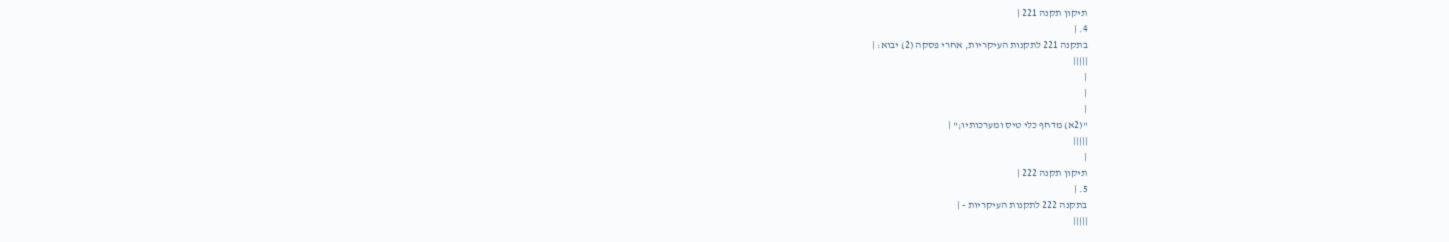תיקון תקנה 221 |
4. |
בתקנה 221 לתקנות העיקריות, אחרי פסקה (2) יבוא: |
|||||
|
|
|
"(2א) מדחף כלי טיס ומערכותיו;" |
|||||
|
תיקון תקנה 222 |
5. |
בתקנה 222 לתקנות העיקריות - |
|||||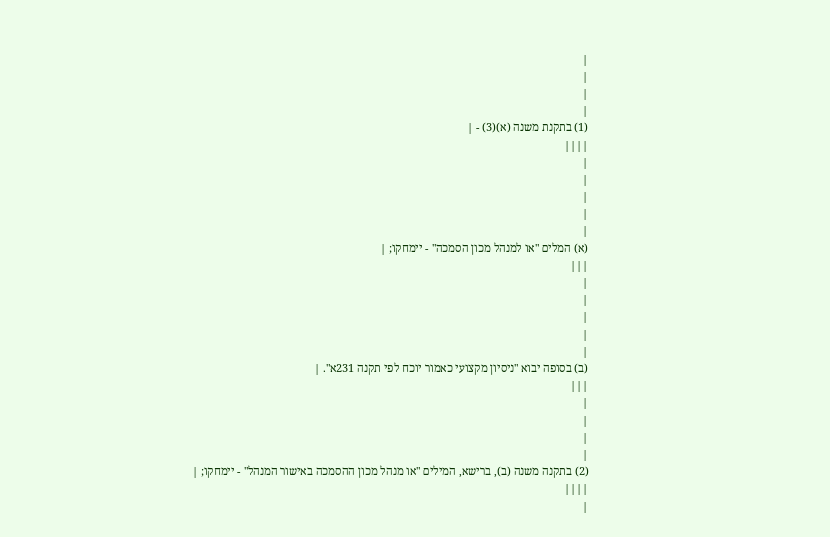|
|
|
|
(1) בתקנת משנה (א)(3) - |
||||
|
|
|
|
|
(א) המלים "או למנהל מכון הסמכה" - יימחקו; |
|||
|
|
|
|
|
(ב) בסופה יבוא "ניסיון מקצועי כאמור יוכח לפי תקנה 231א". |
|||
|
|
|
|
(2) בתקנה משנה (ב), ברישא, המילים "או מנהל מכון ההסמכה באישור המנהל" - יימחקו; |
||||
|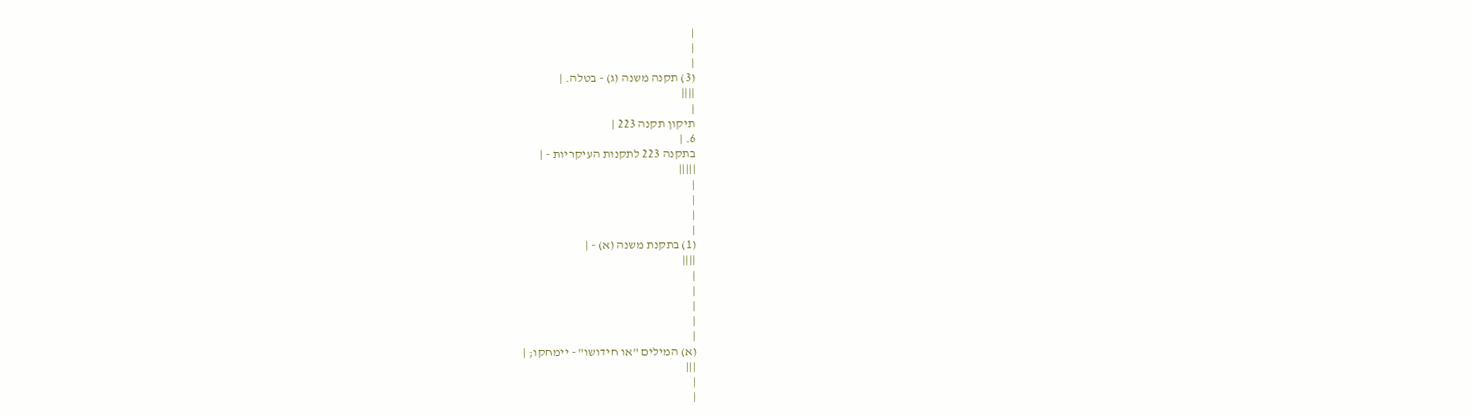|
|
|
(3) תקנה משנה (ג) - בטלה. |
||||
|
תיקון תקנה 223 |
6. |
בתקנה 223 לתקנות העיקריות - |
|||||
|
|
|
|
(1) בתקנת משנה (א) - |
||||
|
|
|
|
|
(א) המילים "או חידושו" - יימחקו; |
|||
|
|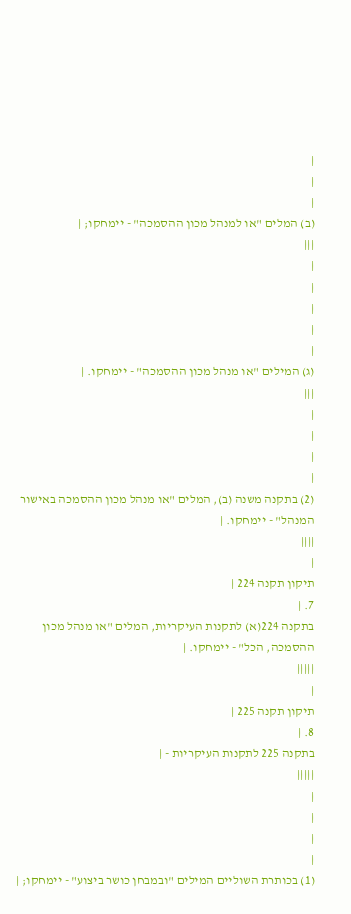|
|
|
(ב) המלים "או למנהל מכון ההסמכה" - יימחקו; |
|||
|
|
|
|
|
(ג) המילים "או מנהל מכון ההסמכה" - יימחקו. |
|||
|
|
|
|
(2) בתקנה משנה (ב), המלים "או מנהל מכון ההסמכה באישור המנהל" - יימחקו. |
||||
|
תיקון תקנה 224 |
7. |
בתקנה 224(א) לתקנות העיקריות, המלים "או מנהל מכון ההסמכה, הכל" - יימחקו. |
|||||
|
תיקון תקנה 225 |
8. |
בתקנה 225 לתקנות העיקריות - |
|||||
|
|
|
|
(1) בכותרת השוליים המילים "ובמבחן כושר ביצוע" - יימחקו; |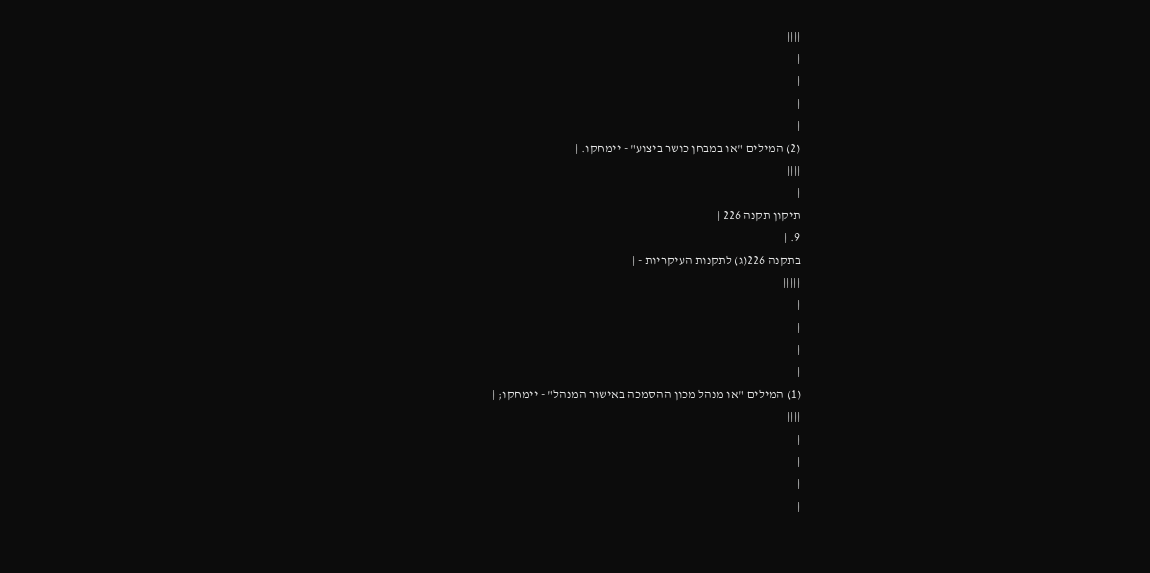||||
|
|
|
|
(2) המילים "או במבחן כושר ביצוע" - יימחקו. |
||||
|
תיקון תקנה 226 |
9. |
בתקנה 226(ג) לתקנות העיקריות - |
|||||
|
|
|
|
(1) המילים "או מנהל מכון ההסמכה באישור המנהל" - יימחקו; |
||||
|
|
|
|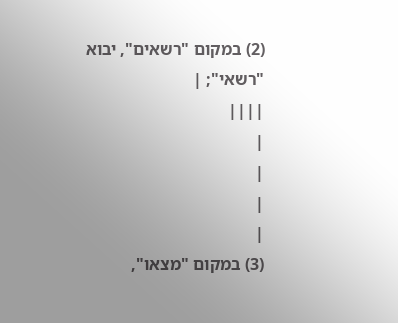(2) במקום "רשאים", יבוא "רשאי"; |
||||
|
|
|
|
(3) במקום "מצאו",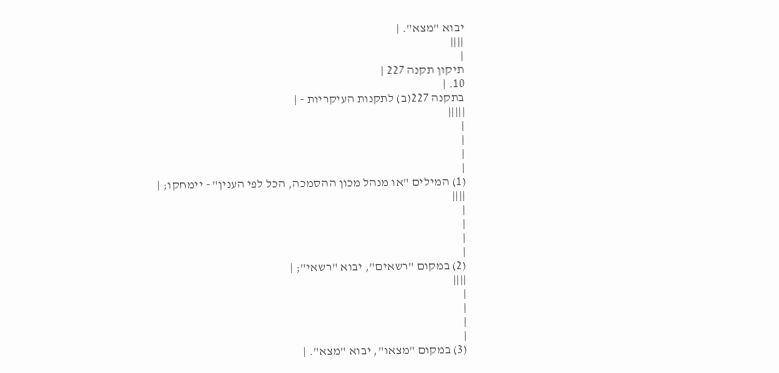יבוא "מצא". |
||||
|
תיקון תקנה 227 |
10. |
בתקנה 227(ב) לתקנות העיקריות - |
|||||
|
|
|
|
(1) המילים "או מנהל מכון ההסמכה, הכל לפי הענין" - יימחקו; |
||||
|
|
|
|
(2) במקום "רשאים", יבוא "רשאי"; |
||||
|
|
|
|
(3) במקום "מצאו", יבוא "מצא". |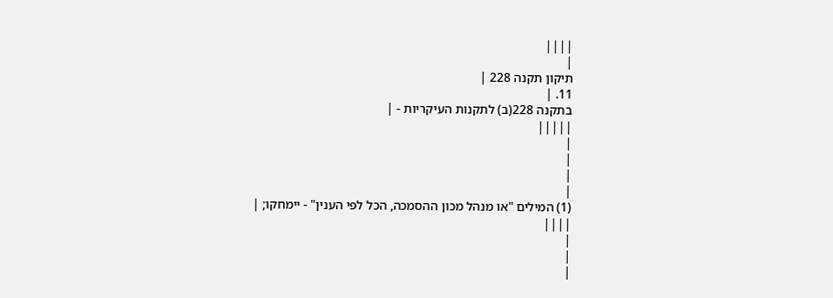||||
|
תיקון תקנה 228 |
11. |
בתקנה 228(ב) לתקנות העיקריות - |
|||||
|
|
|
|
(1) המילים "או מנהל מכון ההסמכה, הכל לפי הענין" - יימחקו; |
||||
|
|
|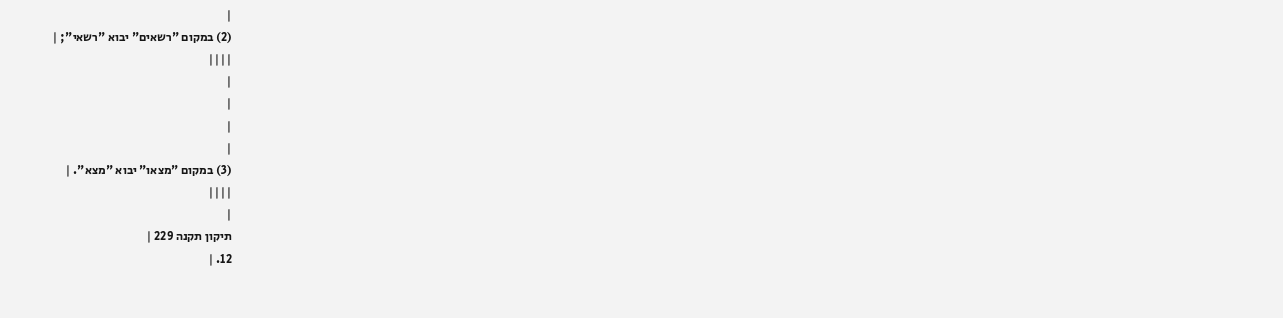|
(2) במקום "רשאים" יבוא "רשאי"; |
||||
|
|
|
|
(3) במקום "מצאו" יבוא "מצא". |
||||
|
תיקון תקנה 229 |
12. |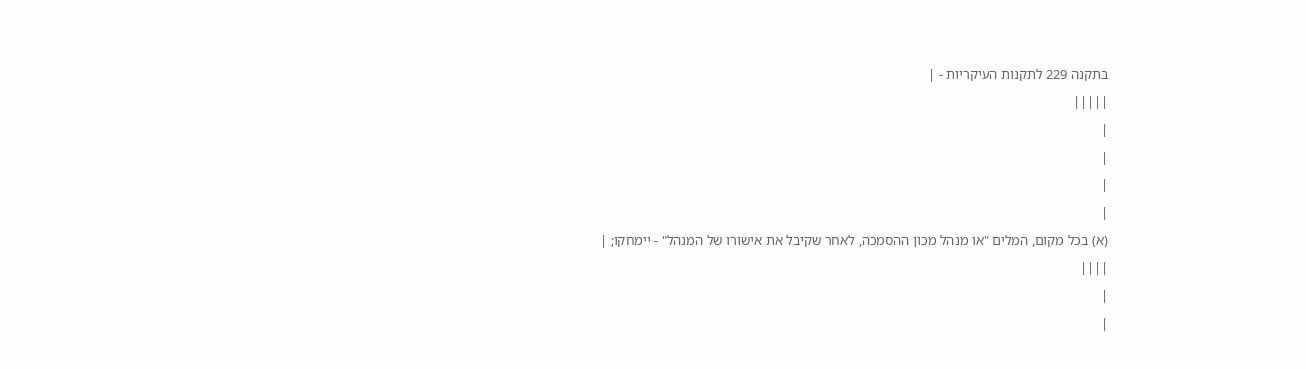בתקנה 229 לתקנות העיקריות - |
|||||
|
|
|
|
(א) בכל מקום, המלים "או מנהל מכון ההסמכה, לאחר שקיבל את אישורו של המנהל" - יימחקו; |
||||
|
|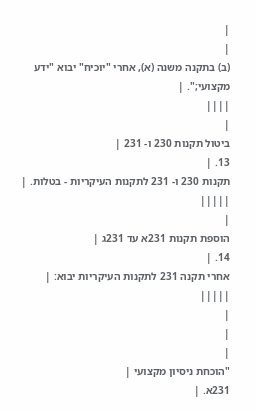|
|
(ב) בתקנה משנה (א), אחרי "יוכיח" יבוא "ידע מקצועי;". |
||||
|
ביטול תקנות 230 ו- 231 |
13. |
תקנות 230 ו- 231 לתקנות העיקריות - בטלות. |
|||||
|
הוספת תקנות 231א עד 231ג |
14. |
אחרי תקנה 231 לתקנות העיקריות יבוא: |
|||||
|
|
|
"הוכחת ניסיון מקצועי |
231א. |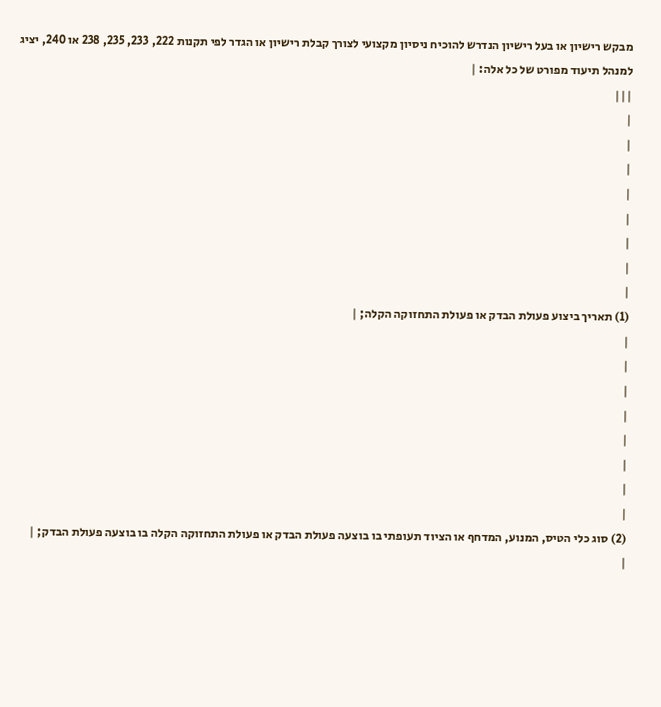מבקש רישיון או בעל רישיון הנדרש להוכיח ניסיון מקצועי לצורך קבלת רישיון או הגדר לפי תקנות 222, 233, 235, 238 או 240, יציג למנהל תיעוד מפורט של כל אלה: |
|||
|
|
|
|
|
|
|
|
(1) תאריך ביצוע פעולת הבדק או פעולת התחזוקה הקלה; |
|
|
|
|
|
|
|
|
(2) סוג כלי הטיס, המנוע, המדחף או הציוד תעופתי בו בוצעה פעולת הבדק או פעולת התחזוקה הקלה בו בוצעה פעולת הבדק; |
|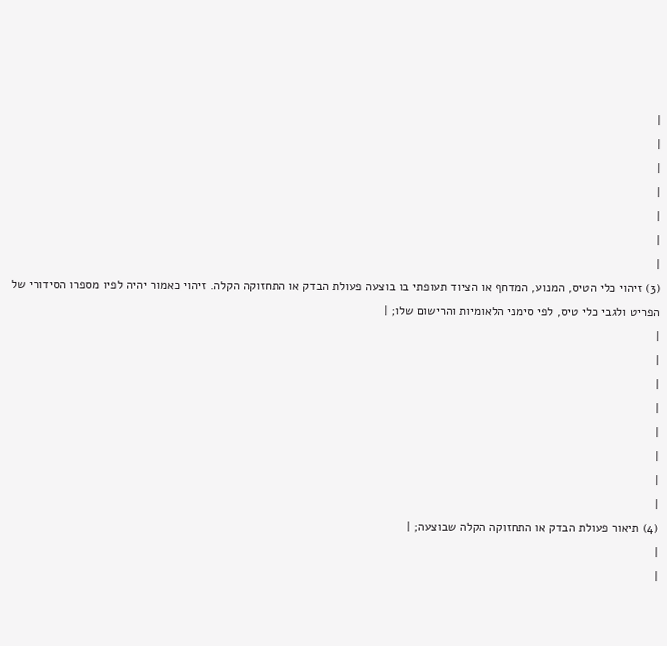|
|
|
|
|
|
|
(3) זיהוי כלי הטיס, המנוע, המדחף או הציוד תעופתי בו בוצעה פעולת הבדק או התחזוקה הקלה. זיהוי כאמור יהיה לפיו מספרו הסידורי של הפריט ולגבי כלי טיס, לפי סימני הלאומיות והרישום שלו; |
|
|
|
|
|
|
|
|
(4) תיאור פעולת הבדק או התחזוקה הקלה שבוצעה; |
|
|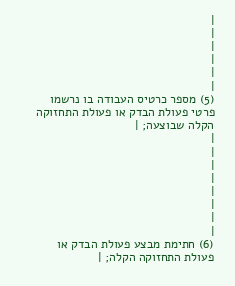|
|
|
|
|
|
(5) מספר כרטיס העבודה בו נרשמו פרטי פעולת הבדק או פעולת התחזוקה הקלה שבוצעה; |
|
|
|
|
|
|
|
|
(6) חתימת מבצע פעולת הבדק או פעולת התחזוקה הקלה; |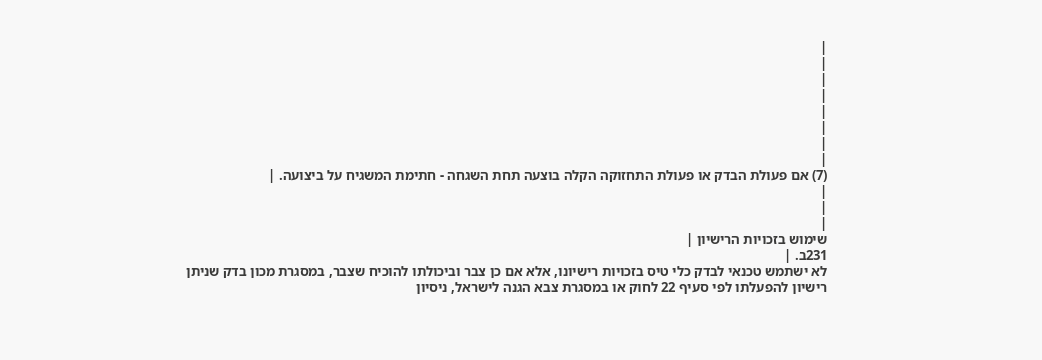|
|
|
|
|
|
|
|
(7) אם פעולת הבדק או פעולת התחזוקה הקלה בוצעה תחת השגחה - חתימת המשגיח על ביצועה. |
|
|
|
שימוש בזכויות הרישיון |
231ב. |
לא ישתמש טכנאי לבדק כלי טיס בזכויות רישיונו, אלא אם כן צבר וביכולתו להוכיח שצבר, במסגרת מכון בדק שניתן רישיון להפעלתו לפי סעיף 22 לחוק או במסגרת צבא הגנה לישראל, ניסיון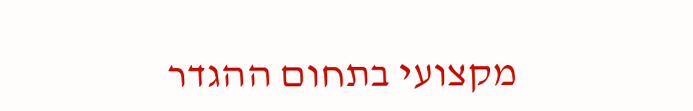מקצועי בתחום ההגדר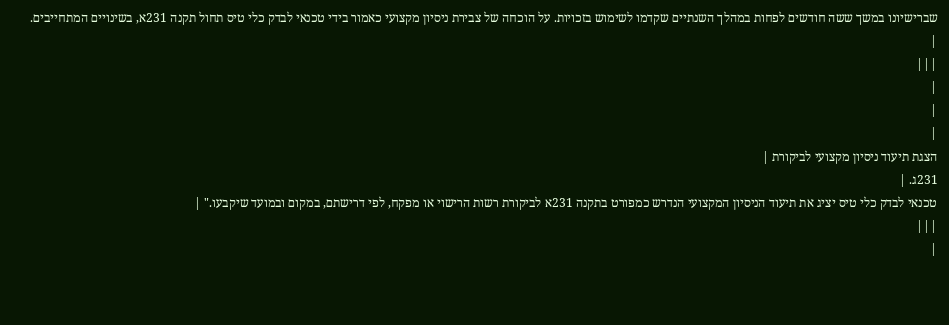שברישיונו במשך ששה חודשים לפחות במהלך השנתיים שקדמו לשימוש בזכויות. על הוכחה של צבירת ניסיון מקצועי כאמור בידי טכנאי לבדק כלי טיס תחול תקנה 231א, בשינויים המתחייבים. |
|||
|
|
|
הצגת תיעוד ניסיון מקצועי לביקורת |
231ג. |
טכנאי לבדק כלי טיס יציג את תיעוד הניסיון המקצועי הנדרש כמפורט בתקנה 231א לביקורת רשות הרישוי או מפקח, לפי דרישתם, במקום ובמועד שיקבעו." |
|||
|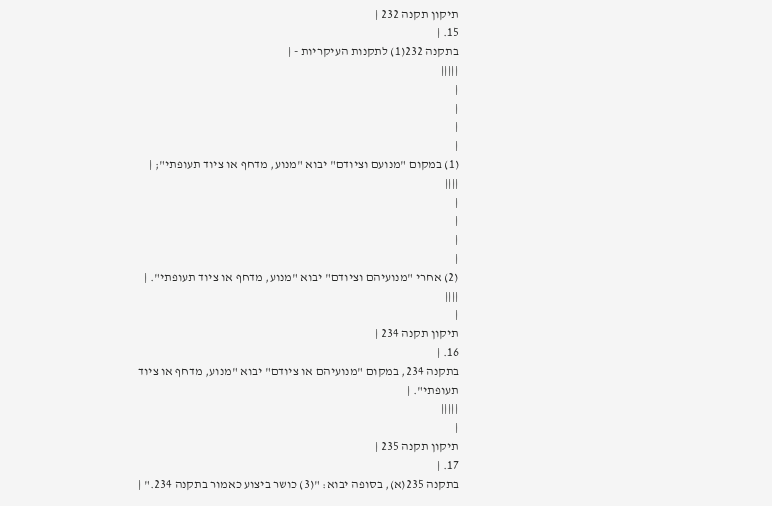תיקון תקנה 232 |
15. |
בתקנה 232(1) לתקנות העיקריות - |
|||||
|
|
|
|
(1) במקום "מנועם וציודם" יבוא "מנוע, מדחף או ציוד תעופתי"; |
||||
|
|
|
|
(2) אחרי "מנועיהם וציודם" יבוא "מנוע, מדחף או ציוד תעופתי". |
||||
|
תיקון תקנה 234 |
16. |
בתקנה 234, במקום "מנועיהם או ציודם" יבוא "מנוע, מדחף או ציוד תעופתי". |
|||||
|
תיקון תקנה 235 |
17. |
בתקנה 235(א), בסופה יבוא: "(3) כושר ביצוע כאמור בתקנה 234." |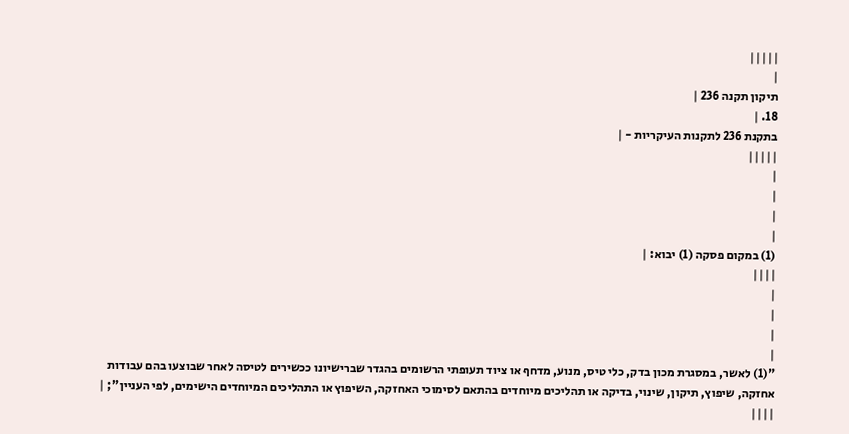|||||
|
תיקון תקנה 236 |
18. |
בתקנת 236 לתקנות העיקריות - |
|||||
|
|
|
|
(1) במקום פסקה (1) יבוא: |
||||
|
|
|
|
"(1) לאשר, במסגרת מכון בדק, כלי טיס, מנוע, מדחף או ציוד תעופתי הרשומים בהגדר שברישיונו ככשירים לטיסה לאחר שבוצעו בהם עבודות אחזקה, שיפוץ, תיקון, שינוי, בדיקה או תהליכים מיוחדים בהתאם לסימוכי האחזקה, השיפוץ או התהליכים המיוחדים הישימים, לפי העניין"; |
||||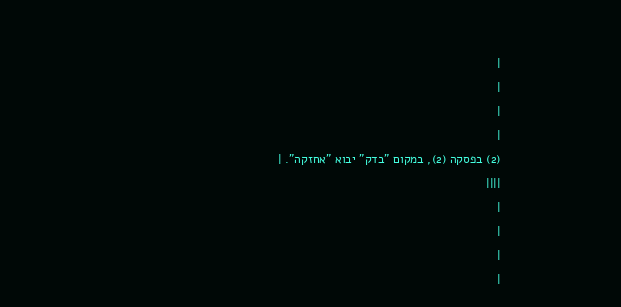|
|
|
|
(2) בפסקה (2), במקום "בדק" יבוא "אחזקה". |
||||
|
|
|
|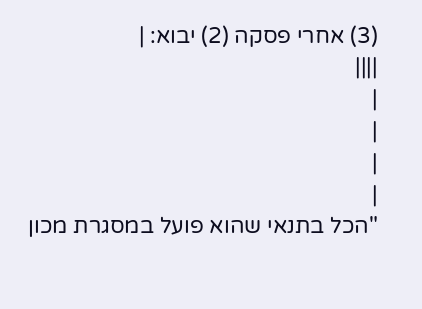(3) אחרי פסקה (2) יבוא: |
||||
|
|
|
|
"הכל בתנאי שהוא פועל במסגרת מכון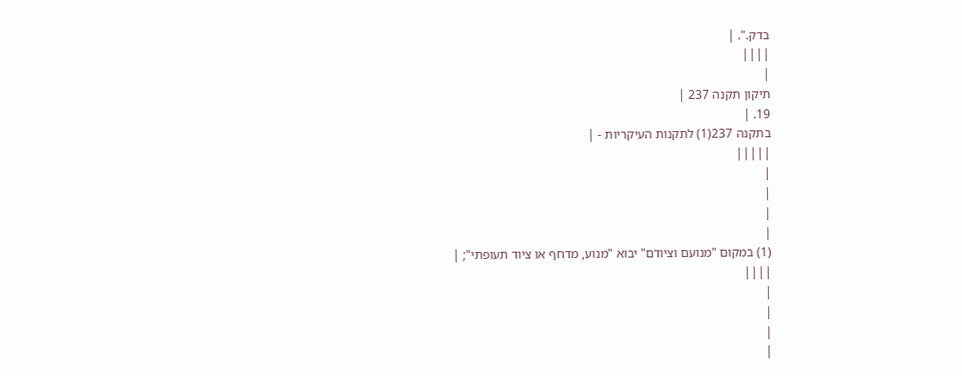בדק.". |
||||
|
תיקון תקנה 237 |
19. |
בתקנה 237(1) לתקנות העיקריות - |
|||||
|
|
|
|
(1) במקום "מנועם וציודם" יבוא "מנוע, מדחף או ציוד תעופתי"; |
||||
|
|
|
|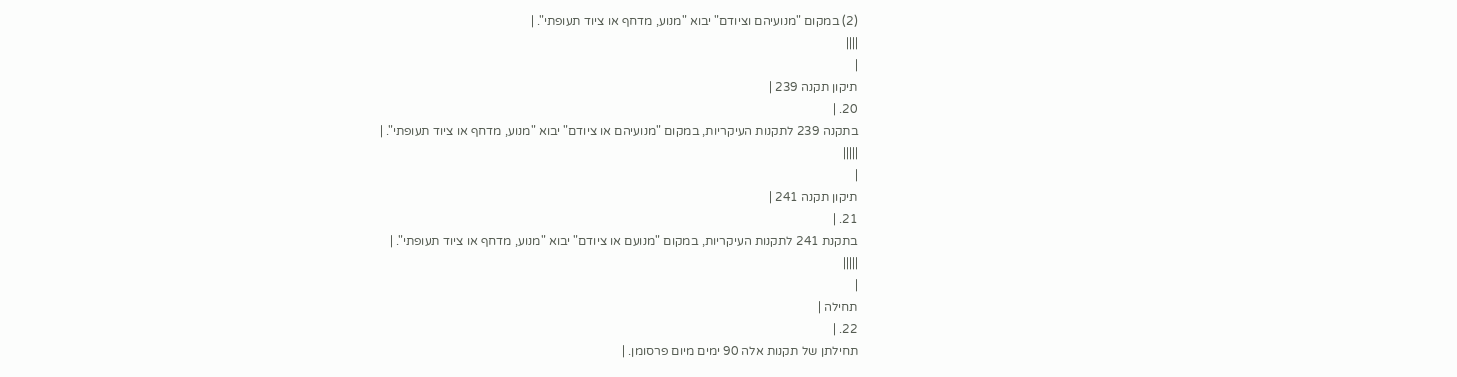(2) במקום "מנועיהם וציודם" יבוא "מנוע, מדחף או ציוד תעופתי". |
||||
|
תיקון תקנה 239 |
20. |
בתקנה 239 לתקנות העיקריות, במקום "מנועיהם או ציודם" יבוא "מנוע, מדחף או ציוד תעופתי". |
|||||
|
תיקון תקנה 241 |
21. |
בתקנת 241 לתקנות העיקריות, במקום "מנועם או ציודם" יבוא "מנוע, מדחף או ציוד תעופתי". |
|||||
|
תחילה |
22. |
תחילתן של תקנות אלה 90 ימים מיום פרסומן. |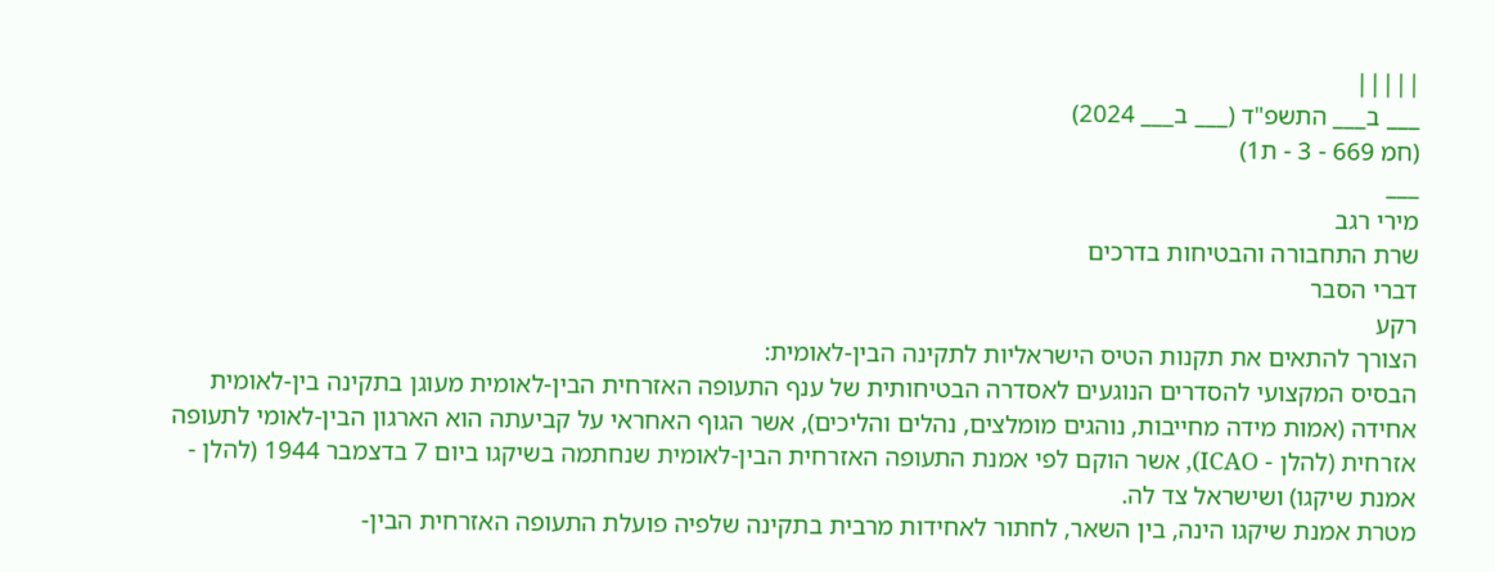|||||
___ ב___ התשפ"ד (___ ב___ 2024)
(חמ 669 - 3 - ת1)
___
מירי רגב
שרת התחבורה והבטיחות בדרכים
דברי הסבר
רקע
הצורך להתאים את תקנות הטיס הישראליות לתקינה הבין-לאומית:
הבסיס המקצועי להסדרים הנוגעים לאסדרה הבטיחותית של ענף התעופה האזרחית הבין-לאומית מעוגן בתקינה בין-לאומית אחידה (אמות מידה מחייבות, נוהגים מומלצים, נהלים והליכים), אשר הגוף האחראי על קביעתה הוא הארגון הבין-לאומי לתעופה אזרחית (להלן - ICAO), אשר הוקם לפי אמנת התעופה האזרחית הבין-לאומית שנחתמה בשיקגו ביום 7 בדצמבר 1944 (להלן - אמנת שיקגו) ושישראל צד לה.
מטרת אמנת שיקגו הינה, בין השאר, לחתור לאחידות מרבית בתקינה שלפיה פועלת התעופה האזרחית הבין-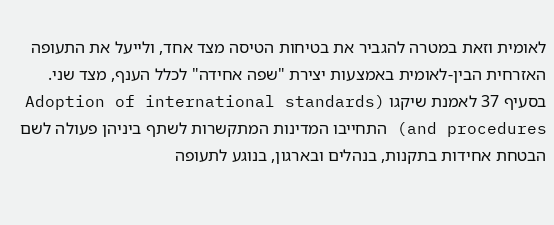לאומית וזאת במטרה להגביר את בטיחות הטיסה מצד אחד, ולייעל את התעופה האזרחית הבין-לאומית באמצעות יצירת "שפה אחידה" לכלל הענף, מצד שני.
בסעיף 37 לאמנת שיקגו (Adoption of international standards and procedures) התחייבו המדינות המתקשרות לשתף ביניהן פעולה לשם הבטחת אחידות בתקנות, בנהלים ובארגון, בנוגע לתעופה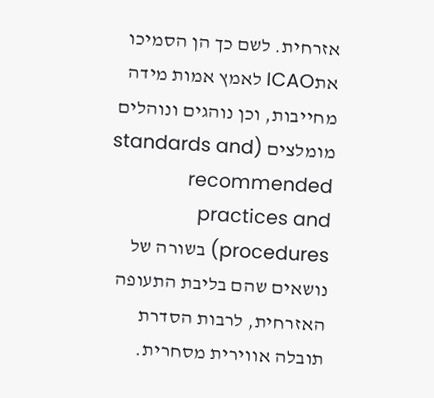אזרחית. לשם כך הן הסמיכו אתICAO לאמץ אמות מידה מחייבות, וכן נוהגים ונוהלים מומלצים (standards and recommended practices and procedures) בשורה של נושאים שהם בליבת התעופה האזרחית, לרבות הסדרת תובלה אווירית מסחרית.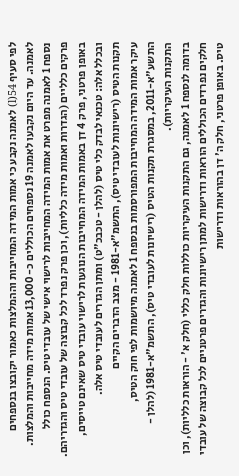לפי סעיף 54(l) לאמנה נקבע כי אמות המידה המחייבות וההמלצות כאמור יקובצו בנספחים לאמנה. עד היום נקבעו לאמנה 19 נספחים הכוללים כ- 13,000 אמות מידה מחייבות והמלצות.
נספח 1 לאמנה מפרט את אמות המידה המחייבות לרישוי אישי של עובדי טיס. הנספח כולל פרקים כלליים (הגדרות ואמות מידה כלליות), וכן פרק נפרד לכל קבוצה של עובדי טיס והגדריהם. באופן פרטני, פרק 4 דן באמות המידה המחייבות הנוגעות לרישוי עובדי טיס שאינם טייסים, ובכלל אלה: טכנאי לבדק כלי טיס (להלן - טכבכ"ט) ומתן הגדרים לעובדי טיס אלה.
תקנות הטיס (רישיונות לעובדי טיס), התשמ"א-1981 - מצב הדברים הקיים
עיקר אמות המידה המחייבות המפורסמות בנספח 1 לאמנה מיושמות לפי חוק הטיס, התשע"א-2011, במסגרת תקנות הטיס (רישיונות לעובדי טיס), התשמ"א-1981 (להלן - התקנות העיקריות).
בדומה לנספח 1 לאמנה, גם התקנות העיקריות כוללות חלק כללי (חלק א' - הוראות כלליות), וכן חלקים נפרדים הכוללים הוראות ודרישות למתן רישיונות והגדרים פרטניים לכל קבוצה של עובדי טיס. באופן פרטני, חלק ה' דן בהוראות ודרישות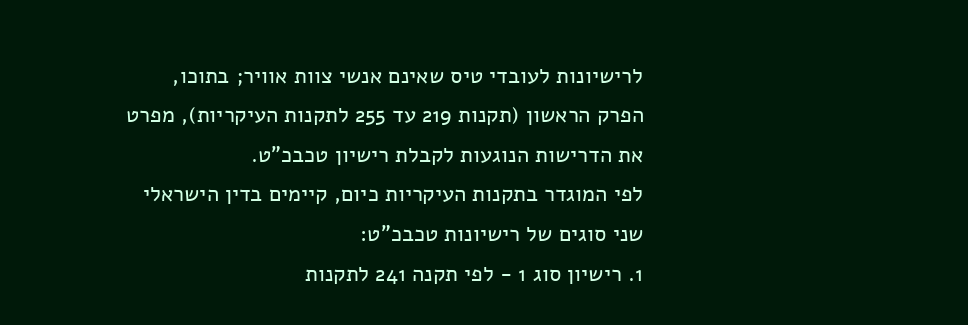לרישיונות לעובדי טיס שאינם אנשי צוות אוויר; בתוכו, הפרק הראשון (תקנות 219 עד 255 לתקנות העיקריות), מפרט את הדרישות הנוגעות לקבלת רישיון טכבכ"ט.
לפי המוגדר בתקנות העיקריות כיום, קיימים בדין הישראלי שני סוגים של רישיונות טכבכ"ט:
1. רישיון סוג 1 - לפי תקנה 241 לתקנות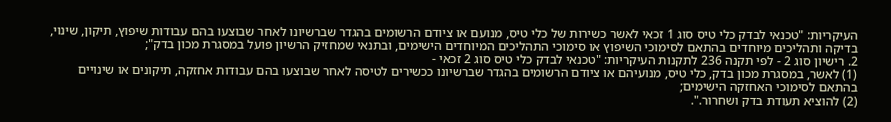העיקריות: "טכנאי לבדק כלי טיס סוג 1 זכאי לאשר כשירות של כלי טיס, מנועם או ציודם הרשומים בהגדר שברשיונו לאחר שבוצעו בהם עבודות שיפוץ, תיקון, שינוי, בדיקה ותהליכים מיוחדים בהתאם לסימוכי השיפוץ או סימוכי התהליכים המיוחדים הישימים, ובתנאי שמחזיק הרשיון פועל במסגרת מכון בדק";
2. רישיון סוג 2 - לפי תקנה 236 לתקנות העיקריות: "טכנאי לבדק כלי טיס סוג 2 זכאי -
(1) לאשר, במסגרת מכון בדק, כלי טיס, מנועיהם או ציודם הרשומים בהגדר שברשיונו ככשירים לטיסה לאחר שבוצעו בהם עבודות אחזקה, תיקונים או שינויים בהתאם לסימוכי האחזקה הישימים;
(2) להוציא תעודת בדק ושחרור.".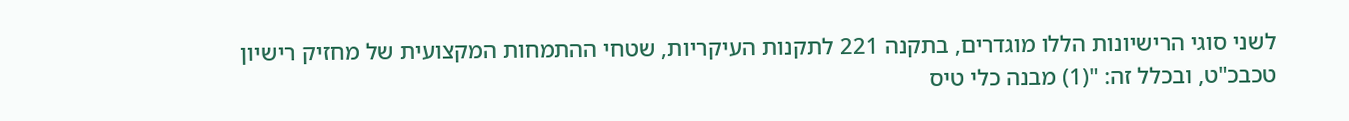לשני סוגי הרישיונות הללו מוגדרים, בתקנה 221 לתקנות העיקריות, שטחי ההתמחות המקצועית של מחזיק רישיון טכבכ"ט, ובכלל זה: "(1) מבנה כלי טיס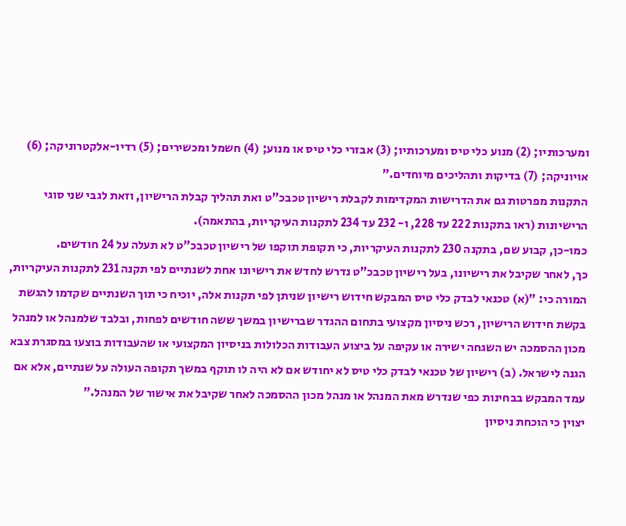ומערכותיו; (2) מנוע כלי טיס ומערכותיו; (3) אבזרי כלי טיס או מנוע; (4) חשמל ומכשירים; (5) רדיו-אלקטרוניקה; (6) אויוניקה; (7) בדיקות ותהליכים מיוחדים."
התקנות מפרטות גם את הדרישות המקדימות לקבלת רישיון טכבכ"ט ואת תהליך קבלת הרישיון, וזאת לגבי שני סוגי הרישיונות (ראו בתקנות 222 עד 228, ו- 232 עד 234 לתקנות העיקריות, בהתאמה).
כמו-כן, קבוע שם, בתקנה 230 לתקנות העיקריות, כי תקופת תוקפו של רישיון טכבכ"ט לא תעלה על 24 חודשים.
כך, לאחר שקיבל את רישיונו, בעל רישיון טכבכ"ט נדרש לחדש את רישיונו אחת לשנתיים לפי תקנה 231 לתקנות העיקריות, המורה כי: "(א) טכנאי לבדק כלי טיס המבקש חידוש רישיון שניתן לפי תקנות אלה, יוכיח כי תוך השנתיים שקדמו להגשת בקשת חידוש הרישיון, רכש ניסיון מקצועי בתחום ההגדר שברישיון במשך ששה חודשים לפחות, ובלבד שלמנהל או למנהל מכון ההסמכה יש השגחה ישירה או עקיפה על ביצוע העבודות הכלולות בניסיון המקצועי או שהעבודות בוצעו במסגרת צבא הגנה לישראל. (ב) רישיון של טכנאי לבדק כלי טיס לא יחודש אם לא היה לו תוקף במשך תקופה העולה על שנתיים, אלא אם עמד המבקש בבחינות כפי שנדרש מאת המנהל או מנהל מכון ההסמכה לאחר שקיבל את אישור של המנהל."
יצוין כי הוכחת ניסיון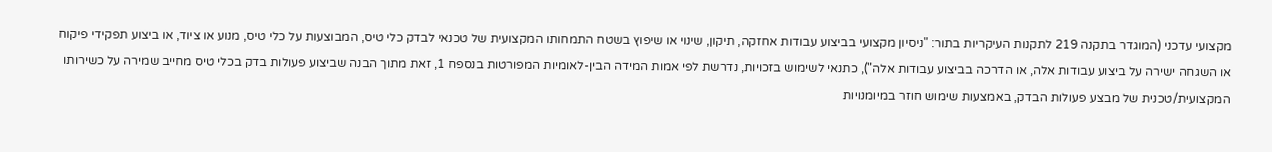מקצועי עדכני (המוגדר בתקנה 219 לתקנות העיקריות בתור: "ניסיון מקצועי בביצוע עבודות אחזקה, תיקון, שינוי או שיפוץ בשטח התמחותו המקצועית של טכנאי לבדק כלי טיס, המבוצעות על כלי טיס, מנוע או ציוד, או ביצוע תפקידי פיקוח או השגחה ישירה על ביצוע עבודות אלה, או הדרכה בביצוע עבודות אלה"), כתנאי לשימוש בזכויות, נדרשת לפי אמות המידה הבין-לאומיות המפורטות בנספח 1, זאת מתוך הבנה שביצוע פעולות בדק בכלי טיס מחייב שמירה על כשירותו המקצועית/טכנית של מבצע פעולות הבדק, באמצעות שימוש חוזר במיומנויות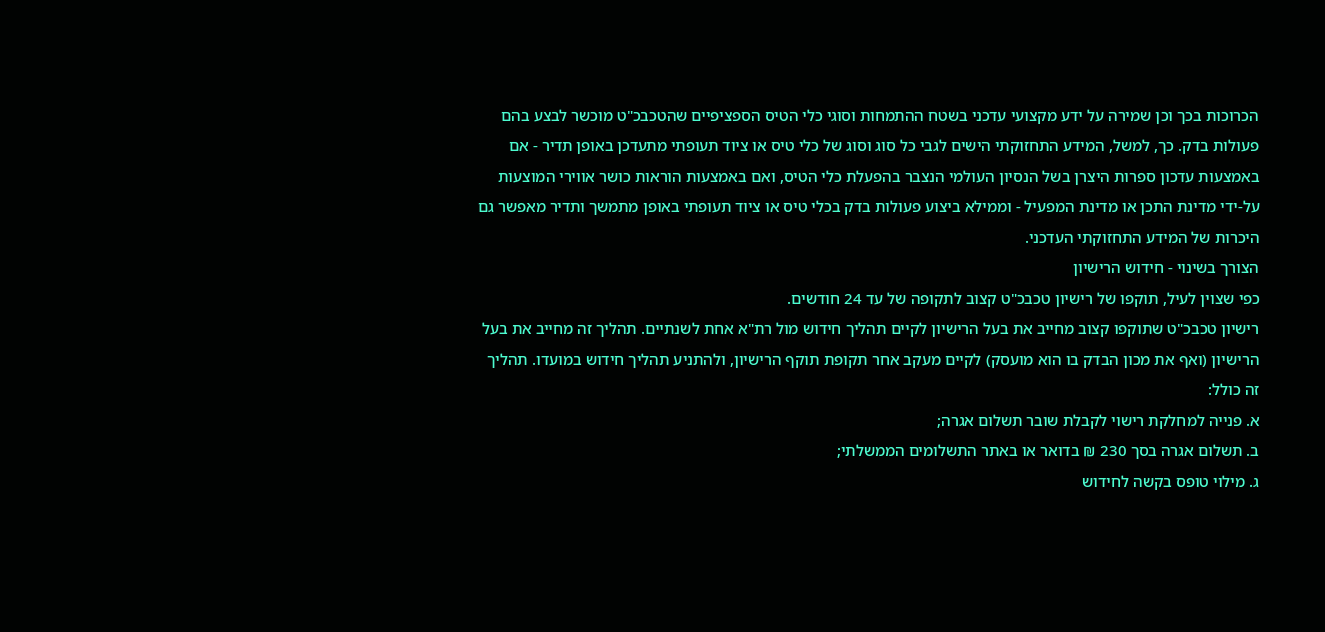הכרוכות בכך וכן שמירה על ידע מקצועי עדכני בשטח ההתמחות וסוגי כלי הטיס הספציפיים שהטכבכ"ט מוכשר לבצע בהם פעולות בדק. כך, למשל, המידע התחזוקתי הישים לגבי כל סוג וסוג של כלי טיס או ציוד תעופתי מתעדכן באופן תדיר - אם באמצעות עדכון ספרות היצרן בשל הנסיון העולמי הנצבר בהפעלת כלי הטיס, ואם באמצעות הוראות כושר אווירי המוצעות על-ידי מדינת התכן או מדינת המפעיל - וממילא ביצוע פעולות בדק בכלי טיס או ציוד תעופתי באופן מתמשך ותדיר מאפשר גם היכרות של המידע התחזוקתי העדכני.
הצורך בשינוי - חידוש הרישיון
כפי שצוין לעיל, תוקפו של רישיון טכבכ"ט קצוב לתקופה של עד 24 חודשים.
רישיון טכבכ"ט שתוקפו קצוב מחייב את בעל הרישיון לקיים תהליך חידוש מול רת"א אחת לשנתיים. תהליך זה מחייב את בעל הרישיון (ואף את מכון הבדק בו הוא מועסק) לקיים מעקב אחר תקופת תוקף הרישיון, ולהתניע תהליך חידוש במועדו. תהליך זה כולל:
א. פנייה למחלקת רישוי לקבלת שובר תשלום אגרה;
ב. תשלום אגרה בסך 230 ₪ בדואר או באתר התשלומים הממשלתי;
ג. מילוי טופס בקשה לחידוש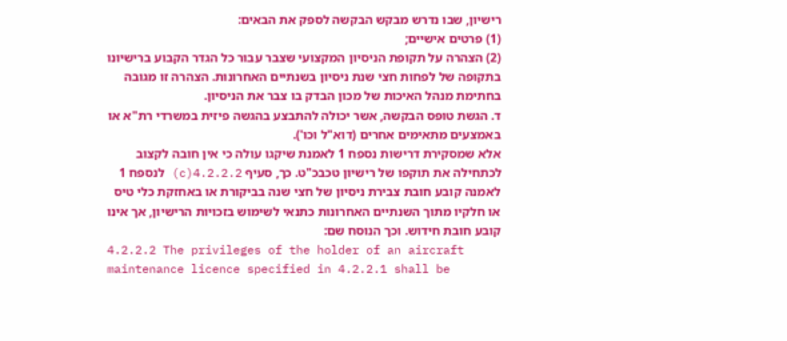רישיון, שבו נדרש מבקש הבקשה לספק את הבאים:
(1) פרטים אישיים;
(2) הצהרה על תקופת הניסיון המקצועי שצבר עבור כל הגדר הקבוע ברישיונו בתקופה של לפחות חצי שנת ניסיון בשנתיים האחרונות. הצהרה זו מגובה בחתימת מנהל האיכות של מכון הבדק בו צבר את הניסיון.
ד. הגשת טופס הבקשה, אשר יכולה להתבצע בהגשה פיזית במשרדי רת"א או באמצעים מתאימים אחרים (דוא"ל וכו').
אלא שמסקירת דרישות נספח 1 לאמנת שיקגו עולה כי אין חובה לקצוב לכתחילה את תוקפו של רישיון טכבכ"ט. כך, סעיף 4.2.2.2(c) לנספח 1 לאמנה קובע חובת צבירת ניסיון של חצי שנה בביקורת או באחזקת כלי טיס או חלקיו מתוך השנתיים האחרונות כתנאי לשימוש בזכויות הרישיון, אך אינו קובע חובת חידוש. וכך הנוסח שם:
4.2.2.2 The privileges of the holder of an aircraft maintenance licence specified in 4.2.2.1 shall be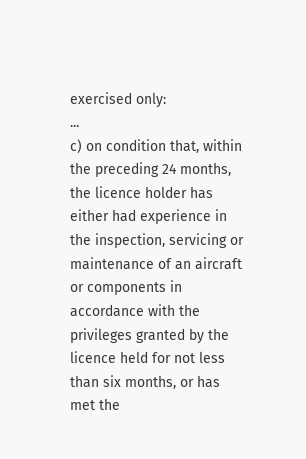exercised only:
...
c) on condition that, within the preceding 24 months, the licence holder has either had experience in the inspection, servicing or maintenance of an aircraft or components in accordance with the privileges granted by the licence held for not less than six months, or has met the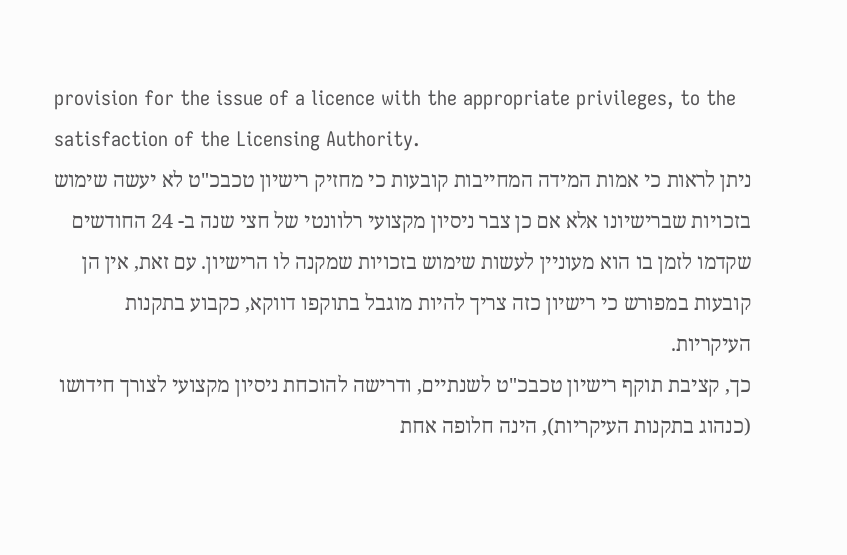provision for the issue of a licence with the appropriate privileges, to the satisfaction of the Licensing Authority.
ניתן לראות כי אמות המידה המחייבות קובעות כי מחזיק רישיון טכבכ"ט לא יעשה שימוש בזכויות שברישיונו אלא אם כן צבר ניסיון מקצועי רלוונטי של חצי שנה ב- 24 החודשים שקדמו לזמן בו הוא מעוניין לעשות שימוש בזכויות שמקנה לו הרישיון. עם זאת, אין הן קובעות במפורש כי רישיון כזה צריך להיות מוגבל בתוקפו דווקא, כקבוע בתקנות העיקריות.
כך, קציבת תוקף רישיון טכבכ"ט לשנתיים, ודרישה להוכחת ניסיון מקצועי לצורך חידושו (כנהוג בתקנות העיקריות), הינה חלופה אחת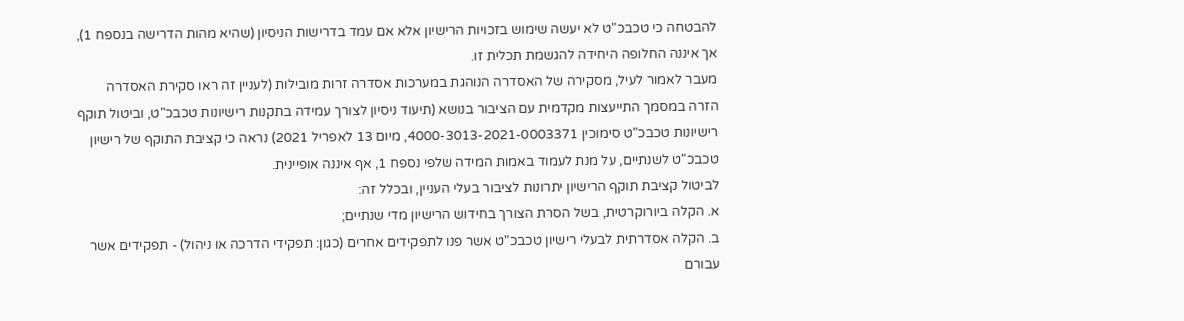להבטחה כי טכבכ"ט לא יעשה שימוש בזכויות הרישיון אלא אם עמד בדרישות הניסיון (שהיא מהות הדרישה בנספח 1), אך איננה החלופה היחידה להגשמת תכלית זו.
מעבר לאמור לעיל, מסקירה של האסדרה הנוהגת במערכות אסדרה זרות מובילות (לעניין זה ראו סקירת האסדרה הזרה במסמך התייעצות מקדמית עם הציבור בנושא (תיעוד ניסיון לצורך עמידה בתקנות רישיונות טכבכ"ט, וביטול תוקף רישיונות טכבכ"ט סימוכין 4000-3013-2021-0003371, מיום 13 לאפריל 2021) נראה כי קציבת התוקף של רישיון טכבכ"ט לשנתיים, על מנת לעמוד באמות המידה שלפי נספח 1, אף איננה אופיינית.
לביטול קציבת תוקף הרישיון יתרונות לציבור בעלי העניין, ובכלל זה:
א. הקלה ביורוקרטית, בשל הסרת הצורך בחידוש הרישיון מדי שנתיים;
ב. הקלה אסדרתית לבעלי רישיון טכבכ"ט אשר פנו לתפקידים אחרים (כגון: תפקידי הדרכה או ניהול) - תפקידים אשר עבורם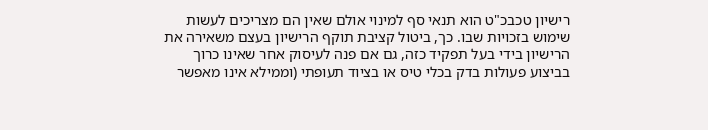רישיון טכבכ"ט הוא תנאי סף למינוי אולם שאין הם מצריכים לעשות שימוש בזכויות שבו. כך, ביטול קציבת תוקף הרישיון בעצם משאירה את הרישיון בידי בעל תפקיד כזה, גם אם פנה לעיסוק אחר שאינו כרוך בביצוע פעולות בדק בכלי טיס או בציוד תעופתי (וממילא אינו מאפשר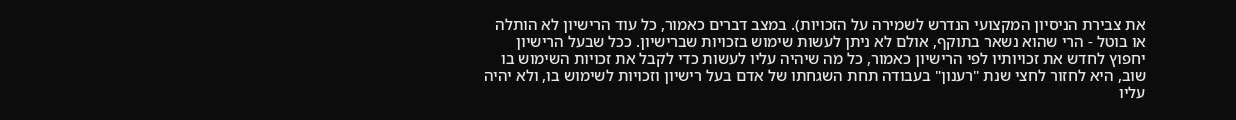את צבירת הניסיון המקצועי הנדרש לשמירה על הזכויות). במצב דברים כאמור, כל עוד הרישיון לא הותלה או בוטל - הרי שהוא נשאר בתוקף, אולם לא ניתן לעשות שימוש בזכויות שברישיון. ככל שבעל הרישיון יחפוץ לחדש את זכויותיו לפי הרישיון כאמור, כל מה שיהיה עליו לעשות כדי לקבל את זכויות השימוש בו שוב, היא לחזור לחצי שנת "רענון" בעבודה תחת השגחתו של אדם בעל רישיון וזכויות לשימוש בו, ולא יהיה עליו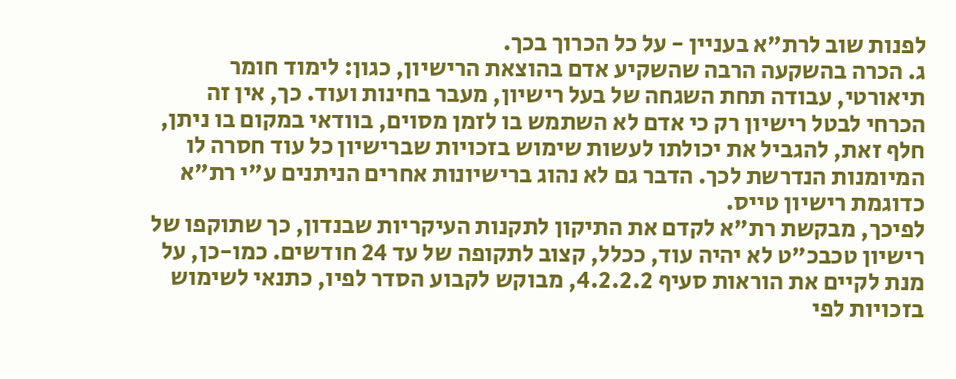לפנות שוב לרת"א בעניין - על כל הכרוך בכך.
ג. הכרה בהשקעה הרבה שהשקיע אדם בהוצאת הרישיון, כגון: לימוד חומר תיאורטי, עבודה תחת השגחה של בעל רישיון, מעבר בחינות ועוד. כך, אין זה הכרחי לבטל רישיון רק כי אדם לא השתמש בו לזמן מסוים, בוודאי במקום בו ניתן, חלף זאת, להגביל את יכולתו לעשות שימוש בזכויות שברישיון כל עוד חסרה לו המיומנות הנדרשת לכך. הדבר גם לא נהוג ברישיונות אחרים הניתנים ע"י רת"א כדוגמת רישיון טייס.
לפיכך, מבקשת רת"א לקדם את התיקון לתקנות העיקריות שבנדון, כך שתוקפו של רישיון טכבכ"ט לא יהיה עוד, ככלל, קצוב לתקופה של עד 24 חודשים. כמו-כן, על מנת לקיים את הוראות סעיף 4.2.2.2, מבוקש לקבוע הסדר לפיו, כתנאי לשימוש בזכויות לפי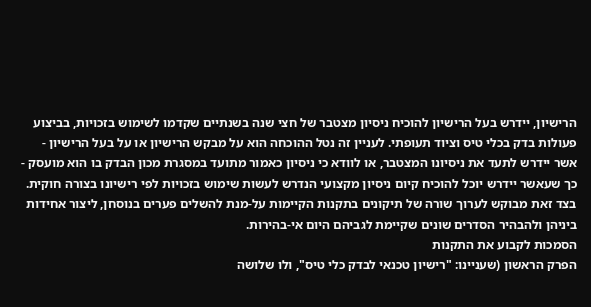הרישיון, יידרש בעל הרישיון להוכיח ניסיון מצטבר של חצי שנה בשנתיים שקדמו לשימוש בזכויות, בביצוע פעולות בדק בכלי טיס וציוד תעופתי. לעניין זה נטל ההוכחה הוא על מבקש הרישיון או על בעל הרישיון - אשר יידרש לתעד את ניסיונו המצטבר, או לוודא כי ניסיון כאמור מתועד במסגרת מכון הבדק בו הוא מועסק - כך שעאשר יידרש יוכל להוכיח קיום ניסיון מקצועי הנדרש לעשות שימוש בזכויות לפי רישיונו בצורה חוקית.
בצד זאת מבוקש לערוך שורה של תיקונים בתקנות הקיימות על-מנת להשלים פערים בנוסחן, ליצור אחידות ביניהן ולהבהיר הסדרים שונים שקיימת לגביהם היום אי-בהירות.
הסמכות לקבוע את התקנות
הפרק הראשון (שעניינו: "רישיון טכנאי לבדק כלי טיס", ולו שלושה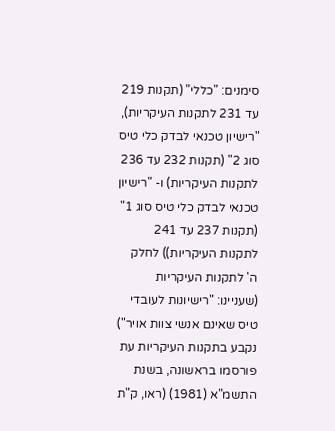סימנים: "כללי" (תקנות 219 עד 231 לתקנות העיקריות), "רישיון טכנאי לבדק כלי טיס סוג 2" (תקנות 232 עד 236 לתקנות העיקריות) ו- "רישיון טכנאי לבדק כלי טיס סוג 1" (תקנות 237 עד 241 לתקנות העיקריות)) לחלק ה' לתקנות העיקריות (שעניינו: "רישיונות לעובדי טיס שאינם אנשי צוות אויר") נקבע בתקנות העיקריות עת פורסמו בראשונה, בשנת התשמ"א (1981) (ראו, ק"ת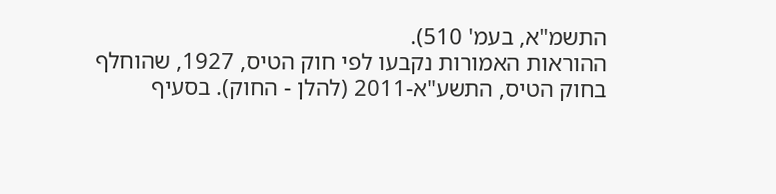התשמ"א, בעמ' 510).
ההוראות האמורות נקבעו לפי חוק הטיס, 1927, שהוחלף בחוק הטיס, התשע"א-2011 (להלן - החוק). בסעיף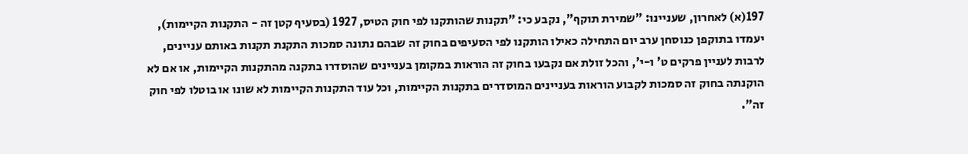197(א) לאחרון, שעניינו: "שמירת תוקף", נקבע כי: "תקנות שהותקנו לפי חוק הטיס, 1927 (בסעיף קטן זה - התקנות הקיימות), יעמדו בתוקפן כנוסחן ערב יום התחילה כאילו הותקנו לפי הסעיפים בחוק זה שבהם נתונה סמכות התקנת תקנות באותם עניינים, לרבות לעניין פרקים ט' ו-י', והכל זולת אם נקבעו בחוק זה הוראות במקומן בעניינים שהוסדרו בתקנה מהתקנות הקיימות, או אם לא הוקנתה בחוק זה סמכות לקבוע הוראות בעניינים המוסדרים בתקנות הקיימות, וכל עוד התקנות הקיימות לא שונו או בוטלו לפי חוק זה".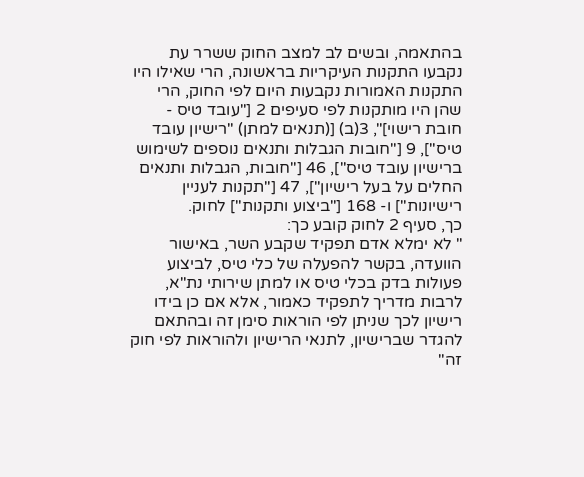בהתאמה, ובשים לב למצב החוק ששרר עת נקבעו התקנות העיקריות בראשונה, הרי שאילו היו התקנות האמורות נקבעות היום לפי החוק, הרי שהן היו מותקנות לפי סעיפים 2 ["עובד טיס - חובת רישוי]", 3(ב) [(תנאים למתן) "רישיון עובד טיס"], 9 ["חובות הגבלות ותנאים נוספים לשימוש ברישיון עובד טיס"], 46 ["חובות, הגבלות ותנאים החלים על בעל רישיון"], 47 ["תקנות לעניין רישיונות"] ו- 168 ["ביצוע ותקנות"] לחוק.
כך, סעיף 2 לחוק קובע כך:
" לא ימלא אדם תפקיד שקבע השר, באישור הוועדה, בקשר להפעלה של כלי טיס, לביצוע פעולות בדק בכלי טיס או למתן שירותי נת"א, לרבות מדריך לתפקיד כאמור, אלא אם כן בידו רישיון לכך שניתן לפי הוראות סימן זה ובהתאם להגדר שברישיון, לתנאי הרישיון ולהוראות לפי חוק זה"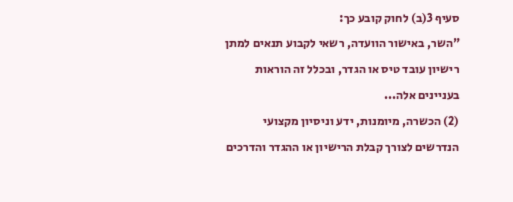סעיף 3(ב) לחוק קובע כך:
"השר, באישור הוועדה, רשאי לקבוע תנאים למתן רישיון עובד טיס או הגדר, ובכלל זה הוראות בעניינים אלה...
(2) הכשרה, מיומנות, ידע וניסיון מקצועי הנדרשים לצורך קבלת הרישיון או ההגדר והדרכים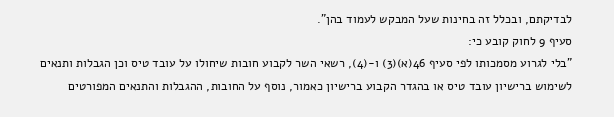לבדיקתם, ובכלל זה בחינות שעל המבקש לעמוד בהן".
סעיף 9 לחוק קובע כי:
"בלי לגרוע מסמכותו לפי סעיף 46(א)(3) ו-(4), רשאי השר לקבוע חובות שיחולו על עובד טיס וכן הגבלות ותנאים לשימוש ברישיון עובד טיס או בהגדר הקבוע ברישיון כאמור, נוסף על החובות, ההגבלות והתנאים המפורטים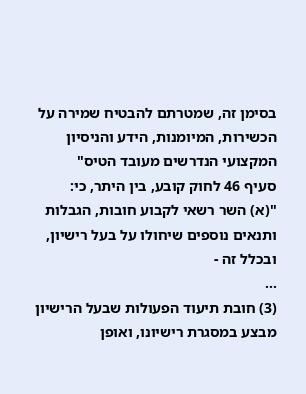בסימן זה, שמטרתם להבטיח שמירה על הכשירות, המיומנות, הידע והניסיון המקצועי הנדרשים מעובד הטיס"
סעיף 46 לחוק קובע, בין היתר, כי:
"(א) השר רשאי לקבוע חובות, הגבלות ותנאים נוספים שיחולו על בעל רישיון, ובכלל זה -
...
(3) חובת תיעוד הפעולות שבעל הרישיון מבצע במסגרת רישיונו, ואופן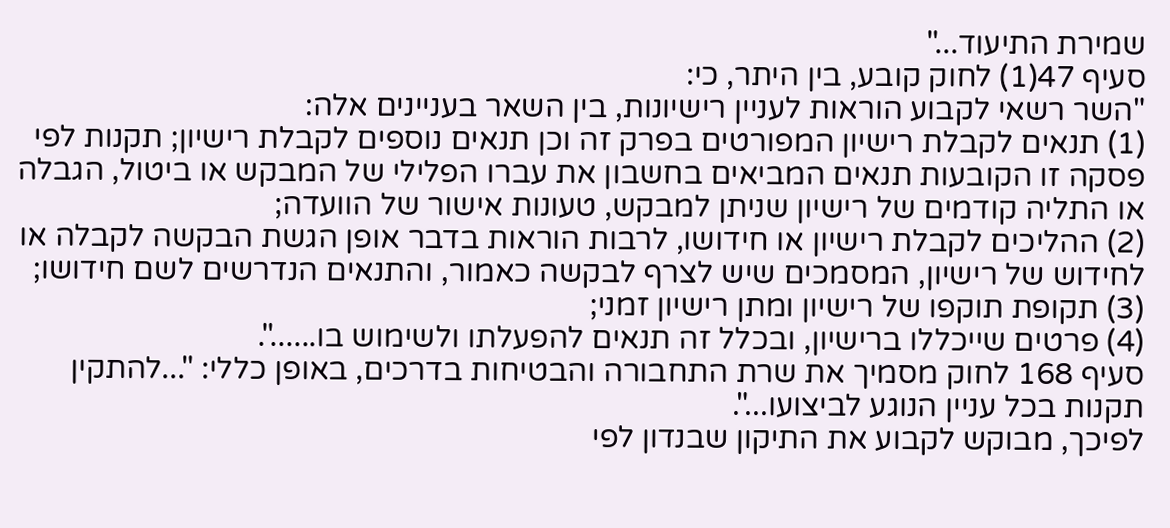שמירת התיעוד..."
סעיף 47(1) לחוק קובע, בין היתר, כי:
"השר רשאי לקבוע הוראות לעניין רישיונות, בין השאר בעניינים אלה:
(1) תנאים לקבלת רישיון המפורטים בפרק זה וכן תנאים נוספים לקבלת רישיון; תקנות לפי פסקה זו הקובעות תנאים המביאים בחשבון את עברו הפלילי של המבקש או ביטול, הגבלה או התליה קודמים של רישיון שניתן למבקש, טעונות אישור של הוועדה;
(2) ההליכים לקבלת רישיון או חידושו, לרבות הוראות בדבר אופן הגשת הבקשה לקבלה או לחידוש של רישיון, המסמכים שיש לצרף לבקשה כאמור, והתנאים הנדרשים לשם חידושו;
(3) תקופת תוקפו של רישיון ומתן רישיון זמני;
(4) פרטים שייכללו ברישיון, ובכלל זה תנאים להפעלתו ולשימוש בו......".
סעיף 168 לחוק מסמיך את שרת התחבורה והבטיחות בדרכים, באופן כללי: "...להתקין תקנות בכל עניין הנוגע לביצועו...".
לפיכך, מבוקש לקבוע את התיקון שבנדון לפי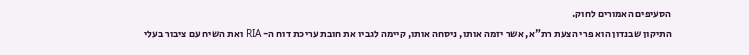הסעיפים האמורים לחוק.
התיקון שבנדון הוא פרי הצעת רת"א, אשר יזמה אותו, ניסחה אותו, קיימה לגביו את חובת עריכת דוח ה- RIA ואת השיח עם ציבור בעלי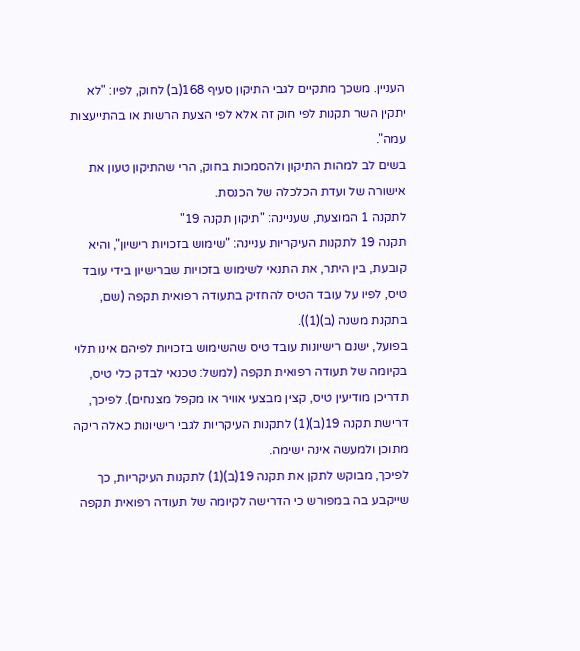העניין. משכך מתקיים לגבי התיקון סעיף 168(ב) לחוק, לפיו: "לא יתקין השר תקנות לפי חוק זה אלא לפי הצעת הרשות או בהתייעצות עמה".
בשים לב למהות התיקון ולהסמכות בחוק, הרי שהתיקון טעון את אישורה של ועדת הכלכלה של הכנסת.
לתקנה 1 המוצעת, שעניינה: "תיקון תקנה 19"
תקנה 19 לתקנות העיקריות עניינה: "שימוש בזכויות רישיון", והיא קובעת, בין היתר, את התנאי לשימוש בזכויות שברישיון בידי עובד טיס, לפיו על עובד הטיס להחזיק בתעודה רפואית תקפה (שם, בתקנת משנה (ב)(1)).
בפועל, ישנם רישיונות עובד טיס שהשימוש בזכויות לפיהם אינו תלוי בקיומה של תעודה רפואית תקפה (למשל: טכנאי לבדק כלי טיס, תדריכן מודיעין טיס, קצין מבצעי אוויר או מקפל מצנחים). לפיכך, דרישת תקנה 19(ב)(1) לתקנות העיקריות לגבי רישיונות כאלה ריקה מתוכן ולמעשה אינה ישימה.
לפיכך, מבוקש לתקן את תקנה 19(ב)(1) לתקנות העיקריות, כך שייקבע בה במפורש כי הדרישה לקיומה של תעודה רפואית תקפה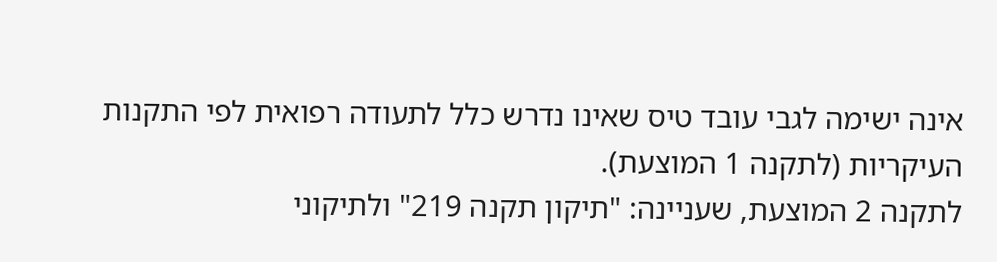אינה ישימה לגבי עובד טיס שאינו נדרש כלל לתעודה רפואית לפי התקנות העיקריות (לתקנה 1 המוצעת).
לתקנה 2 המוצעת, שעניינה: "תיקון תקנה 219" ולתיקוני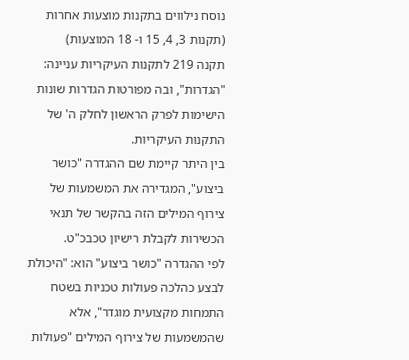נוסח נילווים בתקנות מוצעות אחרות (תקנות 3, 4, 15 ו- 18 המוצעות)
תקנה 219 לתקנות העיקריות עניינה: "הגדרות", ובה מפורטות הגדרות שונות הישימות לפרק הראשון לחלק ה' של התקנות העיקריות.
בין היתר קיימת שם ההגדרה "כושר ביצוע", המגדירה את המשמעות של צירוף המילים הזה בהקשר של תנאי הכשירות לקבלת רישיון טכבכ"ט.
לפי ההגדרה "כושר ביצוע" הוא: "היכולת לבצע כהלכה פעולות טכניות בשטח התמחות מקצועית מוגדר", אלא שהמשמעות של צירוף המילים "פעולות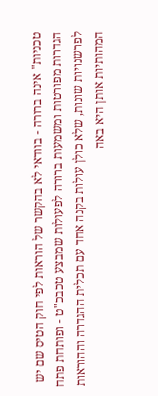טכניות" אינה ברורה - בוודאי לא בהקשר של הוראות לפי חוק הטיס שם יש הגדרות מפורטות ומשמעות ברורה לפעולות שמבצע טכבכ"ט - ופותחת פתח לפרשנויות שונות, שלא כולן עולות בקנה אחד עם תכלית ההגדרה וההוראות המהותיות אותן היא באה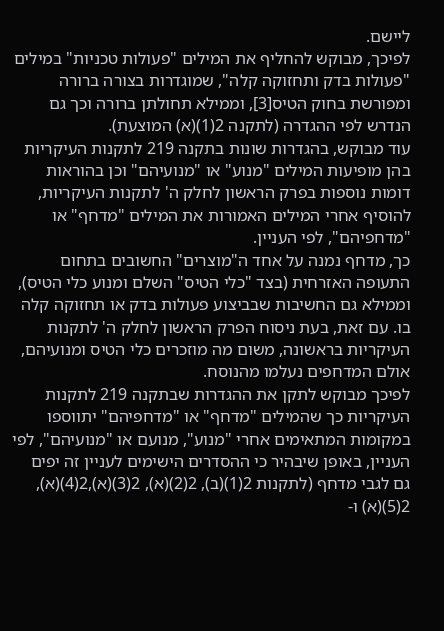ליישם.
לפיכך, מבוקש להחליף את המילים "פעולות טכניות" במילים "פעולות בדק ותחזוקה קלה", שמוגדרות בצורה ברורה ומפורשת בחוק הטיס[3], וממילא תחולתן ברורה וכך גם הנדרש לפי ההגדרה (לתקנה 2(1)(א) המוצעת).
עוד מבוקש, בהגדרות שונות בתקנה 219 לתקנות העיקריות בהן מופיעות המילים "מנוע" או "מנועיהם" וכן בהוראות דומות נוספות בפרק הראשון לחלק ה' לתקנות העיקריות, להוסיף אחרי המילים האמורות את המילים "מדחף" או "מדחפיהם", לפי העניין.
כך, מדחף נמנה על אחד ה"מוצרים" החשובים בתחום התעופה האזרחית (בצד "כלי הטיס" השלם ומנוע כלי הטיס), וממילא גם החשיבות שבביצוע פעולות בדק או תחזוקה קלה בו. עם זאת, בעת ניסוח הפרק הראשון לחלק ה' לתקנות העיקריות בראשונה, משום מה מוזכרים כלי הטיס ומנועיהם, אולם המדחפים נעלמו מהנוסח.
לפיכך מבוקש לתקן את ההגדרות שבתקנה 219 לתקנות העיקריות כך שהמילים "מדחף" או "מדחפיהם" יתווספו במקומות המתאימים אחרי "מנוע", מנועם או "מנועיהם", לפי העניין, באופן שיבהיר כי ההסדרים הישימים לעניין זה יפים גם לגבי מדחף (לתקנות 2(1)(ב), 2(2)(א), 2(3)(א),2(4)(א), 2(5)(א) ו-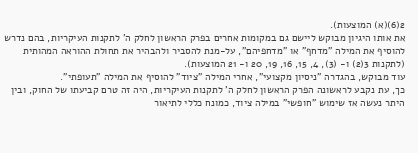2(6)(א) המוצעות).
את אותו היגיון מבוקש ליישם גם במקומות אחרים בפרק הראשון לחלק ה' לתקנות העיקריות, בהם נדרש להוסיף את המילה "מדחף" או "מדחפיהם", על-מנת להסביר ולהבהיר את תחולת ההוראה המהותית (לתקנות 3(2) ו- (3), 4, 15, 16, 19, 20 ו- 21 המוצעות).
עוד מבוקש, בהגדרה "ניסיון מקצועי", אחרי המילה "ציוד" להוסיף את המילה "תעופתי".
כך, עת נקבע לראשונה הפרק הראשון לחלק ה' לתקנות העיקריות, היה זה טרם קביעתו של החוק, ובין היתר נעשה אז שימוש "חופשי" במילה ציוד, כמונח כללי לתיאור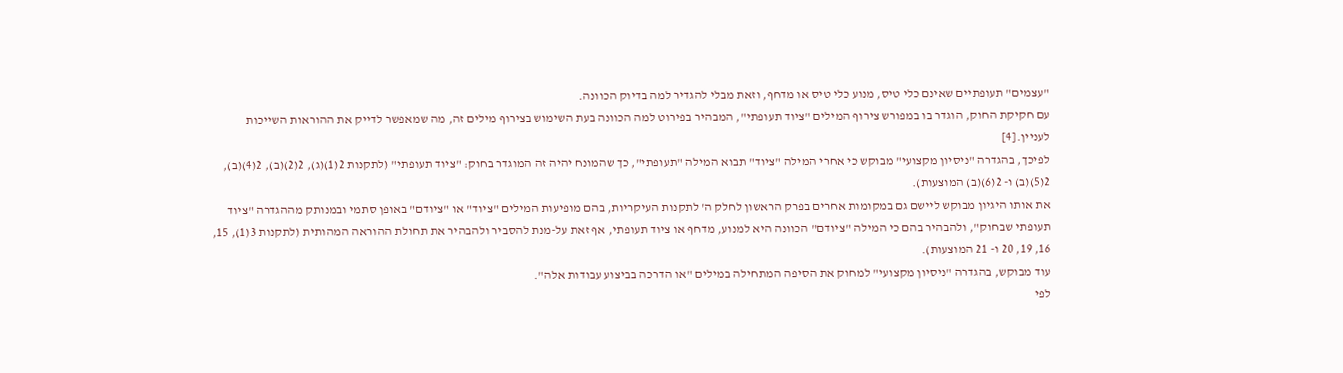"עצמים" תעופתיים שאינם כלי טיס, מנוע כלי טיס או מדחף, וזאת מבלי להגדיר למה בדיוק הכוונה.
עם חקיקת החוק, הוגדר בו במפורש צירוף המילים "ציוד תעופתי", המבהיר בפירוט למה הכוונה בעת השימוש בצירוף מילים זה, מה שמאפשר לדייק את ההוראות השייכות לעניין.[4]
לפיכך, בהגדרה "ניסיון מקצועי" מבוקש כי אחרי המילה "ציוד" תבוא המילה "תעופתי", כך שהמונח יהיה זה המוגדר בחוק: "ציוד תעופתי" (לתקנות 2(1)(ג), 2(2)(ב), 2(4)(ב), 2(5)(ב) ו- 2(6)(ב) המוצעות).
את אותו היגיון מבוקש ליישם גם במקומות אחרים בפרק הראשון לחלק ה' לתקנות העיקריות, בהם מופיעות המילים "ציוד" או "ציודם" באופן סתמי ובמנותק מההגדרה "ציוד תעופתי שבחוק", ולהבהיר בהם כי המילה "ציודם" הכוונה היא למנוע, מדחף או ציוד תעופתי, אף זאת על-מנת להסביר ולהבהיר את תחולת ההוראה המהותית (לתקנות 3(1), 15, 16, 19, 20 ו- 21 המוצעות).
עוד מבוקש, בהגדרה "ניסיון מקצועי" למחוק את הסיפה המתחילה במילים "או הדרכה בביצוע עבודות אלה".
לפי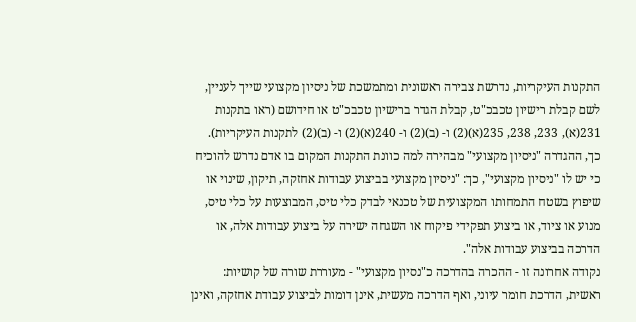התקנות העיקריות, נדרשת צבירה ראשונית ומתמשכת של ניסיון מקצועי שייך לעניין, לשם קבלת רישיון טכבכ"ט, קבלת הגדר ברישיון טכבכ"ט או חידושם (ראו בתקנות 231(א), 233, 238, 235(א)(2) ו- (ב)(2) ו- 240(א)(2) ו- (ב)(2) לתקנות העיקריות).
כך, ההגדרה "ניסיון מקצועי" מבהירה למה כוונת התקנות המקום בו אדם נדרש להוכיח כי יש לו "ניסיון מקצועי", כך: "ניסיון מקצועי בביצוע עבודות אחזקה, תיקון, שינוי או שיפוץ בשטח התמחותו המקצועית של טכנאי לבדק כלי טיס, המבוצעות על כלי טיס, מנוע או ציוד, או ביצוע תפקידי פיקוח או השגחה ישירה על ביצוע עבודות אלה, או הדרכה בביצוע עבודות אלה".
נקודה אחרונה זו - ההכרה בהדרכה כ"נסיון מקצועי" - מעוררת שורה של קושיות:
ראשית, הדרכת חומר עיוני, ואף הדרכה מעשית, אינן דומות לביצוע עבודת אחזקה, ואינן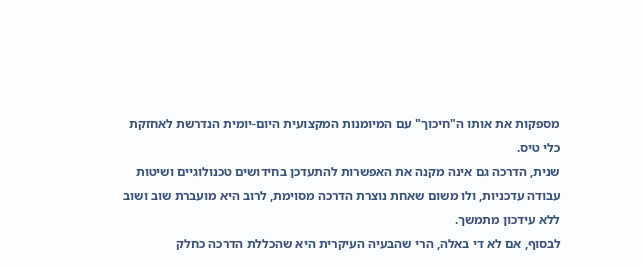מספקות את אותו ה"חיכוך" עם המיומנות המקצועית היום-יומית הנדרשת לאחזקת כלי טיס.
שנית, הדרכה גם אינה מקנה את האפשרות להתעדכן בחידושים טכנולוגיים ושיטות עבודה עדכניות, ולו משום שאחת נוצרת הדרכה מסוימת, לרוב היא מועברת שוב ושוב ללא עידכון מתמשך.
לבסוף, אם לא די באלה, הרי שהבעיה העיקרית היא שהכללת הדרכה כחלק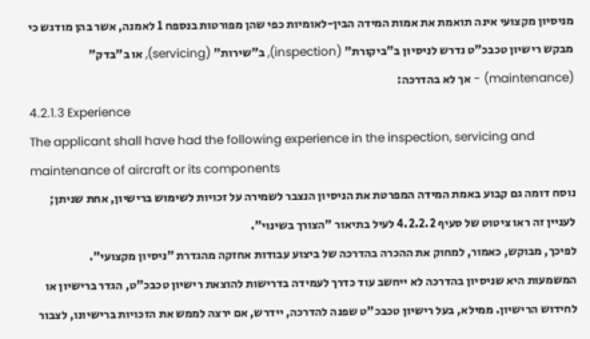מניסיון מקצועי אינה תואמת את אמות המידה הבין-לאומיות כפי שהן מפורטות בנספח 1 לאמנה, אשר בהן מודגש כי מבקש רישיון טכבכ"ט נדרש לניסיון ב"ביקורת" (inspection), ב"שירות" (servicing), או ב"בדק" (maintenance) - אך לא בהדרכה:
4.2.1.3 Experience
The applicant shall have had the following experience in the inspection, servicing and maintenance of aircraft or its components
נוסח דומה גם קבוע באמת המידה המפרטת את הניסיון הנצבר לשמירה על זכויות לשימוש ברישיון, אחת שניתן; לעניין זה ראו ציטוט של סעיף 4.2.2.2 לעיל בתיאור "הצורך בשינוי".
לפיכך, מבוקש, כאמור, למחוק את ההכרה בהדרכה של ביצוע עבודות אחזקה מהגדרת "ניסיון מקצועי".
המשמעות היא שניסיון בהדרכה לא ייחשב עוד כדרך לעמידה בדרישות להוצאת רישיון טכבכ"ט, הגדר ברישיון או לחידוש הרישיון. ממילא, בעל רישיון טכבכ"ט שפנה להדרכה, יידרש, אם ירצה לממש את הזכויות ברישיונו, לצבור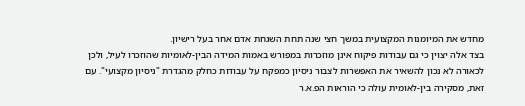מחדש את המיומנות המקצועית במשך חצי שנה תחת השגחת אדם אחר בעל רישיון.
בצד אלה יצוין כי גם עבודות פיקוח אינן מוזכרות במפורש באמות המידה הבין-לאומיות שהוזכרו לעיל, ולכן לכאורה לא נכון להשאיר את האפשרות לצבור ניסיון כמפקח על עבודות כחלק מהגדרת "ניסיון מקצועי". עם זאת, מסקירה בין-לאומית עולה כי הוראות הפ.א.ר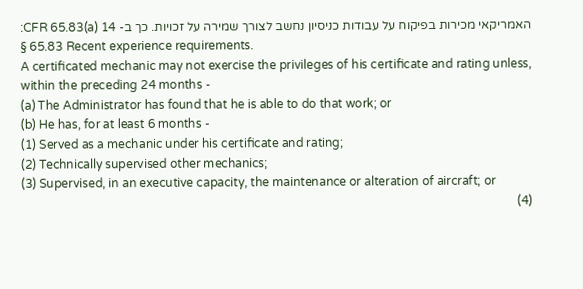האמריקאי מכירות בפיקוח על עבודות כניסיון נחשב לצורך שמירה על זכויות. כך ב- 14 CFR 65.83(a):
§ 65.83 Recent experience requirements.
A certificated mechanic may not exercise the privileges of his certificate and rating unless, within the preceding 24 months -
(a) The Administrator has found that he is able to do that work; or
(b) He has, for at least 6 months -
(1) Served as a mechanic under his certificate and rating;
(2) Technically supervised other mechanics;
(3) Supervised, in an executive capacity, the maintenance or alteration of aircraft; or
(4)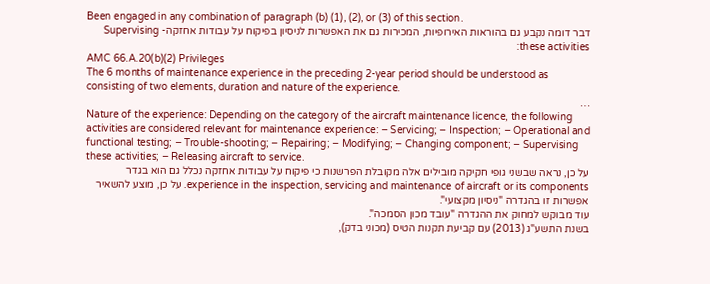Been engaged in any combination of paragraph (b) (1), (2), or (3) of this section.
דבר דומה נקבע גם בהוראות האירופיות, המכירות גם את האפשרות לניסיון בפיקוח על עבודות אחזקה- Supervising these activities:
AMC 66.A.20(b)(2) Privileges
The 6 months of maintenance experience in the preceding 2-year period should be understood as consisting of two elements, duration and nature of the experience.
…
Nature of the experience: Depending on the category of the aircraft maintenance licence, the following activities are considered relevant for maintenance experience: − Servicing; − Inspection; − Operational and functional testing; − Trouble-shooting; − Repairing; − Modifying; − Changing component; − Supervising these activities; − Releasing aircraft to service.
על כן, נראה שבשני גופי חקיקה מובילים אלה מקובלת הפרשנות כי פיקוח על עבודות אחזקה נכלל גם הוא בגדר experience in the inspection, servicing and maintenance of aircraft or its components. על כן, מוצע להשאיר אפשרות זו בהגדרה "ניסיון מקצועי".
עוד מבוקש למחוק את ההגדרה "עובד מכון הסמכה".
בשנת התשע"ג (2013) עם קביעת תקנות הטיס (מכוני בדק),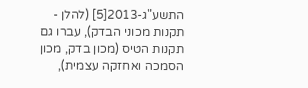התשע"ג-2013[5] (להלן - תקנות מכוני הבדק), עברו גם תקנות הטיס (מכון בדק, מכון הסמכה ואחזקה עצמית),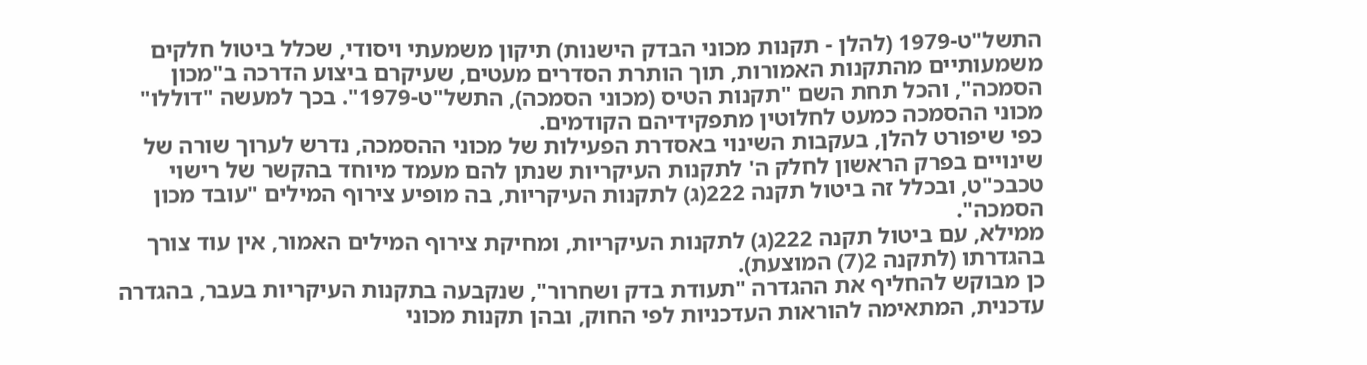התשל"ט-1979 (להלן - תקנות מכוני הבדק הישנות) תיקון משמעתי ויסודי, שכלל ביטול חלקים משמעותיים מהתקנות האמורות, תוך הותרת הסדרים מעטים, שעיקרם ביצוע הדרכה ב"מכון הסמכה", והכל תחת השם "תקנות הטיס (מכוני הסמכה), התשל"ט-1979". בכך למעשה "דוללו" מכוני ההסמכה כמעט לחלוטין מתפקידיהם הקודמים.
כפי שיפורט להלן, בעקבות השינוי באסדרת הפעילות של מכוני ההסמכה, נדרש לערוך שורה של שינויים בפרק הראשון לחלק ה' לתקנות העיקריות שנתן להם מעמד מיוחד בהקשר של רישוי טכבכ"ט, ובכלל זה ביטול תקנה 222(ג) לתקנות העיקריות, בה מופיע צירוף המילים "עובד מכון הסמכה".
ממילא, עם ביטול תקנה 222(ג) לתקנות העיקריות, ומחיקת צירוף המילים האמור, אין עוד צורך בהגדרתו (לתקנה 2(7) המוצעת).
כן מבוקש להחליף את ההגדרה "תעודת בדק ושחרור", שנקבעה בתקנות העיקריות בעבר, בהגדרה עדכנית, המתאימה להוראות העדכניות לפי החוק, ובהן תקנות מכוני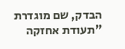הבדק, שם מוגדרת "תעודת אחזקה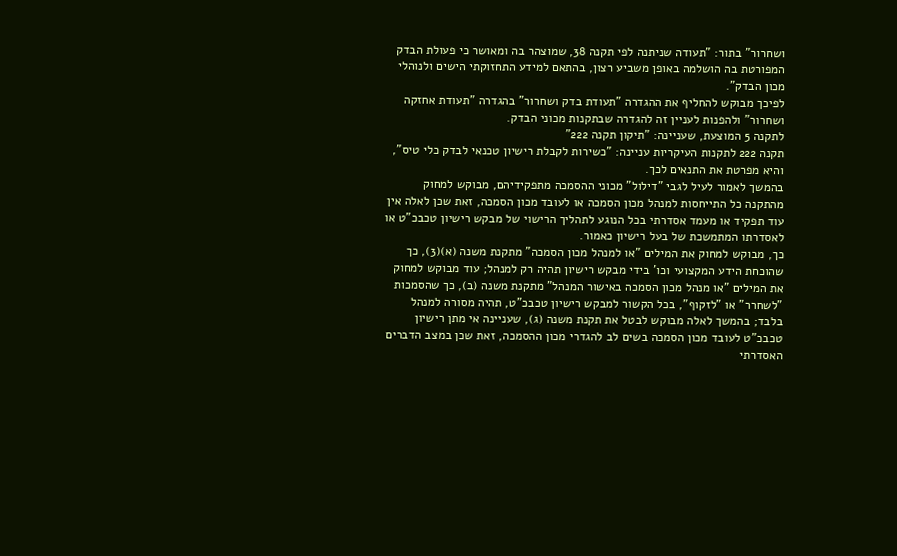ושחרור" בתור: "תעודה שניתנה לפי תקנה 38, שמוצהר בה ומאושר כי פעולת הבדק המפורטת בה הושלמה באופן משביע רצון, בהתאם למידע התחזוקתי הישים ולנוהלי מכון הבדק".
לפיכך מבוקש להחליף את ההגדרה "תעודת בדק ושחרור" בהגדרה "תעודת אחזקה ושחרור" ולהפנות לעניין זה להגדרה שבתקנות מכוני הבדק.
לתקנה 5 המוצעת, שעניינה: "תיקון תקנה 222"
תקנה 222 לתקנות העיקריות עניינה: "כשירות לקבלת רישיון טכנאי לבדק כלי טיס", והיא מפרטת את התנאים לכך.
בהמשך לאמור לעיל לגבי "דילול" מכוני ההסמכה מתפקידיהם, מבוקש למחוק מהתקנה כל התייחסות למנהל מכון הסמכה או לעובד מכון הסמכה, זאת שכן לאלה אין עוד תפקיד או מעמד אסדרתי בכל הנוגע לתהליך הרישוי של מבקש רישיון טכבכ"ט או לאסדרתו המתמשכת של בעל רישיון כאמור.
כך, מבוקש למחוק את המילים "או למנהל מכון הסמכה" מתקנת משנה (א)(3), כך שהוכחת הידע המקצועי וכו' בידי מבקש רישיון תהיה רק למנהל; עוד מבוקש למחוק את המילים "או מנהל מכון הסמכה באישור המנהל" מתקנת משנה (ב), כך שהסמכות "לשחרר" או "לזקוף", בכל הקשור למבקש רישיון טכבכ"ט, תהיה מסורה למנהל בלבד; בהמשך לאלה מבוקש לבטל את תקנת משנה (ג), שעניינה אי מתן רישיון טכבכ"ט לעובד מכון הסמכה בשים לב להגדרי מכון ההסמכה, זאת שכן במצב הדברים האסדרתי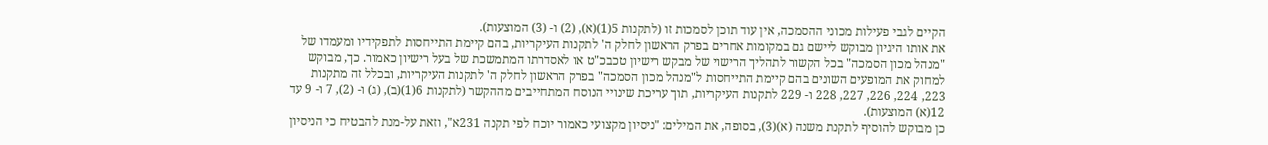הקיים לגבי פעילות מכוני ההסמכה, אין עוד תוכן לסמכות זו (לתקנות 5(1)(א), (2) ו- (3) המוצעות).
את אותו היגיון מבוקש ליישם גם במקומות אחרים בפרק הראשון לחלק ה' לתקנות העיקריות, בהם קיימת התייחסות לתפקידיו ומעמדו של "מנהל מכון הסמכה" בכל הקשור לתהליך הרישוי של מבקש רישיון טכבכ"ט או לאסדרתו המתמשכת של בעל רישיון כאמור. כך, מבוקש למחוק את המופעים השונים בהם קיימת התייחסות ל"מנהל מכון הסמכה" בפרק הראשון לחלק ה' לתקנות העיקריות, ובכלל זה מתקנות 223, 224, 226, 227, 228 ו- 229 לתקנות העיקריות, תוך עריכת שינויי הנוסח המתחייבים מההקשר (לתקנות 6(1)(ב), (ג) ו- (2), 7 ו- 9 עד 12(א) המוצעות).
כן מבוקש להוסיף לתקנת משנה (א)(3), בסופה, את המילים: "ניסיון מקצועי כאמור יוכח לפי תקנה 231א", וזאת על-מנת להבטיח כי הניסיון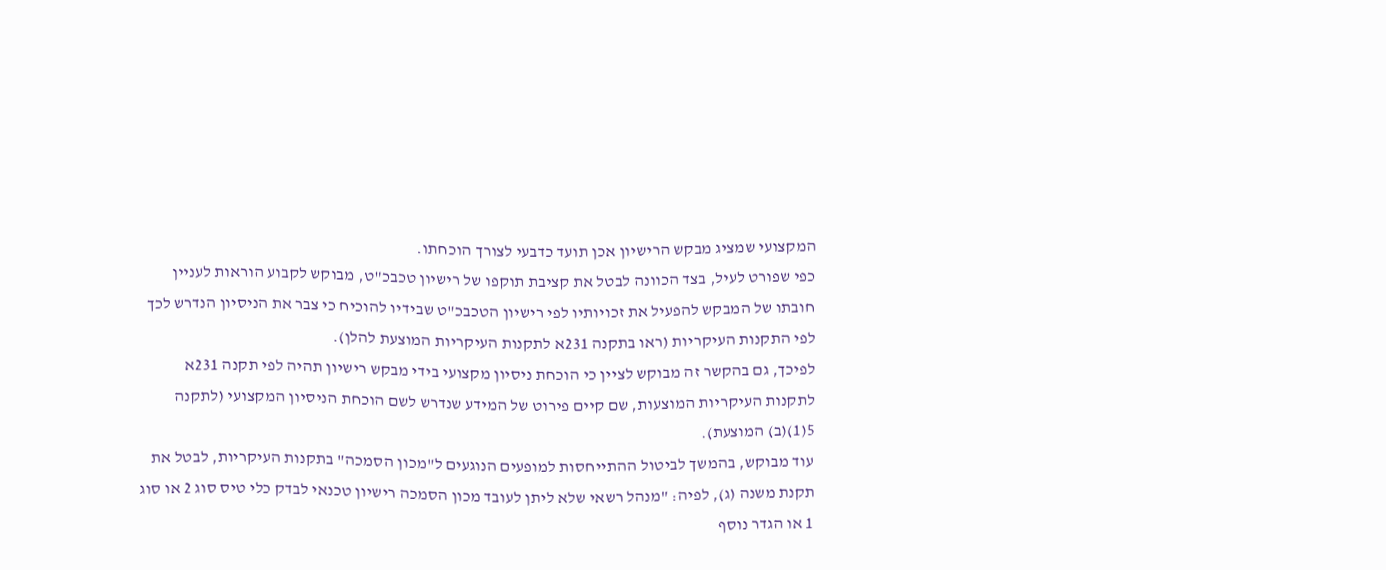המקצועי שמציג מבקש הרישיון אכן תועד כדבעי לצורך הוכחתו.
כפי שפורט לעיל, בצד הכוונה לבטל את קציבת תוקפו של רישיון טכבכ"ט, מבוקש לקבוע הוראות לעניין חובתו של המבקש להפעיל את זכויותיו לפי רישיון הטכבכ"ט שבידיו להוכיח כי צבר את הניסיון הנדרש לכך לפי התקנות העיקריות (ראו בתקנה 231א לתקנות העיקריות המוצעת להלן).
לפיכך, גם בהקשר זה מבוקש לציין כי הוכחת ניסיון מקצועי בידי מבקש רישיון תהיה לפי תקנה 231א לתקנות העיקריות המוצעות, שם קיים פירוט של המידע שנדרש לשם הוכחת הניסיון המקצועי (לתקנה 5(1)(ב) המוצעת).
עוד מבוקש, בהמשך לביטול ההתייחסות למופעים הנוגעים ל"מכון הסמכה" בתקנות העיקריות, לבטל את תקנת משנה (ג), לפיה: "מנהל רשאי שלא ליתן לעובד מכון הסמכה רישיון טכנאי לבדק כלי טיס סוג 2 או סוג 1 או הגדר נוסף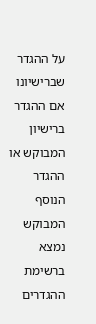על ההגדר שברישיונו אם ההגדר ברישיון המבוקש או ההגדר הנוסף המבוקש נמצא ברשימת ההגדרים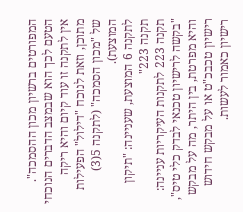המפורטים ברשיון מכון ההסמכה". הטעם לכך הוא שבמצב הדברים הנוכחי אין לתקנה זו עוד קיום והיא ריקה מתוכן, וזאת לנוכח "דילול" הפעילות של "מכון הסמכה" (לתקנה 5(3) המוצעת).
לתקנה 6 המוצעת, שעניינה: "תיקון תקנה 223"
תקנה 223 לתקנות העיקריות עניינה: "בקשה לרישיון טכנאי לבדק כלי טיס", והיא מפרטת, בין היתר, מה על מבקש רישיון טכבכ"ט או על מבקש חידוש רישיון כאמור לעשות.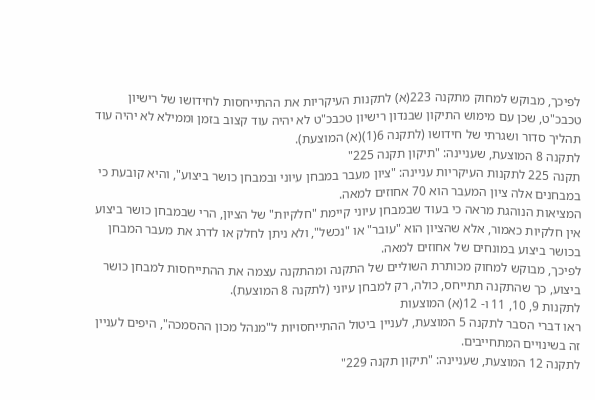לפיכך, מבוקש למחוק מתקנה 223(א) לתקנות העיקריות את ההתייחסות לחידושו של רישיון טכבכ"ט, שכן עם מימוש התיקון שבנדון רישיון טכבכ"ט לא יהיה עוד קצוב בזמן וממילא לא יהיה עוד תהליך סדור ושגרתי של חידושו (לתקנה 6(1)(א) המוצעת).
לתקנה 8 המוצעת, שעניינה: "תיקון תקנה 225"
תקנה 225 לתקנות העיקריות עניינה: "ציון מעבר במבחן עיוני ובמבחן כושר ביצוע", והיא קובעת כי במבחנים אלה ציון המעבר הוא 70 אחוזים למאה.
המציאות הנוהגת מראה כי בעוד שבמבחן עיוני קיימת "חלקיות" של הציון, הרי שבמבחן כושר ביצוע אין חלקיות כאמור, אלא שהציון הוא "עובר" או "נכשל", ולא ניתן לחלק או לדרג את מעבר המבחן בכושר ביצוע במונחים של אחוזים למאה.
לפיכך, מבוקש למחוק מכותרת השוליים של התקנה ומהתקנה עצמה את ההתייחסות למבחן כושר ביצוע, כך שהתקנה תתייחס, כולה, רק למבחן עיוני (לתקנה 8 המוצעת).
לתקנות 9, 10, 11 ו- 12(א) המוצעות
ראו דברי הסבר לתקנה 5 המוצעת, לעניין ביטול ההתייחסויות ל"מנהל מכון ההסמכה", היפים לעניין זה בשינויים המתחייבים.
לתקנה 12 המוצעת, שעניינה: "תיקון תקנה 229"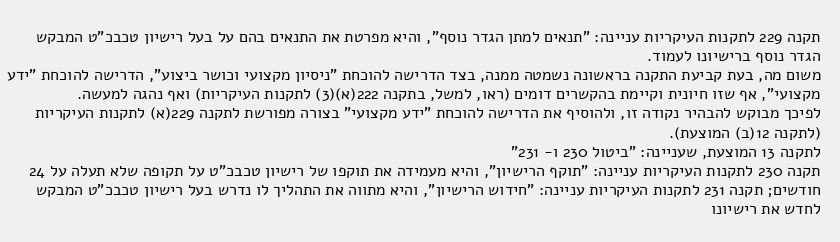תקנה 229 לתקנות העיקריות עניינה: "תנאים למתן הגדר נוסף", והיא מפרטת את התנאים בהם על בעל רישיון טכבכ"ט המבקש הגדר נוסף ברישיונו לעמוד.
משום מה, בעת קביעת התקנה בראשונה נשמטה ממנה, בצד הדרישה להוכחת "ניסיון מקצועי וכושר ביצוע", הדרישה להוכחת "ידע מקצועי", אף שזו חיונית וקיימת בהקשרים דומים (ראו, למשל, בתקנה 222(א)(3) לתקנות העיקריות) ואף נהגה למעשה.
לפיכך מבוקש להבהיר נקודה זו, ולהוסיף את הדרישה להוכחת "ידע מקצועי" בצורה מפורשת לתקנה 229(א) לתקנות העיקריות (לתקנה 12(ב) המוצעת).
לתקנה 13 המוצעת, שעניינה: "ביטול 230 ו- 231"
תקנה 230 לתקנות העיקריות עניינה: "תוקף הרישיון", והיא מעמידה את תוקפו של רישיון טכבכ"ט על תקופה שלא תעלה על 24 חודשים; תקנה 231 לתקנות העיקריות עניינה: "חידוש הרישיון", והיא מתווה את התהליך לו נדרש בעל רישיון טכבכ"ט המבקש לחדש את רישיונו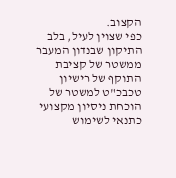הקצוב.
כפי שצוין לעיל, בלב התיקון שבנדון המעבר ממשטר של קציבת התוקף של רישיון טכבכ"ט למשטר של הוכחת ניסיון מקצועי כתנאי לשימוש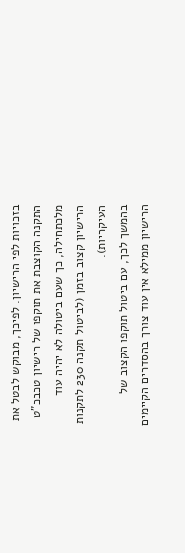בזכויות לפי הרישיון. לפיכך, מבוקש לבטל את התקנה הקוצבת את תוקפו של רישיון טכבכ"ט מלכתחילה, כך שעם ביטולה לא יהיה עוד הרישיון קצוב בזמן (לביטול תקנה 230 לתקנות העיקריות).
בהמשך לכך, עם ביטול תוקפו הקצוב של הרישיון ממילא אין עוד צורך בהסדרים הקיימים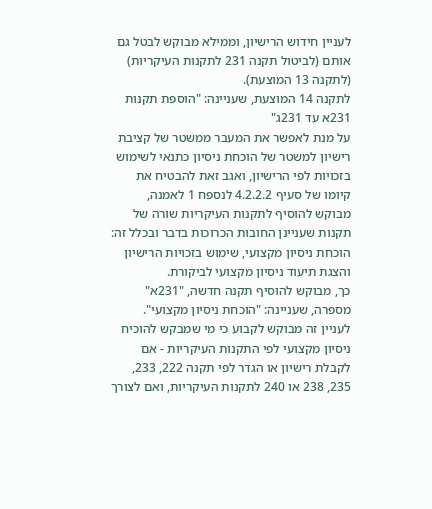לעניין חידוש הרישיון, וממילא מבוקש לבטל גם אותם (לביטול תקנה 231 לתקנות העיקריות) (לתקנה 13 המוצעת).
לתקנה 14 המוצעת, שעניינה: "הוספת תקנות 231א עד 231ג"
על מנת לאפשר את המעבר ממשטר של קציבת רישיון למשטר של הוכחת ניסיון כתנאי לשימוש בזכויות לפי הרישיון, ואגב זאת להבטיח את קיומו של סעיף 4.2.2.2 לנספח 1 לאמנה, מבוקש להוסיף לתקנות העיקריות שורה של תקנות שעניינן החובות הכרוכות בדבר ובכלל זה: הוכחת ניסיון מקצועי, שימוש בזכויות הרישיון והצגת תיעוד ניסיון מקצועי לביקורת.
כך, מבוקש להוסיף תקנה חדשה, "231א" מספרה, שעניינה: "הוכחת ניסיון מקצועי".
לעניין זה מבוקש לקבוע כי מי שמבקש להוכיח ניסיון מקצועי לפי התקנות העיקריות - אם לקבלת רישיון או הגדר לפי תקנה 222, 233, 235, 238 או 240 לתקנות העיקריות, ואם לצורך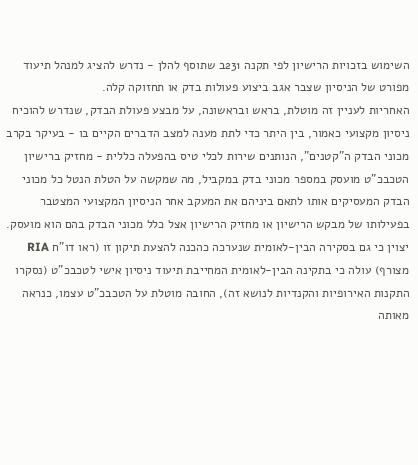השימוש בזכויות הרישיון לפי תקנה 231ב שתוסף להלן - נדרש להציג למנהל תיעוד מפורט של הניסיון שצבר אגב ביצוע פעולות בדק או תחזוקה קלה.
האחריות לעניין זה מוטלת, בראש ובראשונה, על מבצע פעולת הבדק, שנדרש להוכיח ניסיון מקצועי כאמור, בין היתר כדי לתת מענה למצב הדברים הקיים בו - בעיקר בקרב מכוני הבדק ה"קטנים", הנותנים שירות לכלי טיס בהפעלה כללית - מחזיק ברישיון הטכבכ"ט מועסק במספר מכוני בדק במקביל, מה שמקשה על הטלת הנטל כל מכוני הבדק המעסיקים אותו לתאם ביניהם את המעקב אחר הניסיון המקצועי המצטבר בפעילותו של מבקש הרישיון או מחזיק הרישיון אצל כלל מכוני הבדק בהם הוא מועסק.
יצוין כי גם בסקירה הבין-לאומית שנערכה כהכנה להצעת תיקון זו (ראו דו"ח RIA מצורף) עולה כי בתקינה הבין-לאומית המחייבת תיעוד ניסיון אישי לטכבכ"ט (נסקרו התקנות האירופיות והקנדיות לנושא זה), החובה מוטלת על הטכבכ"ט עצמו, כנראה מאותה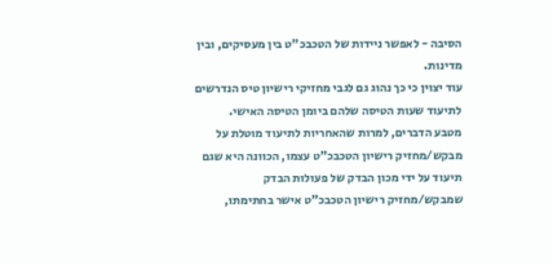הסיבה - לאפשר ניידות של הטכבכ"ט בין מעסיקים, ובין מדינות.
עוד יצוין כי כך נהוג גם לגבי מחזיקי רישיון טיס הנדרשים לתיעוד שעות הטיסה שלהם ביומן הטיסה האישי.
מטבע הדברים, למרות שהאחריות לתיעוד מוטלת על מבקש/מחזיק רישיון הטכבכ"ט עצמו, הכוונה היא שגם תיעוד על ידי מכון הבדק של פעולות הבדק שמבקש/מחזיק רישיון הטכבכ"ט אישר בחתימתו,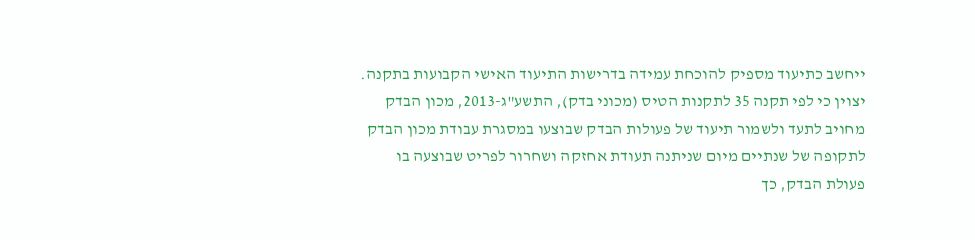ייחשב כתיעוד מספיק להוכחת עמידה בדרישות התיעוד האישי הקבועות בתקנה.
יצוין כי לפי תקנה 35 לתקנות הטיס (מכוני בדק), התשע"ג-2013, מכון הבדק מחויב לתעד ולשמור תיעוד של פעולות הבדק שבוצעו במסגרת עבודת מכון הבדק לתקופה של שנתיים מיום שניתנה תעודת אחזקה ושחרור לפריט שבוצעה בו פעולת הבדק, כך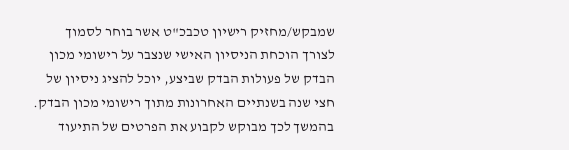שמבקש/מחזיק רישיון טכבכ"ט אשר בוחר לסמוך לצורך הוכחת הניסיון האישי שנצבר על רישומי מכון הבדק של פעולות הבדק שביצע, יוכל להציג ניסיון של חצי שנה בשנתיים האחרונות מתוך רישומי מכון הבדק.
בהמשך לכך מבוקש לקבוע את הפרטים של התיעוד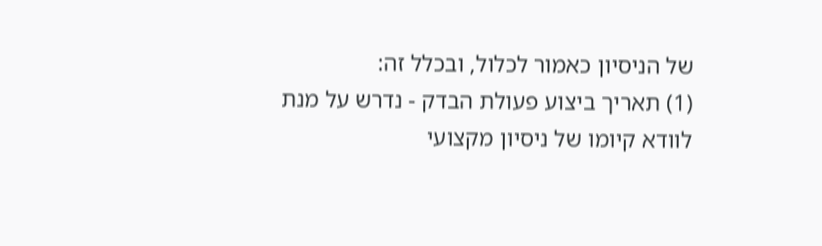של הניסיון כאמור לכלול, ובכלל זה:
(1) תאריך ביצוע פעולת הבדק - נדרש על מנת לוודא קיומו של ניסיון מקצועי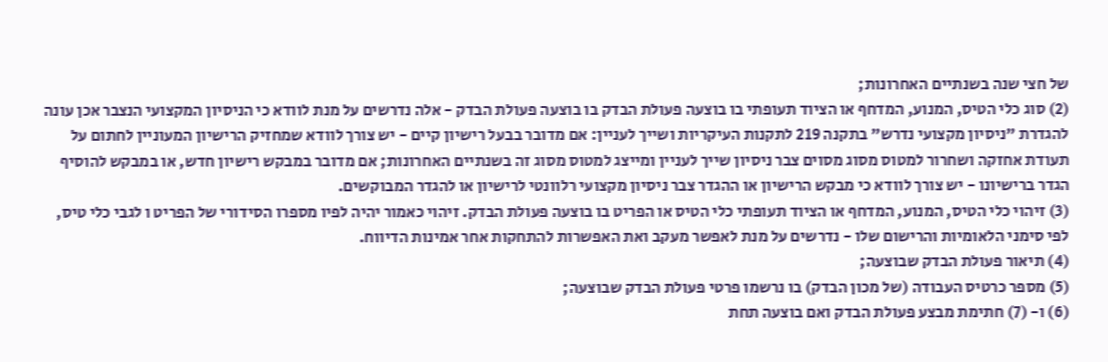של חצי שנה בשנתיים האחרונות;
(2) סוג כלי הטיס, המנוע, המדחף או הציוד תעופתי בו בוצעה פעולת הבדק בו בוצעה פעולת הבדק - אלה נדרשים על מנת לוודא כי הניסיון המקצועי הנצבר אכן עונה להגדרת "ניסיון מקצועי נדרש" בתקנה 219 לתקנות העיקריות ושייך לעניין: אם מדובר בבעל רישיון קיים - יש צורך לוודא שמחזיק הרישיון המעוניין לחתום על תעודת אחזקה ושחרור למטוס מסוג מסוים צבר ניסיון שייך לעניין ומייצג למטוס מסוג זה בשנתיים האחרונות; אם מדובר במבקש רישיון חדש, או במבקש להוסיף הגדר ברישיונו - יש צורך לוודא כי מבקש הרישיון או ההגדר צבר ניסיון מקצועי רלוונטי לרישיון או להגדר המבוקשים.
(3) זיהוי כלי הטיס, המנוע, המדחף או הציוד תעופתי כלי הטיס או הפריט בו בוצעה פעולת הבדק. זיהוי כאמור יהיה לפיו מספרו הסידורי של הפריט ו לגבי כלי טיס, לפי סימני הלאומיות והרישום שלו - נדרשים על מנת לאפשר מעקב ואת האפשרות להתחקות אחר אמינות הדיווח.
(4) תיאור פעולת הבדק שבוצעה;
(5) מספר כרטיס העבודה (של מכון הבדק) בו נרשמו פרטי פעולת הבדק שבוצעה;
(6) ו- (7) חתימת מבצע פעולת הבדק ואם בוצעה תחת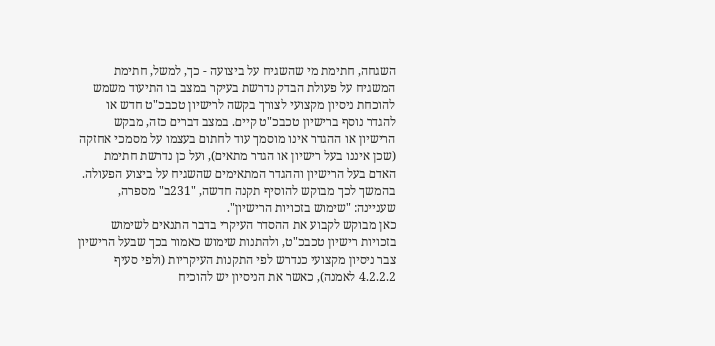השגחה, חתימת מי שהשגיח על ביצועה - כך, למשל, חתימת המשגיח על פעולת הבדק נדרשת בעיקר במצב בו התיעוד משמש להוכחת ניסיון מקצועי לצורך בקשה לרישיון טכבכ"ט חדש או להגדר נוסף ברישיון טכבכ"ט קיים. במצב דברים כזה, מבקש הרישיון או ההגדר אינו מוסמך עוד לחתום בעצמו על מסמכי אחזקה (שכן איננו בעל רישיון או הגדר מתאים), ועל כן נדרשת חתימת האדם בעל הרישיון וההגדר המתאימים שהשגיח על ביצוע הפעולה.
בהמשך לכך מבוקש להוסיף תקנה חדשה, "231ב" מספרה, שעניינה: "שימוש בזכויות הרישיון".
כאן מבוקש לקבוע את ההסדר העיקרי בדבר התנאים לשימוש בזכויות רישיון טכבכ"ט, ולהתנות שימוש כאמור בכך שבעל הרישיון צבר ניסיון מקצועי כנדרש לפי התקנות העיקריות (ולפי סעיף 4.2.2.2 לאמנה), כאשר את הניסיון יש להוכיח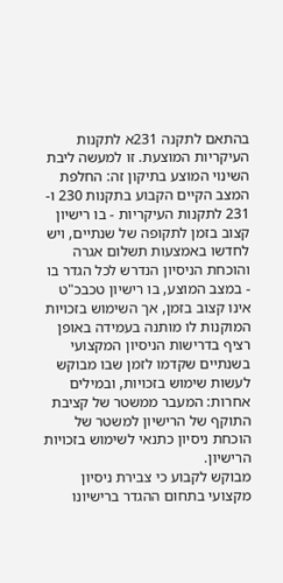בהתאם לתקנה 231א לתקנות העיקריות המוצעת. זו למעשה ליבת השינוי המוצע בתיקון זה: החלפת המצב הקיים הקבוע בתקנות 230 ו- 231 לתקנות העיקריות - בו רישיון קצוב בזמן לתקופה של שנתיים, ויש לחדשו באמצעות תשלום אגרה והוכחת הניסיון הנדרש לכל הגדר בו - במצב המוצע, בו רישיון טכבכ"ט אינו קצוב בזמן, אך השימוש בזכויות המוקנות לו מותנה בעמידה באופן רציף בדרישות הניסיון המקצועי בשנתיים שקדמו לזמן שבו מבוקש לעשות שימוש בזכויות, ובמילים אחרות: המעבר ממשטר של קציבת התוקף של הרישיון למשטר של הוכחת ניסיון כתנאי לשימוש בזכויות הרישיון.
מבוקש לקבוע כי צבירת ניסיון מקצועי בתחום ההגדר ברישיונו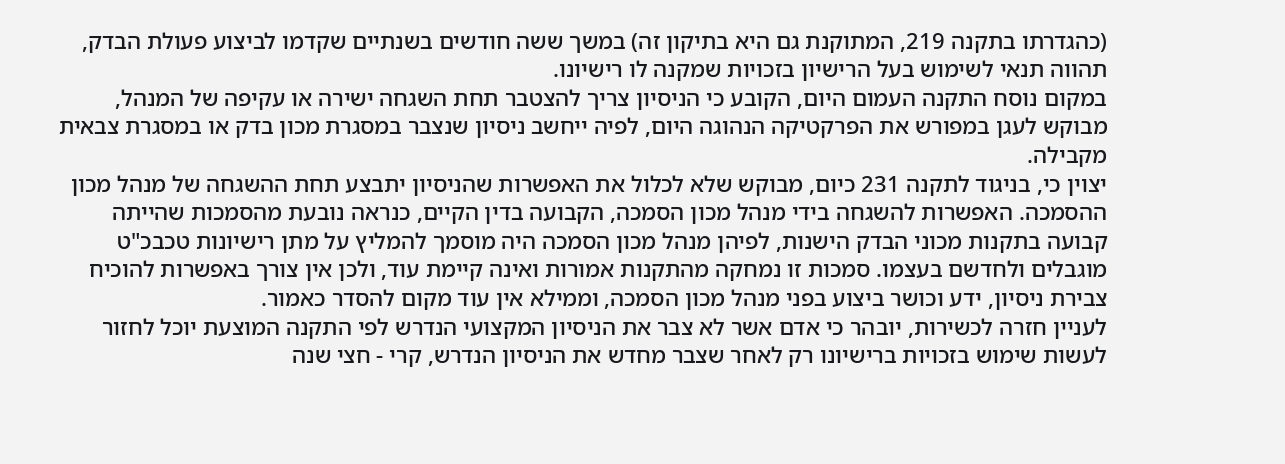(כהגדרתו בתקנה 219, המתוקנת גם היא בתיקון זה) במשך ששה חודשים בשנתיים שקדמו לביצוע פעולת הבדק, תהווה תנאי לשימוש בעל הרישיון בזכויות שמקנה לו רישיונו.
במקום נוסח התקנה העמום היום, הקובע כי הניסיון צריך להצטבר תחת השגחה ישירה או עקיפה של המנהל, מבוקש לעגן במפורש את הפרקטיקה הנהוגה היום, לפיה ייחשב ניסיון שנצבר במסגרת מכון בדק או במסגרת צבאית מקבילה.
יצוין כי, בניגוד לתקנה 231 כיום, מבוקש שלא לכלול את האפשרות שהניסיון יתבצע תחת ההשגחה של מנהל מכון ההסמכה. האפשרות להשגחה בידי מנהל מכון הסמכה, הקבועה בדין הקיים, כנראה נובעת מהסמכות שהייתה קבועה בתקנות מכוני הבדק הישנות, לפיהן מנהל מכון הסמכה היה מוסמך להמליץ על מתן רישיונות טכבכ"ט מוגבלים ולחדשם בעצמו. סמכות זו נמחקה מהתקנות אמורות ואינה קיימת עוד, ולכן אין צורך באפשרות להוכיח צבירת ניסיון, ידע וכושר ביצוע בפני מנהל מכון הסמכה, וממילא אין עוד מקום להסדר כאמור.
לעניין חזרה לכשירות, יובהר כי אדם אשר לא צבר את הניסיון המקצועי הנדרש לפי התקנה המוצעת יוכל לחזור לעשות שימוש בזכויות ברישיונו רק לאחר שצבר מחדש את הניסיון הנדרש, קרי - חצי שנה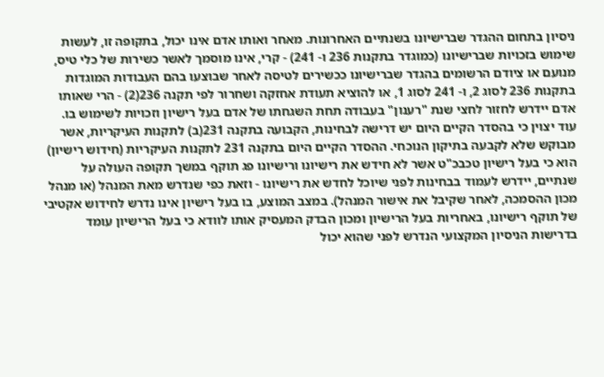ניסיון בתחום ההגדר שברישיונו בשנתיים האחרונות. מאחר ואותו אדם אינו יכול, בתקופה זו, לעשות שימוש בזכויות שברישיונו (כמוגדר בתקנות 236 ו- 241) - קרי, אינו מוסמך לאשר כשירות של כלי טיס, מנועם או ציודם הרשומים בהגדר שברישיונו ככשירים לטיסה לאחר שבוצעו בהם העבודות המוגדות בתקנות 236 לסוג 2, ו- 241 לסוג 1, או להוציא תעודת אחזקה ושחרור לפי תקנה 236(2) - הרי שאותו אדם יידרש לחזור לחצי שנת "רענון" בעבודה תחת השגחתו של אדם בעל רישיון וזכויות לשימוש בו.
עוד יצוין כי בהסדר הקיים היום יש דרישה לבחינות, הקבועה בתקנה 231(ב) לתקנות העיקריות, אשר מבוקש שלא לקבעה בתיקון הנוכחי. ההסדר הקיים היום בתקנה 231 לתקנות העיקריות (חידוש רישיון) הוא כי בעל רישיון טכבכ"ט אשר לא חידש את רישיונו ורישיונו פג תוקף במשך תקופה העולה על שנתיים, יידרש לעמוד בבחינות לפני שיוכל לחדש את רישיונו - וזאת כפי שנדרש מאת המנהל (או מנהל מכון ההסמכה, לאחר שקיבל את אישור המנהל). במצב המוצע, בו בעל רישיון אינו נדרש לחידוש אקטיבי של תוקף רישיונו, באחריות בעל הרישיון ומכון הבדק המעסיק אותו לוודא כי בעל הרישיון עומד בדרישות הניסיון המקצועי הנדרש לפני שהוא יכול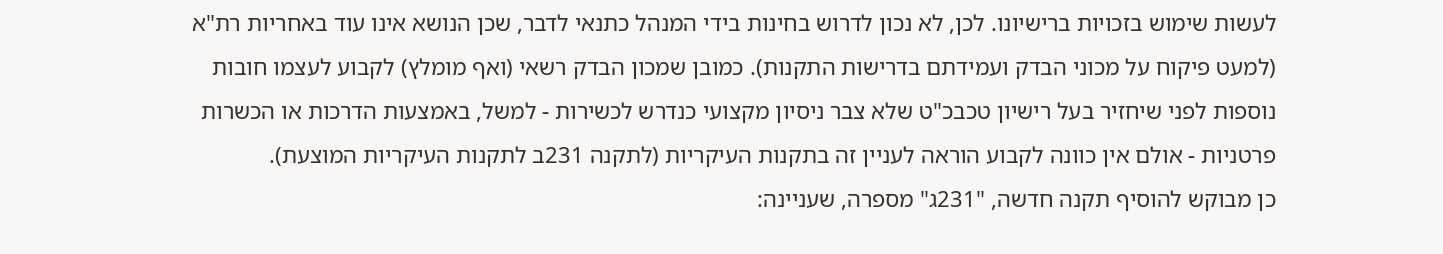לעשות שימוש בזכויות ברישיונו. לכן, לא נכון לדרוש בחינות בידי המנהל כתנאי לדבר, שכן הנושא אינו עוד באחריות רת"א (למעט פיקוח על מכוני הבדק ועמידתם בדרישות התקנות). כמובן שמכון הבדק רשאי (ואף מומלץ) לקבוע לעצמו חובות נוספות לפני שיחזיר בעל רישיון טכבכ"ט שלא צבר ניסיון מקצועי כנדרש לכשירות - למשל, באמצעות הדרכות או הכשרות פרטניות - אולם אין כוונה לקבוע הוראה לעניין זה בתקנות העיקריות (לתקנה 231ב לתקנות העיקריות המוצעת).
כן מבוקש להוסיף תקנה חדשה, "231ג" מספרה, שעניינה: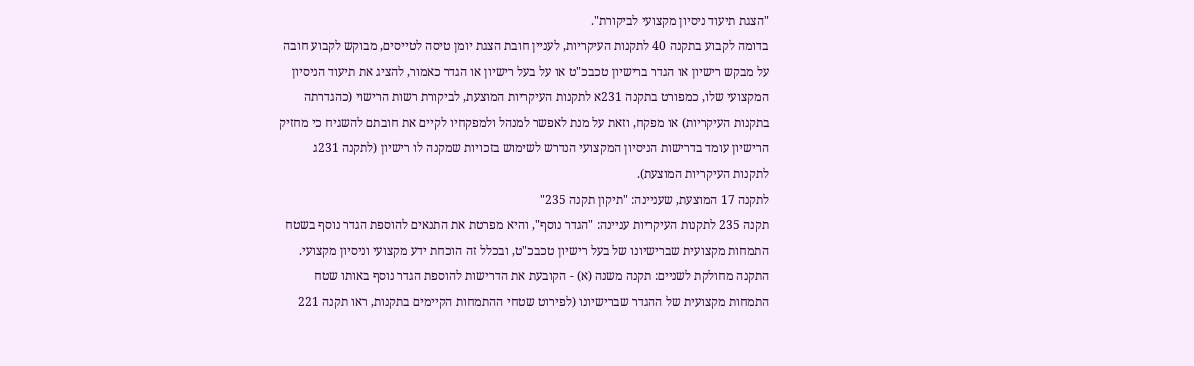"הצגת תיעוד ניסיון מקצועי לביקורת".
בדומה לקבוע בתקנה 40 לתקנות העיקריות, לעניין חובת הצגת יומן טיסה לטייסים, מבוקש לקבוע חובה על מבקש רישיון או הגדר ברישיון טכבכ"ט או על בעל רישיון או הגדר כאמור, להציג את תיעוד הניסיון המקצועי שלו, כמפורט בתקנה 231א לתקנות העיקריות המוצעת, לביקורת רשות הרישוי (כהגדרתה בתקנות העיקריות) או מפקח, וזאת על מנת לאפשר למנהל ולמפקחיו לקיים את חובתם להשגיח כי מחזיק הרישיון עומד בדרישות הניסיון המקצועי הנדרש לשימוש בזכויות שמקנה לו רישיון (לתקנה 231ג לתקנות העיקריות המוצעת).
לתקנה 17 המוצעת, שעניינה: "תיקון תקנה 235"
תקנה 235 לתקנות העיקריות עניינה: "הגדר נוסף", והיא מפרטת את התנאים להוספת הגדר נוסף בשטח התמחות מקצועית שברישיונו של בעל רישיון טכבכ"ט, ובכלל זה הוכחת ידע מקצועי וניסיון מקצועי.
התקנה מחולקת לשניים: תקנה משנה (א) - הקובעת את הדרישות להוספת הגדר נוסף באותו שטח התמחות מקצועית של ההגדר שברישיונו (לפירוט שטחי ההתמחות הקיימים בתקנות, ראו תקנה 221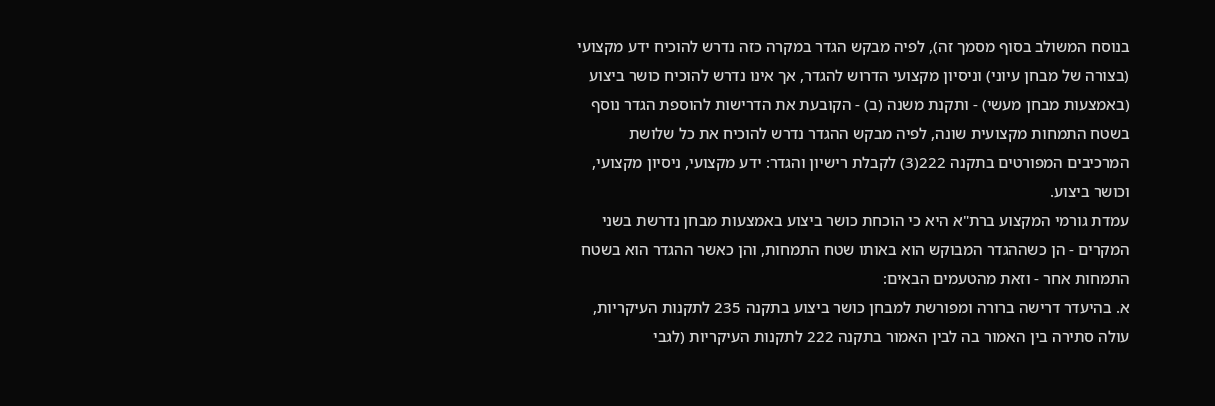בנוסח המשולב בסוף מסמך זה), לפיה מבקש הגדר במקרה כזה נדרש להוכיח ידע מקצועי (בצורה של מבחן עיוני) וניסיון מקצועי הדרוש להגדר, אך אינו נדרש להוכיח כושר ביצוע (באמצעות מבחן מעשי) - ותקנת משנה (ב) - הקובעת את הדרישות להוספת הגדר נוסף בשטח התמחות מקצועית שונה, לפיה מבקש ההגדר נדרש להוכיח את כל שלושת המרכיבים המפורטים בתקנה 222(3) לקבלת רישיון והגדר: ידע מקצועי, ניסיון מקצועי, וכושר ביצוע.
עמדת גורמי המקצוע ברת"א היא כי הוכחת כושר ביצוע באמצעות מבחן נדרשת בשני המקרים - הן כשההגדר המבוקש הוא באותו שטח התמחות, והן כאשר ההגדר הוא בשטח התמחות אחר - וזאת מהטעמים הבאים:
א. בהיעדר דרישה ברורה ומפורשת למבחן כושר ביצוע בתקנה 235 לתקנות העיקריות, עולה סתירה בין האמור בה לבין האמור בתקנה 222 לתקנות העיקריות (לגבי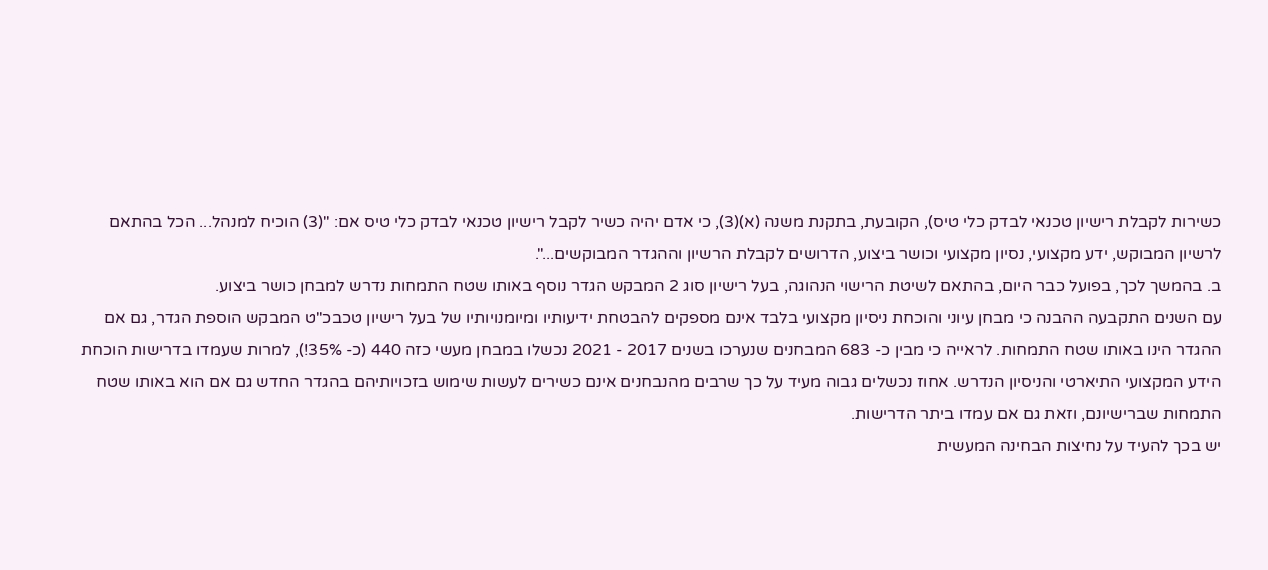כשירות לקבלת רישיון טכנאי לבדק כלי טיס), הקובעת, בתקנת משנה (א)(3), כי אדם יהיה כשיר לקבל רישיון טכנאי לבדק כלי טיס אם: "(3) הוכיח למנהל... הכל בהתאם לרשיון המבוקש, ידע מקצועי, נסיון מקצועי וכושר ביצוע, הדרושים לקבלת הרשיון וההגדר המבוקשים...".
ב. בהמשך לכך, בפועל כבר היום, בהתאם לשיטת הרישוי הנהוגה, בעל רישיון סוג 2 המבקש הגדר נוסף באותו שטח התמחות נדרש למבחן כושר ביצוע.
עם השנים התקבעה ההבנה כי מבחן עיוני והוכחת ניסיון מקצועי בלבד אינם מספקים להבטחת ידיעותיו ומיומנויותיו של בעל רישיון טכבכ"ט המבקש הוספת הגדר, גם אם ההגדר הינו באותו שטח התמחות. לראייה כי מבין כ- 683 המבחנים שנערכו בשנים 2017 - 2021 נכשלו במבחן מעשי כזה 440 (כ- 35%!), למרות שעמדו בדרישות הוכחת הידע המקצועי התיארטי והניסיון הנדרש. אחוז נכשלים גבוה מעיד על כך שרבים מהנבחנים אינם כשירים לעשות שימוש בזכויותיהם בהגדר החדש גם אם הוא באותו שטח התמחות שברישיונם, וזאת גם אם עמדו ביתר הדרישות.
יש בכך להעיד על נחיצות הבחינה המעשית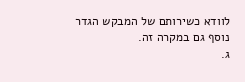לוודא כשירותם של המבקש הגדר נוסף גם במקרה זה.
ג.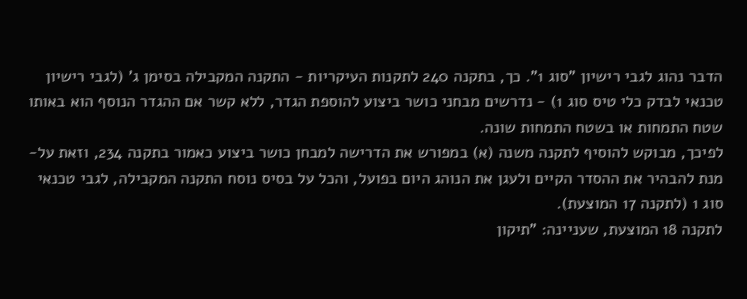הדבר נהוג לגבי רישיון "סוג 1". כך, בתקנה 240 לתקנות העיקריות - התקנה המקבילה בסימן ג' (לגבי רישיון טכנאי לבדק כלי טיס סוג 1) - נדרשים מבחני כושר ביצוע להוספת הגדר, ללא קשר אם ההגדר הנוסף הוא באותו שטח התמחות או בשטח התמחות שונה.
לפיכך, מבוקש להוסיף לתקנה משנה (א) במפורש את הדרישה למבחן כושר ביצוע כאמור בתקנה 234, וזאת על-מנת להבהיר את ההסדר הקיים ולעגן את הנוהג היום בפועל, והכל על בסיס נוסח התקנה המקבילה, לגבי טכנאי סוג 1 (לתקנה 17 המוצעת).
לתקנה 18 המוצעת, שעניינה: "תיקון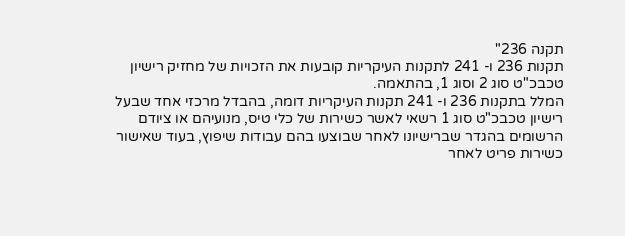תקנה 236"
תקנות 236 ו- 241 לתקנות העיקריות קובעות את הזכויות של מחזיק רישיון טכבכ"ט סוג 2 וסוג 1, בהתאמה.
המלל בתקנות 236 ו- 241 תקנות העיקריות דומה, בהבדל מרכזי אחד שבעל רישיון טכבכ"ט סוג 1 רשאי לאשר כשירות של כלי טיס, מנועיהם או ציודם הרשומים בהגדר שברישיונו לאחר שבוצעו בהם עבודות שיפוץ, בעוד שאישור כשירות פריט לאחר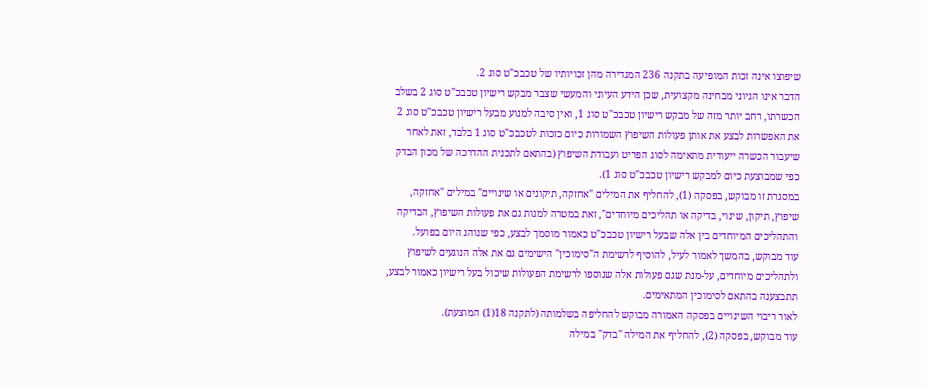שיפוצו אינה זכות המופיעה בתקנה 236 המגדירה מהן זכויותיו של טכבכ"ט סוג 2.
הדבר אינו הגיוני מבחינה מקצועית, שכן הידע העיוני והמעשי שצבר מבקש רישיון טכבכ"ט סוג 2 בשלב הכשרתו, רחב יותר מזה של מבקש רישיון טכבכ"ט סוג 1, ואין סיבה למנוע מבעל רישיון טכבכ"ט סוג 2 את האפשרות לבצע את אותן פעולות השיפוץ השמורות כיום כזכות לטכבכ"ט סוג 1 בלבד, זאת לאחר שיעבור הכשרה ייעודית מתאימה לסוג הפריט ועבודת השיפוץ (בהתאם לתכנית ההדרכה של מכון הבדק כפי שמבוצעת כיום למבקש רישיון טכבכ"ט סוג 1).
במסגרת זו מבוקש, בפסקה (1), להחליף את המילים "אחזקה, תיקונים או שינויים" במילים "אחזקה, שיפוץ, תיקון, שינוי, בדיקה או תהליכים מיוחדים", זאת במטרה למנות גם את פעולות השיפוץ, הבדיקה והתהליכים המיוחדים בין אלה שבעל רישיון טכבכ"ט כאמור מוסמך לבצע, כפי שנוהג היום בפועל.
עוד מבוקש, בהמשך לאמור לעיל, להוסיף לרשימת ה"סימוכין" הישימים גם את אלה הנוגעים לשיפוץ ולתהליכים מיוחדים, על-מנת שגם פעולות אלה שנוספו לרשימת הפעולות שיכול בעל רישיון כאמור לבצע, תתבצענה בהתאם לסימוכין המתאימים.
לאור ריבוי השינויים בפסקה האמורה מבוקש להחליפה בשלמותה (לתקנה 18(1) המוצעת).
עוד מבוקש, בפסקה (2), להחליף את המילה "בדק" במילה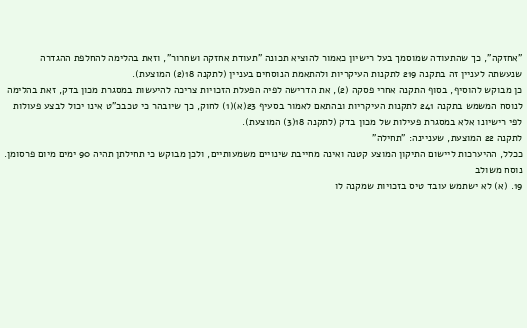"אחזקה", כך שהתעודה שמוסמך בעל רישיון כאמור להוציא תכונה "תעודת אחזקה ושחרור", וזאת בהלימה להחלפת ההגדרה שנעשתה לעניין זה בתקנה 219 לתקנות העיקריות ולהתאמת הנוסחים בעניין (לתקנה 18(2) המוצעת).
כן מבוקש להוסיף, בסוף התקנה אחרי פסקה (2), את הדרישה לפיה הפעלת הזכויות צריכה להיעשות במסגרת מכון בדק, זאת בהלימה לנוסח המשמש בתקנה 241 לתקנות העיקריות ובהתאם לאמור בסעיף 23(א)(1) לחוק, כך שיובהר כי טכבכ"ט אינו יכול לבצע פעולות לפי רישיונו אלא במסגרת פעילות של מכון בדק (לתקנה 18(3) המוצעת).
לתקנה 22 המוצעת, שעניינה: "תחילה"
ככלל, ההיערכות ליישום התיקון המוצע קטנה ואינה מחייבת שינויים משמעותיים, ולכן מבוקש כי תחילתן תהיה 90 ימים מיום פרסומן.
נוסח משולב
19. (א) לא ישתמש עובד טיס בזכויות שמקנה לו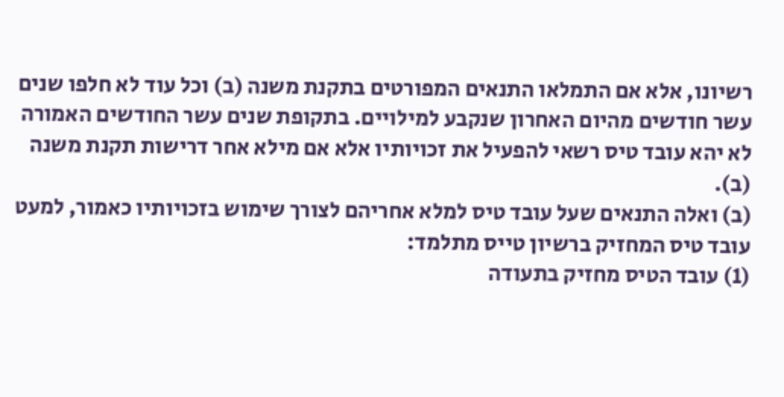רשיונו, אלא אם התמלאו התנאים המפורטים בתקנת משנה (ב) וכל עוד לא חלפו שנים עשר חודשים מהיום האחרון שנקבע למילויים. בתקופת שנים עשר החודשים האמורה לא יהא עובד טיס רשאי להפעיל את זכויותיו אלא אם מילא אחר דרישות תקנת משנה (ב).
(ב) ואלה התנאים שעל עובד טיס למלא אחריהם לצורך שימוש בזכויותיו כאמור, למעט עובד טיס המחזיק ברשיון טייס מתלמד:
(1) עובד הטיס מחזיק בתעודה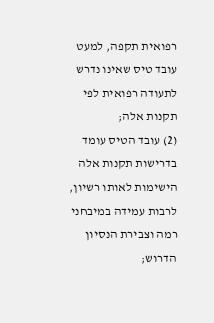רפואית תקפה, למעט עובד טיס שאינו נדרש לתעודה רפואית לפי תקנות אלה;
(2) עובד הטיס עומד בדרישות תקנות אלה הישימות לאותו רשיון, לרבות עמידה במיבחני רמה וצבירת הנסיון הדרוש;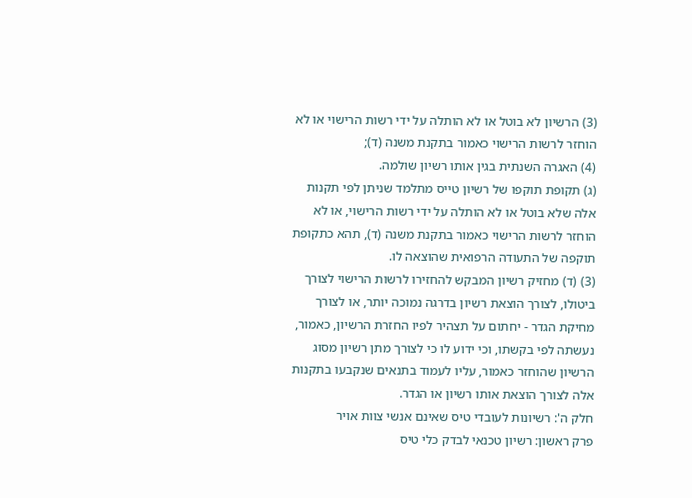(3) הרשיון לא בוטל או לא הותלה על ידי רשות הרישוי או לא הוחזר לרשות הרישוי כאמור בתקנת משנה (ד);
(4) האגרה השנתית בגין אותו רשיון שולמה.
(ג) תקופת תוקפו של רשיון טייס מתלמד שניתן לפי תקנות אלה שלא בוטל או לא הותלה על ידי רשות הרישוי, או לא הוחזר לרשות הרישוי כאמור בתקנת משנה (ד), תהא כתקופת תוקפה של התעודה הרפואית שהוצאה לו.
(3) (ד) מחזיק רשיון המבקש להחזירו לרשות הרישוי לצורך ביטולו, לצורך הוצאת רשיון בדרגה נמוכה יותר, או לצורך מחיקת הגדר - יחתום על תצהיר לפיו החזרת הרשיון, כאמור, נעשתה לפי בקשתו, וכי ידוע לו כי לצורך מתן רשיון מסוג הרשיון שהוחזר כאמור, עליו לעמוד בתנאים שנקבעו בתקנות אלה לצורך הוצאת אותו רשיון או הגדר.
חלק ה': רשיונות לעובדי טיס שאינם אנשי צוות אויר
פרק ראשון: רשיון טכנאי לבדק כלי טיס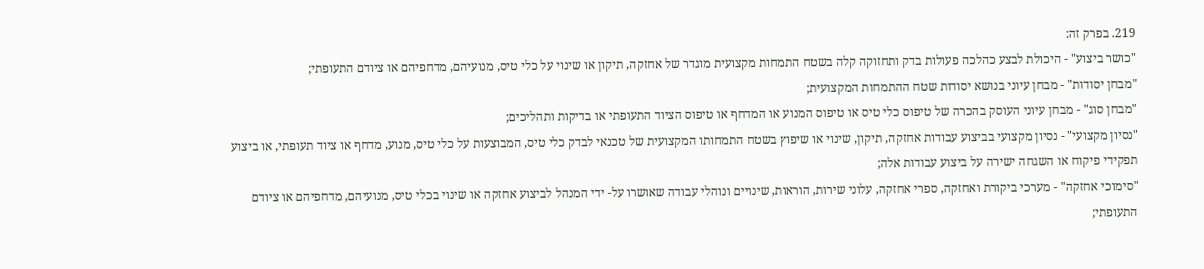219. בפרק זה:
"כושר ביצוע" - היכולת לבצע כהלכה פעולות בדק ותחזוקה קלה בשטח התמחות מקצועית מוגדר של אחזקה, תיקון או שינוי על כלי טיס, מנועיהם, מדחפיהם או ציודם התעופתי;
"מבחן יסודות" - מבחן עיוני בנושא יסודות שטח ההתמחות המקצועית;
"מבחן סוג" - מבחן עיוני העוסק בהכרה של טיפוס כלי טיס או טיפוס המנוע או המדחף או טיפוס הציוד התעופתי או בדיקות ותהליכים;
"נסיון מקצועי" - נסיון מקצועי בביצוע עבודות אחזקה, תיקון, שינוי או שיפוץ בשטח התמחותו המקצועית של טכנאי לבדק כלי טיס, המבוצעות על כלי טיס, מנוע, מדחף או ציוד תעופתי, או ביצוע תפקידי פיקוח או השגחה ישירה על ביצוע עבודות אלה;
"סימוכי אחזקה" - מערכי ביקורת ואחזקה, ספרי אחזקה, עלוני שירות, הוראות, שינויים ונוהלי עבודה שאושרו על- ידי המנהל לביצוע אחזקה או שינוי בכלי טיס, מנועיהם, מדחפיהם או ציודם התעופתי;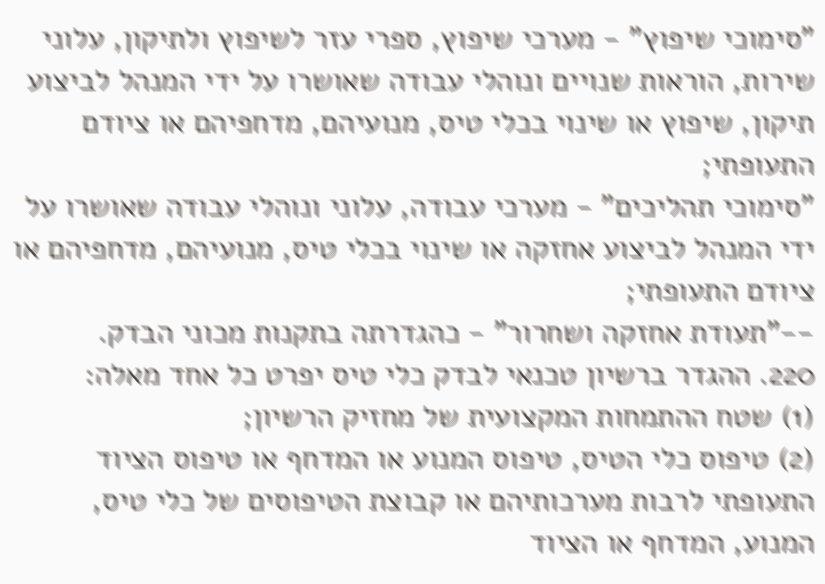"סימוכי שיפוץ" - מערכי שיפוץ, ספרי עזר לשיפוץ ולתיקון, עלוני שירות, הוראות שנויים ונוהלי עבודה שאושרו על ידי המנהל לביצוע תיקון, שיפוץ או שינוי בכלי טיס, מנועיהם, מדחפיהם או ציודם התעופתי;
"סימוכי תהליכים" - מערכי עבודה, עלוני ונוהלי עבודה שאושרו על ידי המנהל לביצוע אחזקה או שינוי בכלי טיס, מנועיהם, מדחפיהם או ציודם התעופתי;
--"תעודת אחזקה ושחרור" - כהגדרתה בתקנות מכוני הבדק.
220. ההגדר ברשיון טכנאי לבדק כלי טיס יפרט כל אחד מאלה:
(1) שטח ההתמחות המקצועית של מחזיק הרשיון;
(2) טיפוס כלי הטיס, טיפוס המנוע או המדחף או טיפוס הציוד התעופתי לרבות מערכותיהם או קבוצת הטיפוסים של כלי טיס, המנוע, המדחף או הציוד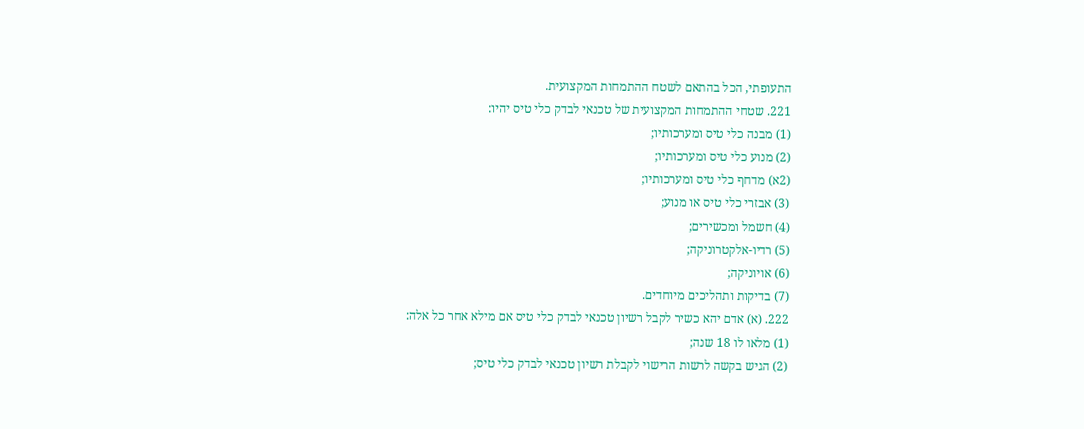התעופתי, הכל בהתאם לשטח ההתמחות המקצועית.
221. שטחי ההתמחות המקצועית של טכנאי לבדק כלי טיס יהיו:
(1) מבנה כלי טיס ומערכותיו;
(2) מנוע כלי טיס ומערכותיו;
(2א) מדחף כלי טיס ומערכותיו;
(3) אבזרי כלי טיס או מנוע;
(4) חשמל ומכשירים;
(5) רדיו-אלקטרוניקה;
(6) אויוניקה;
(7) בדיקות ותהליכים מיוחדים.
222. (א) אדם יהא כשיר לקבל רשיון טכנאי לבדק כלי טיס אם מילא אחר כל אלה:
(1) מלאו לו 18 שנה;
(2) הגיש בקשה לרשות הרישוי לקבלת רשיון טכנאי לבדק כלי טיס;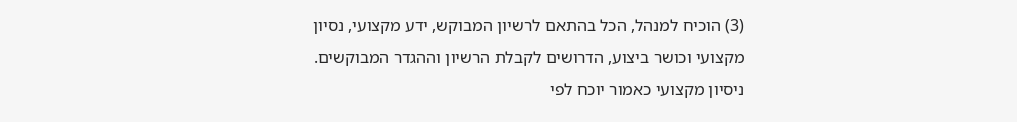(3) הוכיח למנהל, הכל בהתאם לרשיון המבוקש, ידע מקצועי, נסיון מקצועי וכושר ביצוע, הדרושים לקבלת הרשיון וההגדר המבוקשים. ניסיון מקצועי כאמור יוכח לפי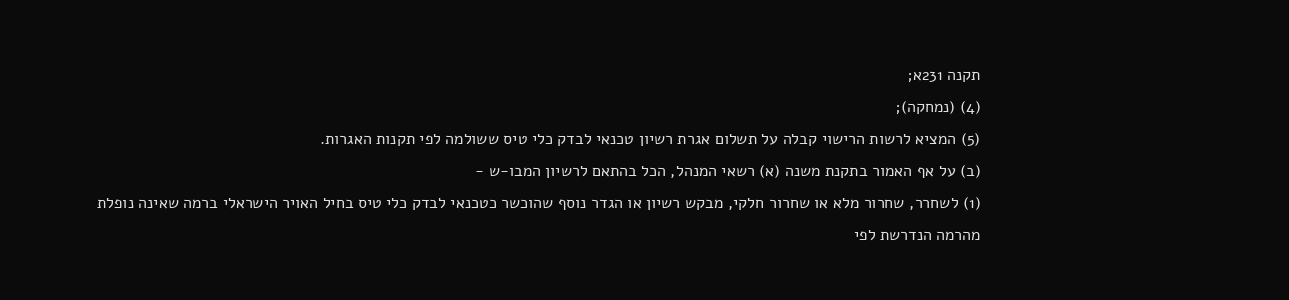תקנה 231א;
(4) (נמחקה);
(5) המציא לרשות הרישוי קבלה על תשלום אגרת רשיון טכנאי לבדק כלי טיס ששולמה לפי תקנות האגרות.
(ב) על אף האמור בתקנת משנה (א) רשאי המנהל, הכל בהתאם לרשיון המבו-ש -
(1) לשחרר, שחרור מלא או שחרור חלקי, מבקש רשיון או הגדר נוסף שהוכשר כטכנאי לבדק כלי טיס בחיל האויר הישראלי ברמה שאינה נופלת מהרמה הנדרשת לפי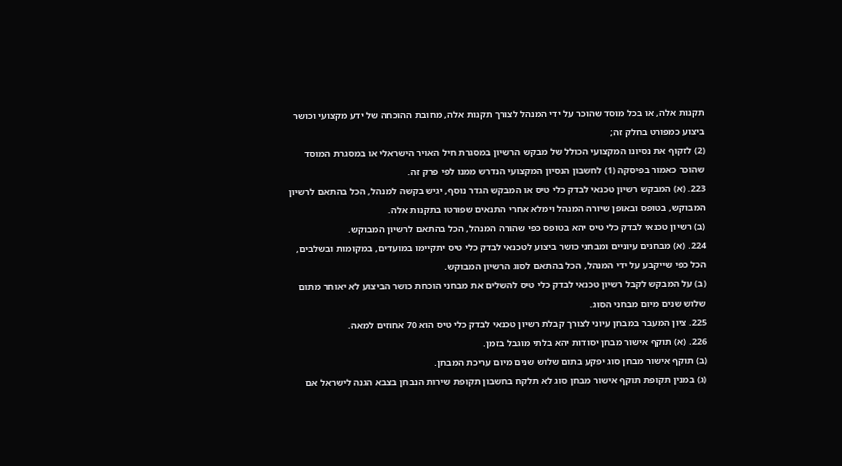תקנות אלה, או בכל מוסד שהוכר על ידי המנהל לצורך תקנות אלה, מחובת ההוכחה של ידע מקצועי וכושר ביצוע כמפורט בחלק זה;
(2) לזקוף את נסיונו המקצועי הכולל של מבקש הרשיון במסגרת חיל האויר הישראלי או במסגרת המוסד שהוכר כאמור בפיסקה (1) לחשבון הנסיון המקצועי הנדרש ממנו לפי פרק זה.
223. (א) המבקש רשיון טכנאי לבדק כלי טיס או המבקש הגדר נוסף, יגיש בקשה למנהל, הכל בהתאם לרשיון המבוקש, בטופס ובאופן שיורה המנהל וימלא אחרי התנאים שפורטו בתקנות אלה.
(ב) רשיון טכנאי לבדק כלי טיס יהא בטופס כפי שהורה המנהל, הכל בהתאם לרשיון המבוקש.
224. (א) מבחנים עיוניים ומבחני כושר ביצוע לטכנאי לבדק כלי טיס יתקיימו במועדים, במקומות ובשלבים, הכל כפי שייקבע על ידי המנהל, הכל בהתאם לסוג הרשיון המבוקש.
(ב) על המבקש לקבל רשיון טכנאי לבדק כלי טיס להשלים את מבחני הוכחת כושר הביצוע לא יאוחר מתום שלוש שנים מיום מבחני הסוג.
225. ציון המעבר במבחן עיוני לצורך קבלת רשיון טכנאי לבדק כלי טיס הוא 70 אחוזים למאה.
226. (א) תוקף אישור מבחן יסודות יהא בלתי מוגבל בזמן.
(ב) תוקף אישור מבחן סוג יפקע בתום שלוש שנים מיום עריכת המבחן.
(ג) במנין תקופת תוקף אישור מבחן סוג לא תלקח בחשבון תקופת שירות הנבחן בצבא הגנה לישראל אם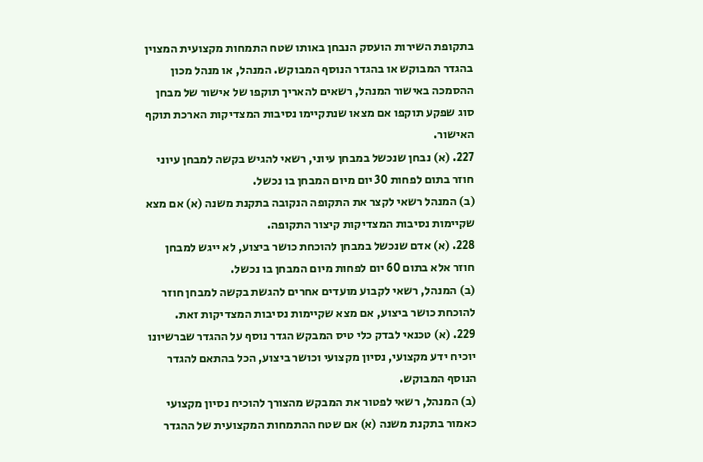בתקופת השירות הועסק הנבחן באותו שטח התמחות מקצועית המצוין בהגדר המבוקש או בהגדר הנוסף המבוקש. המנהל, או מנהל מכון ההסמכה באישור המנהל, רשאים להאריך תוקפו של אישור של מבחן סוג שפקע תוקפו אם מצאו שנתקיימו נסיבות המצדיקות הארכת תוקף האישור.
227. (א) נבחן שנכשל במבחן עיוני, רשאי להגיש בקשה למבחן עיוני חוזר בתום לפחות 30 יום מיום המבחן בו נכשל.
(ב) המנהל רשאי לקצר את התקופה הנקובה בתקנת משנה (א) אם מצא שקיימות נסיבות המצדיקות קיצור התקופה.
228. (א) אדם שנכשל במבחן להוכחת כושר ביצוע, לא ייגש למבחן חוזר אלא בתום 60 יום לפחות מיום המבחן בו נכשל.
(ב) המנהל, רשאי לקבוע מועדים אחרים להגשת בקשה למבחן חוזר להוכחת כושר ביצוע, אם מצא שקיימות נסיבות המצדיקות זאת.
229. (א) טכנאי לבדק כלי טיס המבקש הגדר נוסף על ההגדר שברשיונו יוכיח ידע מקצועי, נסיון מקצועי וכושר ביצוע, הכל בהתאם להגדר הנוסף המבוקש.
(ב) המנהל, רשאי לפטור את המבקש מהצורך להוכיח נסיון מקצועי כאמור בתקנת משנה (א) אם שטח ההתמחות המקצועית של ההגדר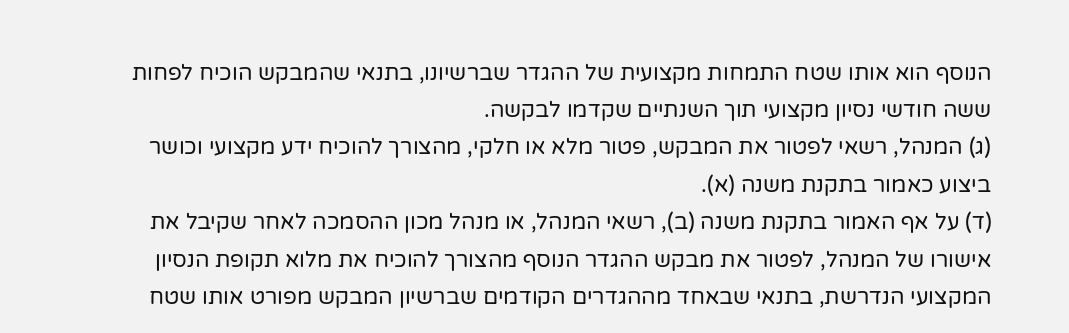הנוסף הוא אותו שטח התמחות מקצועית של ההגדר שברשיונו, בתנאי שהמבקש הוכיח לפחות ששה חודשי נסיון מקצועי תוך השנתיים שקדמו לבקשה.
(ג) המנהל, רשאי לפטור את המבקש, פטור מלא או חלקי, מהצורך להוכיח ידע מקצועי וכושר ביצוע כאמור בתקנת משנה (א).
(ד) על אף האמור בתקנת משנה (ב), רשאי המנהל, או מנהל מכון ההסמכה לאחר שקיבל את אישורו של המנהל, לפטור את מבקש ההגדר הנוסף מהצורך להוכיח את מלוא תקופת הנסיון המקצועי הנדרשת, בתנאי שבאחד מההגדרים הקודמים שברשיון המבקש מפורט אותו שטח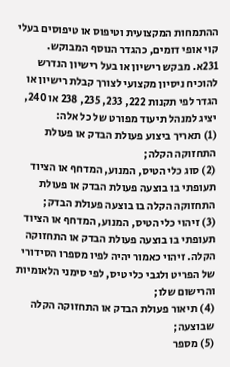ההתמחות המקצועית וטיפוס או טיפוסים בעלי קוי אופי דומים, כהגדר הנוסף המבוקש.
231א. מבקש רישיון או בעל רישיון הנדרש להוכיח ניסיון מקצועי לצורך קבלת רישיון או הגדר לפי תקנות 222, 233, 235, 238 או 240, יציג למנהל תיעוד מפורט של כל אלה:
(1) תאריך ביצוע פעולת הבדק או פעולת התחזוקה הקלה;
(2) סוג כלי הטיס, המנוע, המדחף או הציוד תעופתי בו בוצעה פעולת הבדק או פעולת התחזוקה הקלה בו בוצעה פעולת הבדק;
(3) זיהוי כלי הטיס, המנוע, המדחף או הציוד תעופתי בו בוצעה פעולת הבדק או התחזוקה הקלה. זיהוי כאמור יהיה לפיו מספרו הסידורי של הפריט ולגבי כלי טיס, לפי סימני הלאומיות והרישום שלו;
(4) תיאור פעולת הבדק או התחזוקה הקלה שבוצעה;
(5) מספר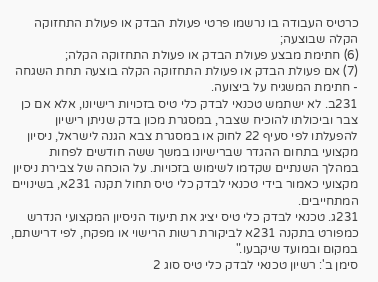כרטיס העבודה בו נרשמו פרטי פעולת הבדק או פעולת התחזוקה הקלה שבוצעה;
(6) חתימת מבצע פעולת הבדק או פעולת התחזוקה הקלה;
(7) אם פעולת הבדק או פעולת התחזוקה הקלה בוצעה תחת השגחה - חתימת המשגיח על ביצועה.
231ב. לא ישתמש טכנאי לבדק כלי טיס בזכויות רישיונו, אלא אם כן צבר וביכולתו להוכיח שצבר, במסגרת מכון בדק שניתן רישיון להפעלתו לפי סעיף 22 לחוק או במסגרת צבא הגנה לישראל, ניסיון מקצועי בתחום ההגדר שברישיונו במשך ששה חודשים לפחות במהלך השנתיים שקדמו לשימוש בזכויות. על הוכחה של צבירת ניסיון מקצועי כאמור בידי טכנאי לבדק כלי טיס תחול תקנה 231א, בשינויים המתחייבים.
231ג. טכנאי לבדק כלי טיס יציג את תיעוד הניסיון המקצועי הנדרש כמפורט בתקנה 231א לביקורת רשות הרישוי או מפקח, לפי דרישתם, במקום ובמועד שיקבעו."
סימן ב': רשיון טכנאי לבדק כלי טיס סוג 2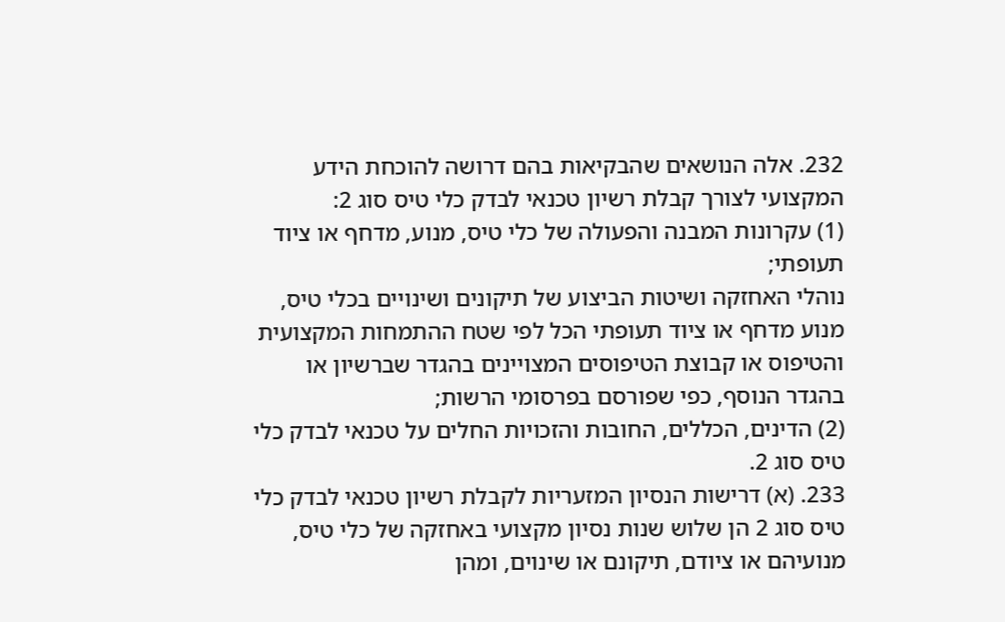232. אלה הנושאים שהבקיאות בהם דרושה להוכחת הידע המקצועי לצורך קבלת רשיון טכנאי לבדק כלי טיס סוג 2:
(1) עקרונות המבנה והפעולה של כלי טיס, מנוע, מדחף או ציוד תעופתי;
נוהלי האחזקה ושיטות הביצוע של תיקונים ושינויים בכלי טיס, מנוע מדחף או ציוד תעופתי הכל לפי שטח ההתמחות המקצועית והטיפוס או קבוצת הטיפוסים המצויינים בהגדר שברשיון או בהגדר הנוסף, כפי שפורסם בפרסומי הרשות;
(2) הדינים, הכללים, החובות והזכויות החלים על טכנאי לבדק כלי טיס סוג 2.
233. (א) דרישות הנסיון המזעריות לקבלת רשיון טכנאי לבדק כלי טיס סוג 2 הן שלוש שנות נסיון מקצועי באחזקה של כלי טיס, מנועיהם או ציודם, תיקונם או שינוים, ומהן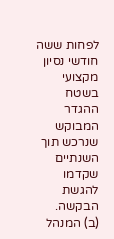לפחות ששה חודשי נסיון מקצועי בשטח ההגדר המבוקש שנרכש תוך השנתיים שקדמו להגשת הבקשה.
(ב) המנהל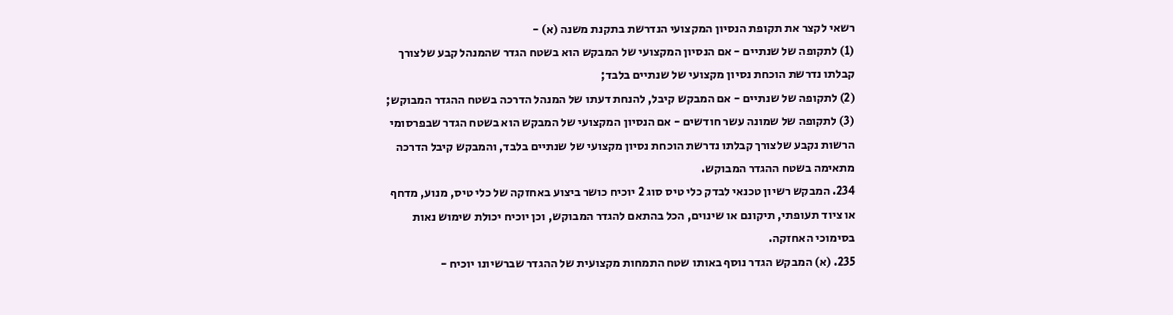רשאי לקצר את תקופת הנסיון המקצועי הנדרשת בתקנת משנה (א) -
(1) לתקופה של שנתיים - אם הנסיון המקצועי של המבקש הוא בשטח הגדר שהמנהל קבע שלצורך קבלתו נדרשת הוכחת נסיון מקצועי של שנתיים בלבד;
(2) לתקופה של שנתיים - אם המבקש קיבל, להנחת דעתו של המנהל הדרכה בשטח ההגדר המבוקש;
(3) לתקופה של שמונה עשר חודשים - אם הנסיון המקצועי של המבקש הוא בשטח הגדר שבפרסומי הרשות נקבע שלצורך קבלתו נדרשת הוכחת נסיון מקצועי של שנתיים בלבד, והמבקש קיבל הדרכה מתאימה בשטח ההגדר המבוקש.
234. המבקש רשיון טכנאי לבדק כלי טיס סוג 2 יוכיח כושר ביצוע באחזקה של כלי טיס, מנוע, מדחף או ציוד תעופתי, תיקונם או שינוים, הכל בהתאם להגדר המבוקש, וכן יוכיח יכולת שימוש נאות בסימוכי האחזקה.
235. (א) המבקש הגדר נוסף באותו שטח התמחות מקצועית של ההגדר שברשיונו יוכיח -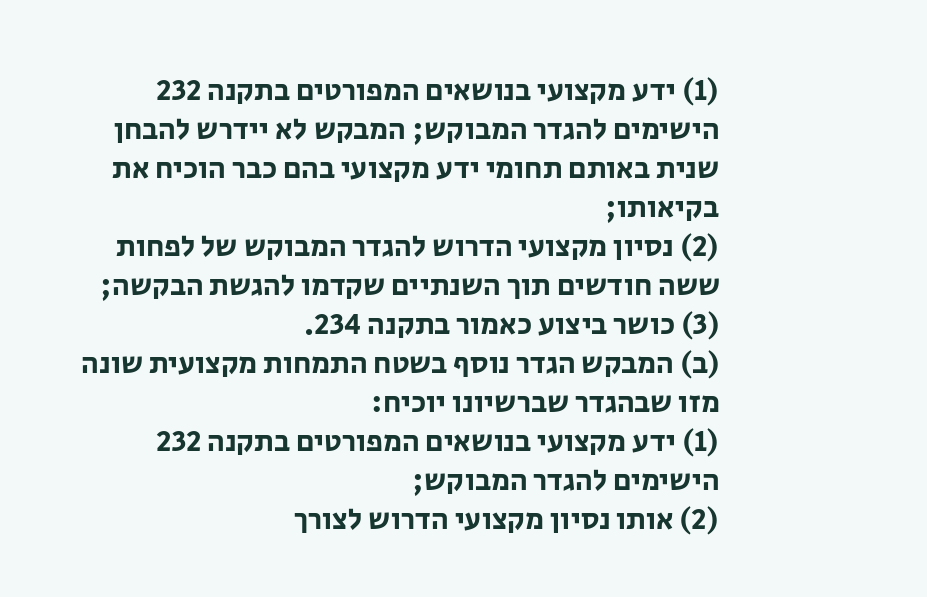(1) ידע מקצועי בנושאים המפורטים בתקנה 232 הישימים להגדר המבוקש; המבקש לא יידרש להבחן שנית באותם תחומי ידע מקצועי בהם כבר הוכיח את בקיאותו;
(2) נסיון מקצועי הדרוש להגדר המבוקש של לפחות ששה חודשים תוך השנתיים שקדמו להגשת הבקשה;
(3) כושר ביצוע כאמור בתקנה 234.
(ב) המבקש הגדר נוסף בשטח התמחות מקצועית שונה מזו שבהגדר שברשיונו יוכיח:
(1) ידע מקצועי בנושאים המפורטים בתקנה 232 הישימים להגדר המבוקש;
(2) אותו נסיון מקצועי הדרוש לצורך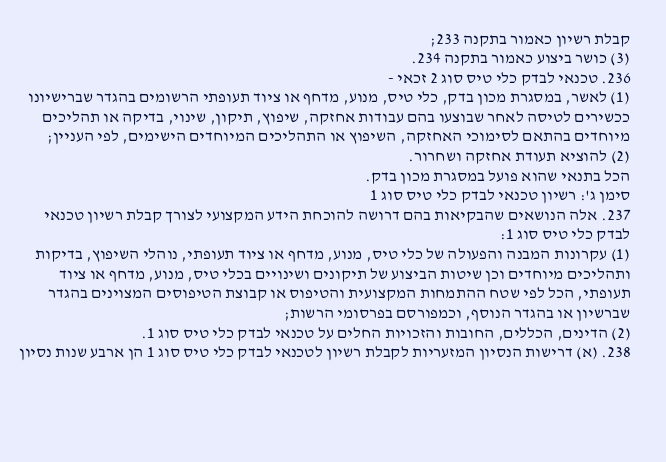קבלת רשיון כאמור בתקנה 233;
(3) כושר ביצוע כאמור בתקנה 234.
236. טכנאי לבדק כלי טיס סוג 2 זכאי -
(1) לאשר, במסגרת מכון בדק, כלי טיס, מנוע, מדחף או ציוד תעופתי הרשומים בהגדר שברישיונו ככשירים לטיסה לאחר שבוצעו בהם עבודות אחזקה, שיפוץ, תיקון, שינוי, בדיקה או תהליכים מיוחדים בהתאם לסימוכי האחזקה, השיפוץ או התהליכים המיוחדים הישימים, לפי העניין;
(2) להוציא תעודת אחזקה ושחרור.
הכל בתנאי שהוא פועל במסגרת מכון בדק.
סימן ג': רשיון טכנאי לבדק כלי טיס סוג 1
237. אלה הנושאים שהבקיאות בהם דרושה להוכחת הידע המקצועי לצורך קבלת רשיון טכנאי לבדק כלי טיס סוג 1:
(1) עקרונות המבנה והפעולה של כלי טיס, מנוע, מדחף או ציוד תעופתי, נוהלי השיפוץ, בדיקות ותהליכים מיוחדים וכן שיטות הביצוע של תיקונים ושינויים בכלי טיס, מנוע, מדחף או ציוד תעופתי, הכל לפי שטח ההתמחות המקצועית והטיפוס או קבוצת הטיפוסים המצוינים בהגדר שברשיון או בהגדר הנוסף, וכמפורסם בפרסומי הרשות;
(2) הדינים, הכללים, החובות והזכויות החלים על טכנאי לבדק כלי טיס סוג 1.
238. (א) דרישות הנסיון המזעריות לקבלת רשיון לטכנאי לבדק כלי טיס סוג 1 הן ארבע שנות נסיון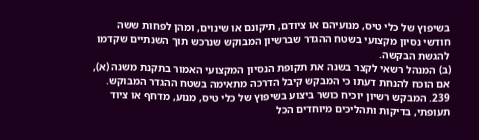בשיפוץ של כלי טיס, מנועיהם או ציודם, תיקונם או שינוים, ומהן לפחות ששה חודשי נסיון מקצועי בשטח ההגדר שברשיון המבוקש שנרכש תוך השנתיים שקדמו להגשת הבקשה.
(ב) המנהל רשאי לקצר בשנה את תקופת הנסיון המקצועי האמור בתקנת משנה (א), אם הוכח להנחת דעתו כי המבקש קיבל הדרכה מתאימה בשטח ההגדר המבוקש.
239. המבקש רשיון יוכיח כושר ביצוע בשיפוץ של כלי טיס, מנוע, מדחף או ציוד תעופתי, בדיקות ותהליכים מיוחדים הכל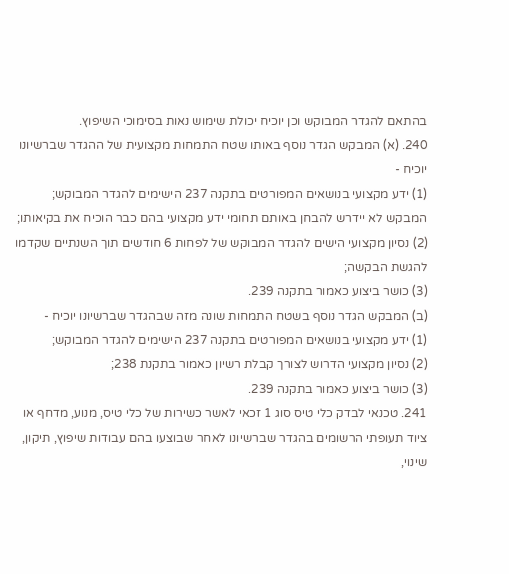בהתאם להגדר המבוקש וכן יוכיח יכולת שימוש נאות בסימוכי השיפוץ.
240. (א) המבקש הגדר נוסף באותו שטח התמחות מקצועית של ההגדר שברשיונו יוכיח -
(1) ידע מקצועי בנושאים המפורטים בתקנה 237 הישימים להגדר המבוקש; המבקש לא יידרש להבחן באותם תחומי ידע מקצועי בהם כבר הוכיח את בקיאותו;
(2) נסיון מקצועי הישים להגדר המבוקש של לפחות 6 חודשים תוך השנתיים שקדמו להגשת הבקשה;
(3) כושר ביצוע כאמור בתקנה 239.
(ב) המבקש הגדר נוסף בשטח התמחות שונה מזה שבהגדר שברשיונו יוכיח -
(1) ידע מקצועי בנושאים המפורטים בתקנה 237 הישימים להגדר המבוקש;
(2) נסיון מקצועי הדרוש לצורך קבלת רשיון כאמור בתקנת 238;
(3) כושר ביצוע כאמור בתקנה 239.
241. טכנאי לבדק כלי טיס סוג 1 זכאי לאשר כשירות של כלי טיס, מנוע, מדחף או ציוד תעופתי הרשומים בהגדר שברשיונו לאחר שבוצעו בהם עבודות שיפוץ, תיקון, שינוי,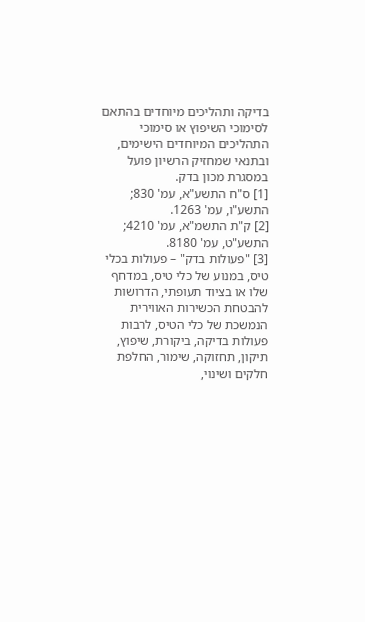בדיקה ותהליכים מיוחדים בהתאם לסימוכי השיפוץ או סימוכי התהליכים המיוחדים הישימים, ובתנאי שמחזיק הרשיון פועל במסגרת מכון בדק.
[1] ס"ח התשע"א, עמ' 830; התשע"ו, עמ' 1263.
[2] ק"ת התשמ"א, עמ' 4210; התשע"ט, עמ' 8180.
[3] "פעולות בדק" – פעולות בכלי טיס, במנוע של כלי טיס, במדחף שלו או בציוד תעופתי, הדרושות להבטחת הכשירות האווירית הנמשכת של כלי הטיס, לרבות פעולות בדיקה, ביקורת, שיפוץ, תיקון, תחזוקה, שימור, החלפת חלקים ושינוי,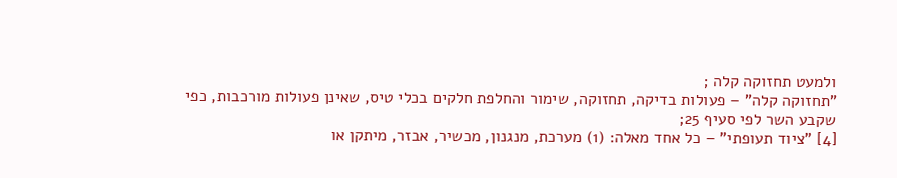ולמעט תחזוקה קלה ;
"תחזוקה קלה" – פעולות בדיקה, תחזוקה, שימור והחלפת חלקים בכלי טיס, שאינן פעולות מורכבות, כפי שקבע השר לפי סעיף 25;
[4] "ציוד תעופתי" – כל אחד מאלה: (1) מערכת, מנגנון, מכשיר, אבזר, מיתקן או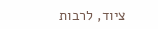ציוד, לרבות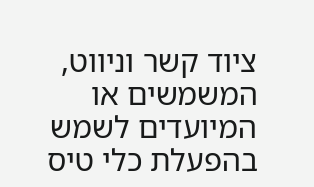ציוד קשר וניווט, המשמשים או המיועדים לשמש בהפעלת כלי טיס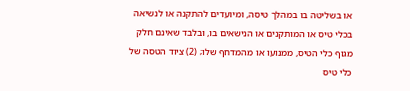או בשליטה בו במהלך טיסה, ומיועדים להתקנה או לנשיאה בכלי טיס או המותקנים או הנישאים בו, ובלבד שאינם חלק מגוף כלי הטיס, ממנועו או מהמדחף שלו; (2) ציוד הטסה של כלי טיס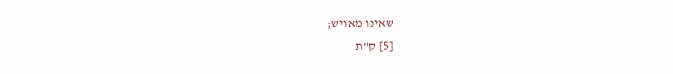שאינו מאויש;
[5] ק"ת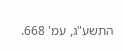התשע"ג, עמ' 668.